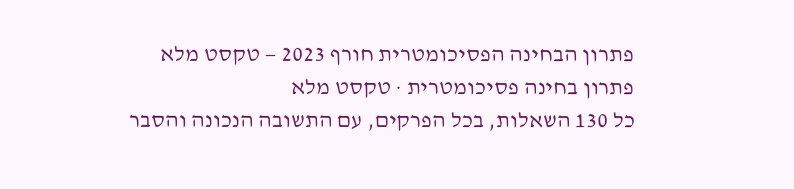פתרון הבחינה הפסיכומטרית חורף 2023 — טקסט מלא
פתרון בחינה פסיכומטרית · טקסט מלא
כל 130 השאלות, בכל הפרקים, עם התשובה הנכונה והסבר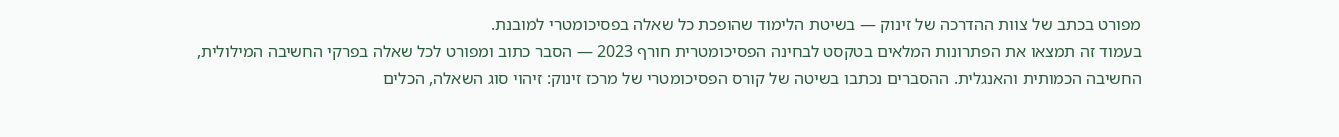מפורט בכתב של צוות ההדרכה של זינוק — בשיטת הלימוד שהופכת כל שאלה בפסיכומטרי למובנת.
בעמוד זה תמצאו את הפתרונות המלאים בטקסט לבחינה הפסיכומטרית חורף 2023 — הסבר כתוב ומפורט לכל שאלה בפרקי החשיבה המילולית, החשיבה הכמותית והאנגלית. ההסברים נכתבו בשיטה של קורס הפסיכומטרי של מרכז זינוק: זיהוי סוג השאלה, הכלים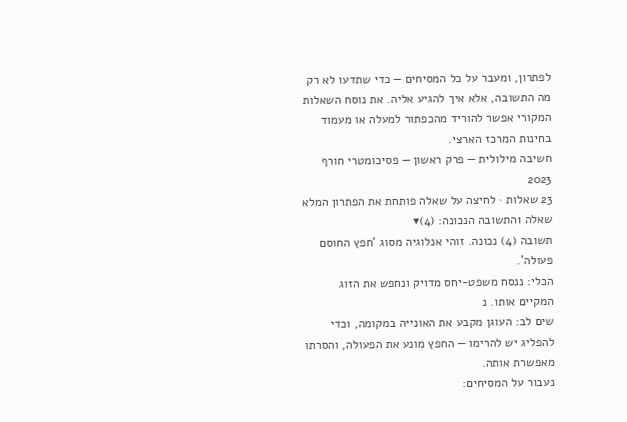לפתרון, ומעבר על כל המסיחים — כדי שתדעו לא רק מה התשובה, אלא איך להגיע אליה. את נוסח השאלות המקורי אפשר להוריד מהכפתור למעלה או מעמוד בחינות המרכז הארצי.
חשיבה מילולית — פרק ראשון — פסיכומטרי חורף 2023
23 שאלות · לחיצה על שאלה פותחת את הפתרון המלא
שאלה 1התשובה הנכונה: (4)▾
תשובה (4) נכונה. זוהי אנלוגיה מסוג 'חפץ החוסם פעולה'.
הכלי: ננסח משפט-יחס מדויק ונחפש את הזוג המקיים אותו. נ
שים לב: העוגן מקבע את האונייה במקומה, וכדי להפליג יש להרימו — החפץ מונע את הפעולה, והסרתו מאפשרת אותה.
נעבור על המסיחים: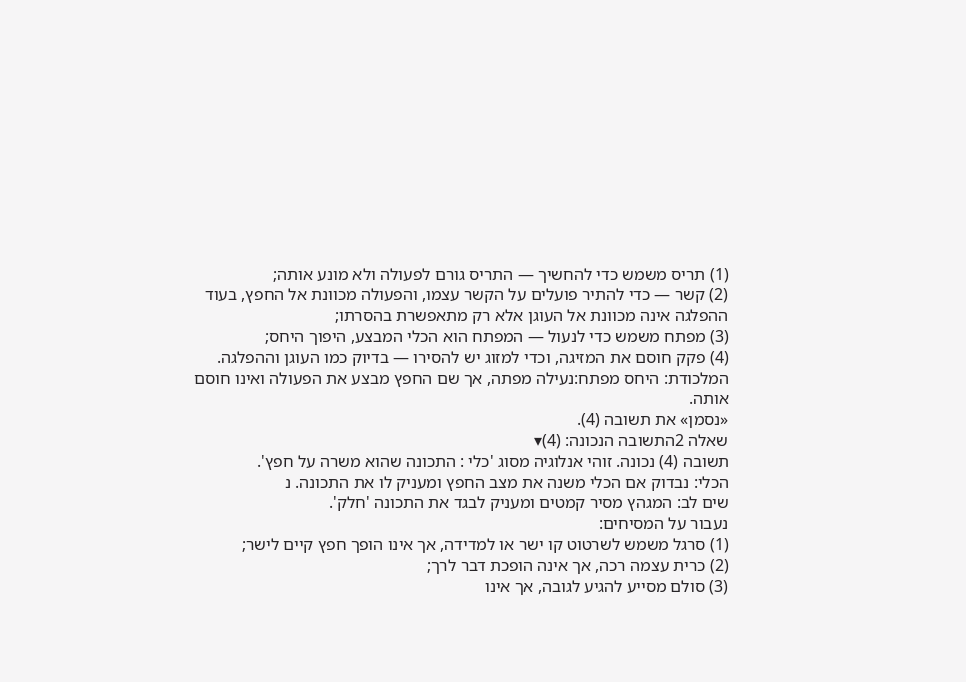(1) תריס משמש כדי להחשיך — התריס גורם לפעולה ולא מונע אותה;
(2) קשר — כדי להתיר פועלים על הקשר עצמו, והפעולה מכוונת אל החפץ, בעוד ההפלגה אינה מכוונת אל העוגן אלא רק מתאפשרת בהסרתו;
(3) מפתח משמש כדי לנעול — המפתח הוא הכלי המבצע, היפוך היחס;
(4) פקק חוסם את המזיגה, וכדי למזוג יש להסירו — בדיוק כמו העוגן וההפלגה.
המלכודת: היחס מפתח:נעילה מפתה, אך שם החפץ מבצע את הפעולה ואינו חוסם אותה.
«נסמן» את תשובה (4).
שאלה 2התשובה הנכונה: (4)▾
תשובה (4) נכונה. זוהי אנלוגיה מסוג 'כלי : התכונה שהוא משרה על חפץ'.
הכלי: נבדוק אם הכלי משנה את מצב החפץ ומעניק לו את התכונה. נ
שים לב: המגהץ מסיר קמטים ומעניק לבגד את התכונה 'חלק'.
נעבור על המסיחים:
(1) סרגל משמש לשרטוט קו ישר או למדידה, אך אינו הופך חפץ קיים לישר;
(2) כרית עצמה רכה, אך אינה הופכת דבר לרך;
(3) סולם מסייע להגיע לגובה, אך אינו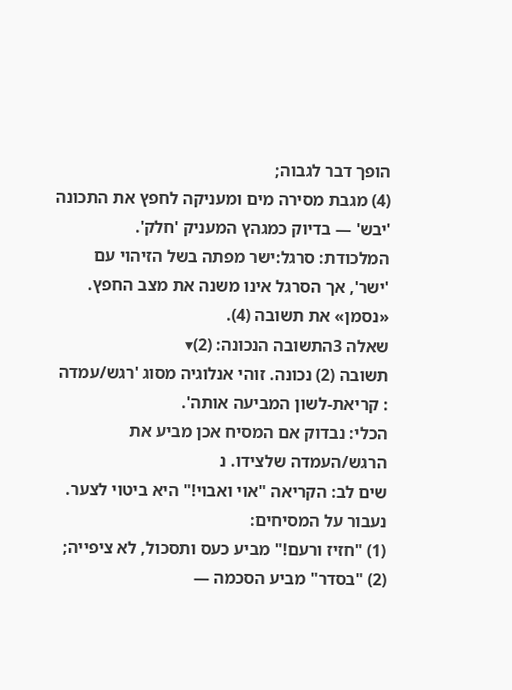הופך דבר לגבוה;
(4) מגבת מסירה מים ומעניקה לחפץ את התכונה 'יבש' — בדיוק כמגהץ המעניק 'חלק'.
המלכודת: סרגל:ישר מפתה בשל הזיהוי עם 'ישר', אך הסרגל אינו משנה את מצב החפץ.
«נסמן» את תשובה (4).
שאלה 3התשובה הנכונה: (2)▾
תשובה (2) נכונה. זוהי אנלוגיה מסוג 'רגש/עמדה : קריאת-לשון המביעה אותה'.
הכלי: נבדוק אם המסיח אכן מביע את הרגש/העמדה שלצידו. נ
שים לב: הקריאה "אוי ואבוי!" היא ביטוי לצער.
נעבור על המסיחים:
(1) "חזיז ורעם!" מביע כעס ותסכול, לא ציפייה;
(2) "בסדר" מביע הסכמה —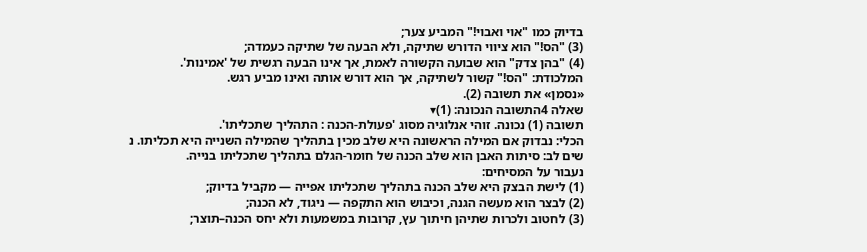בדיוק כמו "אוי ואבוי!" המביע צער;
(3) "הס!" הוא ציווי הדורש שתיקה, ולא הבעה של שתיקה כעמדה;
(4) "בהן צדק" הוא שבועה הקשורה לאמת, אך אינו הבעה רגשית של 'אמינות'.
המלכודת: "הס!" קשור לשתיקה, אך הוא דורש אותה ואינו מביע רגש.
«נסמן» את תשובה (2).
שאלה 4התשובה הנכונה: (1)▾
תשובה (1) נכונה. זוהי אנלוגיה מסוג 'פעולת-הכנה : התהליך שתכליתו'.
הכלי: נבדוק אם המילה הראשונה היא שלב מכין בתהליך שהמילה השנייה היא תכליתו. נ
שים לב: סיתות האבן הוא שלב הכנה של חומר-הגלם בתהליך שתכליתו בנייה.
נעבור על המסיחים:
(1) לישת הבצק היא שלב הכנה בתהליך שתכליתו אפייה — מקביל בדיוק;
(2) לבצר הוא מעשה הגנה, וכיבוש הוא התקפה — ניגוד, לא הכנה;
(3) לחטוב ולכרות שתיהן חיתוך עץ, קרובות במשמעות ולא יחס הכנה–תוצר;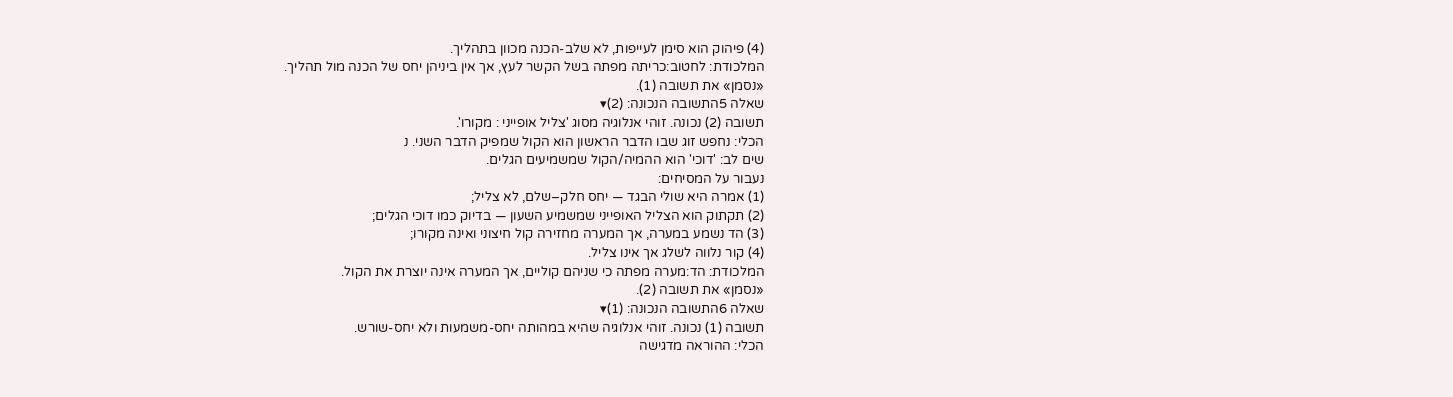(4) פיהוק הוא סימן לעייפות, לא שלב-הכנה מכוון בתהליך.
המלכודת: לחטוב:כריתה מפתה בשל הקשר לעץ, אך אין ביניהן יחס של הכנה מול תהליך.
«נסמן» את תשובה (1).
שאלה 5התשובה הנכונה: (2)▾
תשובה (2) נכונה. זוהי אנלוגיה מסוג 'צליל אופייני : מקורו'.
הכלי: נחפש זוג שבו הדבר הראשון הוא הקול שמפיק הדבר השני. נ
שים לב: 'דוכי' הוא ההמיה/הקול שמשמיעים הגלים.
נעבור על המסיחים:
(1) אמרה היא שולי הבגד — יחס חלק–שלם, לא צליל;
(2) תקתוק הוא הצליל האופייני שמשמיע השעון — בדיוק כמו דוכי הגלים;
(3) הד נשמע במערה, אך המערה מחזירה קול חיצוני ואינה מקורו;
(4) קור נלווה לשלג אך אינו צליל.
המלכודת: הד:מערה מפתה כי שניהם קוליים, אך המערה אינה יוצרת את הקול.
«נסמן» את תשובה (2).
שאלה 6התשובה הנכונה: (1)▾
תשובה (1) נכונה. זוהי אנלוגיה שהיא במהותה יחס-משמעות ולא יחס-שורש.
הכלי: ההוראה מדגישה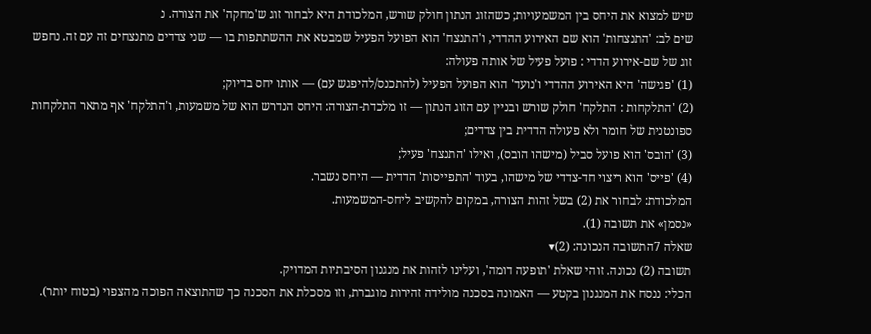שיש למצוא את היחס בין המשמעויות; כשהזוג הנתון חולק שורש, המלכודת היא לבחור זוג ש'מחקה' את הצורה. נ
שים לב: 'התנצחות' הוא שם האירוע ההדדי, ו'התנצח' הוא הפועל הפעיל שמבטא את ההשתתפות בו — שני צדדים מתנצחים זה עם זה. נחפש זוג של שם-אירוע הדדי : פועל פעיל של אותה פעולה:
(1) 'פגישה' היא האירוע ההדדי ו'נועד' הוא הפועל הפעיל (להתכנס/להיפגש עם) — אותו יחס בדיוק;
(2) 'התלקחות : התלקח' חולק שורש ובניין עם הזוג הנתון — זו מלכדת-הצורה: היחס הנדרש הוא של משמעות, ו'התלקח' אף מתאר התלקחות ספונטנית של חומר ולא פעולה הדדית בין צדדים;
(3) 'הובס' הוא פועל סביל (מישהו הובס), ואילו 'התנצח' פעיל;
(4) 'פייס' הוא ריצוי חד-צדדי של מישהו, בעוד 'התפייסות' הדדית — היחס נשבר.
המלכודת: לבחור את (2) בשל זהות הצורה, במקום להקשיב ליחס-המשמעות.
«נסמן» את תשובה (1).
שאלה 7התשובה הנכונה: (2)▾
תשובה (2) נכונה. זוהי שאלת 'תופעה דומה', ועלינו לזהות את מנגנון הסיבתיות המדויק.
הכלי: ננסח את המנגנון בקטע — האמונה בסכנה מולידה זהירות מוגברת, וזו מסכלת את הסכנה כך שהתוצאה הפוכה מהצפוי (בטוח יותר).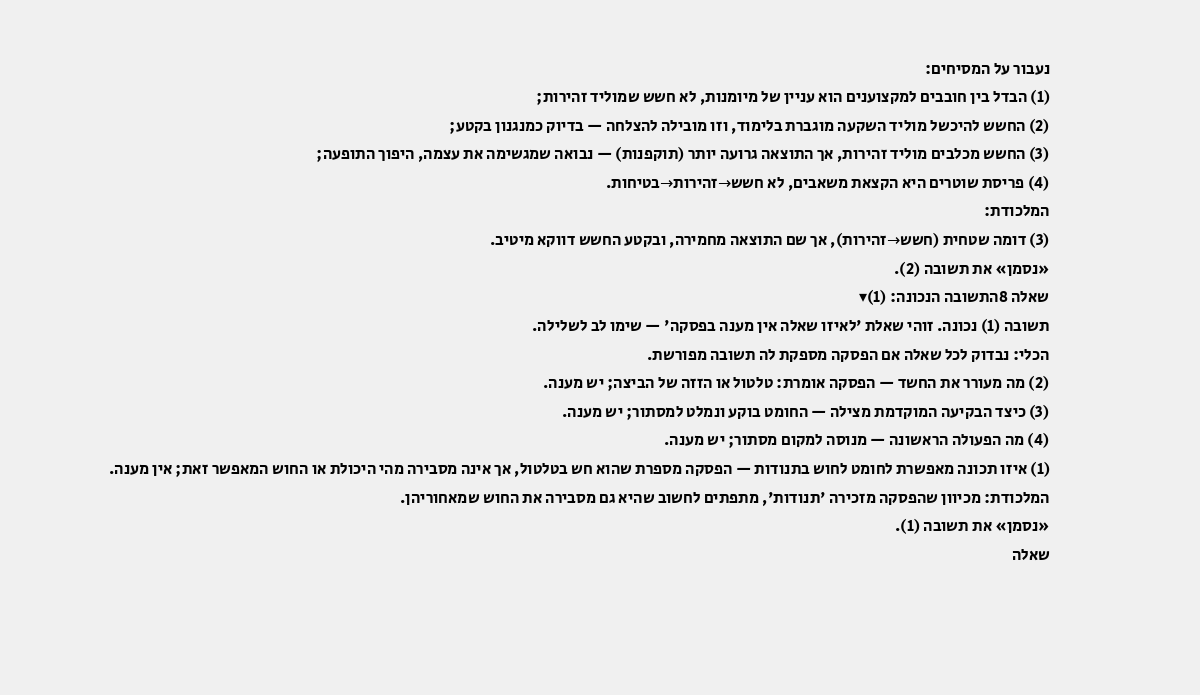נעבור על המסיחים:
(1) הבדל בין חובבים למקצוענים הוא עניין של מיומנות, לא חשש שמוליד זהירות;
(2) החשש להיכשל מוליד השקעה מוגברת בלימוד, וזו מובילה להצלחה — בדיוק כמנגנון בקטע;
(3) החשש מכלבים מוליד זהירות, אך התוצאה גרועה יותר (תוקפנות) — נבואה שמגשימה את עצמה, היפוך התופעה;
(4) פריסת שוטרים היא הקצאת משאבים, לא חשש→זהירות→בטיחות.
המלכודת:
(3) דומה שטחית (חשש→זהירות), אך שם התוצאה מחמירה, ובקטע החשש דווקא מיטיב.
«נסמן» את תשובה (2).
שאלה 8התשובה הנכונה: (1)▾
תשובה (1) נכונה. זוהי שאלת 'לאיזו שאלה אין מענה בפסקה' — שימו לב לשלילה.
הכלי: נבדוק לכל שאלה אם הפסקה מספקת לה תשובה מפורשת.
(2) מה מעורר את החשד — הפסקה אומרת: טלטול או הזזה של הביצה; יש מענה.
(3) כיצד הבקיעה המוקדמת מצילה — החומט בוקע ונמלט למסתור; יש מענה.
(4) מה הפעולה הראשונה — מנוסה למקום מסתור; יש מענה.
(1) איזו תכונה מאפשרת לחומט לחוש בתנודות — הפסקה מספרת שהוא חש בטלטול, אך אינה מסבירה מהי היכולת או החוש המאפשר זאת; אין מענה.
המלכודת: מכיוון שהפסקה מזכירה 'תנודות', מתפתים לחשוב שהיא גם מסבירה את החוש שמאחוריהן.
«נסמן» את תשובה (1).
שאלה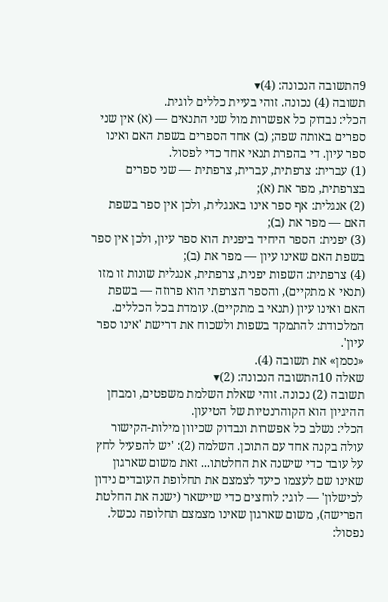9התשובה הנכונה: (4)▾
תשובה (4) נכונה. זוהי בעיית כללים לוגית.
הכלי: נבדוק כל אפשרות מול שני התנאים — (א) אין שני ספרים באותה שפה; (ב) אחד הספרים בשפת האם ואינו ספר עיון. די בהפרת תנאי אחד כדי לפסול.
(1) עברית: צרפתית, עברית, צרפתית — שני ספרים בצרפתית, מפר את (א);
(2) אנגלית: אף ספר אינו באנגלית, ולכן אין ספר בשפת האם — מפר את (ב);
(3) יפנית: הספר היחיד ביפנית הוא ספר עיון, ולכן אין ספר בשפת האם שאינו עיון — מפר את (ב);
(4) צרפתית: השפות יפנית, צרפתית, אנגלית שונות זו מזו (תנאי א מתקיים), והספר הצרפתי הוא פרוזה — בשפת האם ואינו עיון (תנאי ב מתקיים). עומדת בכל הכללים.
המלכודת: להתמקד בשפות ולשכוח את דרישת 'אינו ספר עיון'.
«נסמן» את תשובה (4).
שאלה 10התשובה הנכונה: (2)▾
תשובה (2) נכונה. זוהי שאלת השלמת משפטים, ומבחן ההיגיון הוא הקוהרנטיות של הטיעון.
הכלי: נשלב כל אפשרות ונבדוק שכיוון מילות-הקישור עולה בקנה אחד עם התוכן. השלמה (2): 'יש להפעיל לחץ על עובד כדי שישנה את החלטתו... זאת משום שארגון שאינו שם לעצמו כיעד לצמצם את תחלופת העובדים נידון לכישלון' — לוגי: לוחצים כדי שיישאר (ישנה את החלטת הפרישה), משום שארגון שאינו מצמצם תחלופה נכשל. נפסול: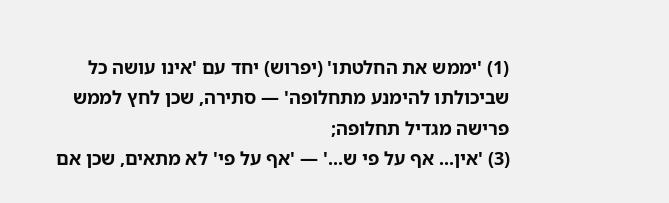(1) 'יממש את החלטתו' (יפרוש) יחד עם 'אינו עושה כל שביכולתו להימנע מתחלופה' — סתירה, שכן לחץ לממש פרישה מגדיל תחלופה;
(3) 'אין... אף על פי ש...' — 'אף על פי' לא מתאים, שכן אם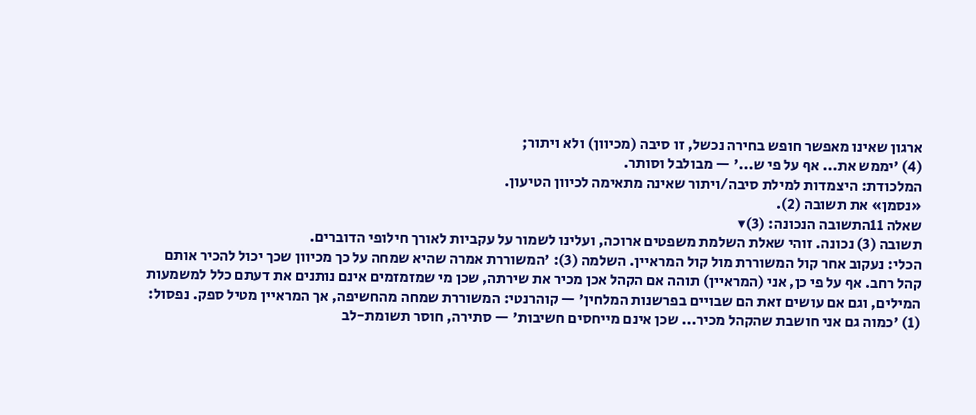ארגון שאינו מאפשר חופש בחירה נכשל, זו סיבה (מכיוון) ולא ויתור;
(4) 'יממש את... אף על פי ש...' — מבולבל וסותר.
המלכודת: היצמדות למילת סיבה/ויתור שאינה מתאימה לכיוון הטיעון.
«נסמן» את תשובה (2).
שאלה 11התשובה הנכונה: (3)▾
תשובה (3) נכונה. זוהי שאלת השלמת משפטים ארוכה, ועלינו לשמור על עקביות לאורך חילופי הדוברים.
הכלי: נעקוב אחר קול המשוררת מול קול המראיין. השלמה (3): 'המשוררת אמרה שהיא שמחה על כך מכיוון שכך יכול להכיר אותם קהל רחב. אף על פי כן, אני (המראיין) תוהה אם הקהל אכן מכיר את שירתה, שכן מי שמזמזמים אינם נותנים את דעתם כלל למשמעות המילים, וגם אם עושים זאת הם שבויים בפרשנות המלחין' — קוהרנטי: המשוררת שמחה מהחשיפה, אך המראיין מטיל ספק. נפסול:
(1) 'כמוה גם אני חושבת שהקהל מכיר... שכן אינם מייחסים חשיבות' — סתירה, חוסר תשומת-לב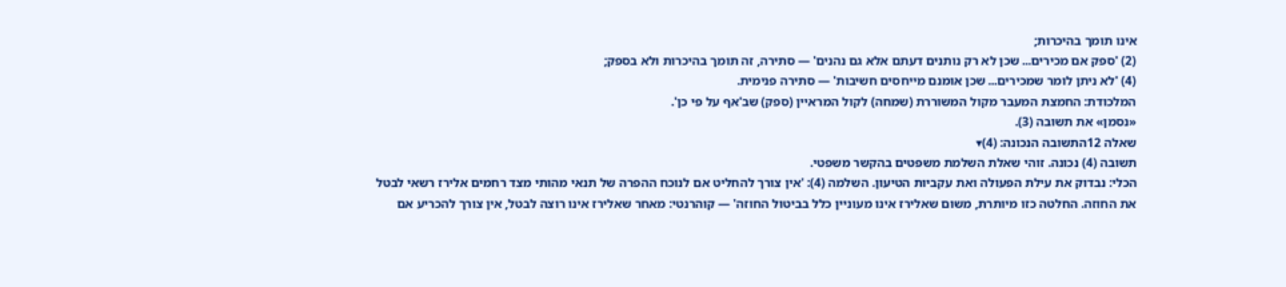אינו תומך בהיכרות;
(2) 'ספק אם מכירים... שכן לא רק נותנים דעתם אלא גם נהנים' — סתירה, זה תומך בהיכרות ולא בספק;
(4) 'לא ניתן לומר שמכירים... שכן אומנם מייחסים חשיבות' — סתירה פנימית.
המלכודת: החמצת המעבר מקול המשוררת (שמחה) לקול המראיין (ספק) שב'אף על פי כן'.
«נסמן» את תשובה (3).
שאלה 12התשובה הנכונה: (4)▾
תשובה (4) נכונה. זוהי שאלת השלמת משפטים בהקשר משפטי.
הכלי: נבדוק את עילת הפעולה ואת עקביות הטיעון. השלמה (4): 'אין צורך להחליט אם לנוכח ההפרה של תנאי מהותי מצד רחמים אלירז רשאי לבטל את החוזה. החלטה כזו מיותרת, משום שאלירז אינו מעוניין כלל בביטול החוזה' — קוהרנטי: מאחר שאלירז אינו רוצה לבטל, אין צורך להכריע אם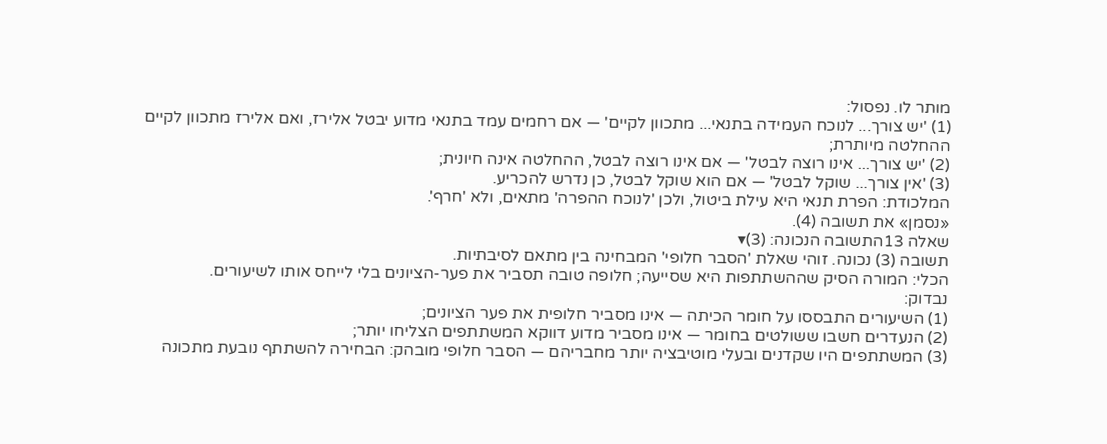מותר לו. נפסול:
(1) 'יש צורך... לנוכח העמידה בתנאי... מתכוון לקיים' — אם רחמים עמד בתנאי מדוע יבטל אלירז, ואם אלירז מתכוון לקיים ההחלטה מיותרת;
(2) 'יש צורך... אינו רוצה לבטל' — אם אינו רוצה לבטל, ההחלטה אינה חיונית;
(3) 'אין צורך... שוקל לבטל' — אם הוא שוקל לבטל, כן נדרש להכריע.
המלכודת: הפרת תנאי היא עילת ביטול, ולכן 'לנוכח ההפרה' מתאים, ולא 'חרף'.
«נסמן» את תשובה (4).
שאלה 13התשובה הנכונה: (3)▾
תשובה (3) נכונה. זוהי שאלת 'הסבר חלופי' המבחינה בין מתאם לסיבתיות.
הכלי: המורה הסיק שההשתתפות היא שסייעה; חלופה טובה תסביר את פער-הציונים בלי לייחס אותו לשיעורים.
נבדוק:
(1) השיעורים התבססו על חומר הכיתה — אינו מסביר חלופית את פער הציונים;
(2) הנעדרים חשבו ששולטים בחומר — אינו מסביר מדוע דווקא המשתתפים הצליחו יותר;
(3) המשתתפים היו שקדנים ובעלי מוטיבציה יותר מחבריהם — הסבר חלופי מובהק: הבחירה להשתתף נובעת מתכונה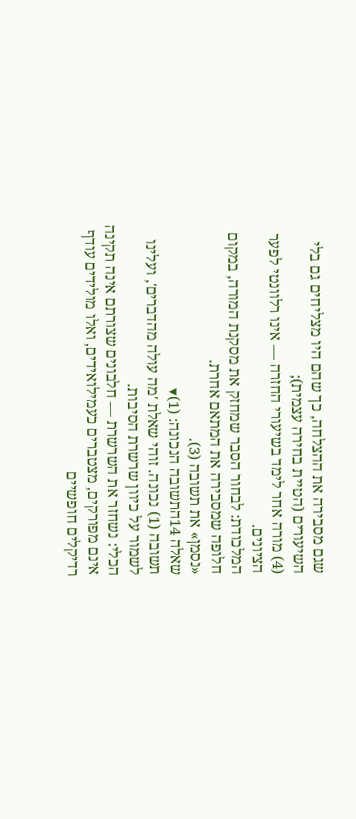שגם מסבירה את ההצלחה, כך שהם היו מצליחים גם בלי השיעורים (הטיית בחירה עצמית);
(4) מורה אחר לימד בשיעורי החזרה — אינו רלוונטי לפער הציונים.
המלכודת: לבחור הסבר שמחזק את מסקנת המורה, במקום חלופה שמסבירה את המתאם אחרת.
«נסמן» את תשובה (3).
שאלה 14התשובה הנכונה: (1)▾
תשובה (1) נכונה. זוהי שאלת 'מה עולה מהדברים', ועלינו לשמור על כיוון שרשרת הסיבות.
הכלי: נשחזר את השרשרת — חלבונים שצורתם אינה תקינה אינם מפורקים, מצטברים כעמילואידים, ואלו מולידים עודף רדיקלים חופשיים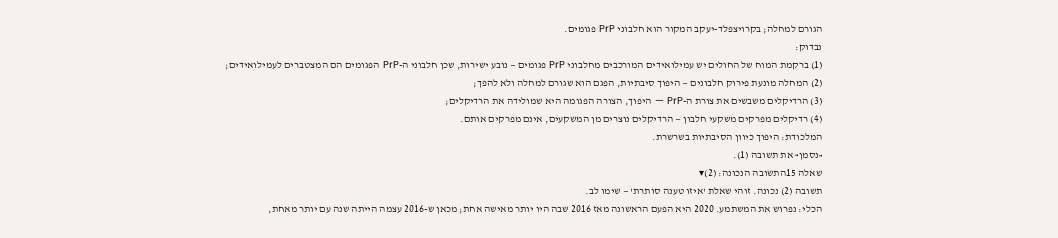הגורם למחלה; בקרויצפלד-יעקב המקור הוא חלבוני PrP פגומים.
נבדוק:
(1) ברקמת המוח של החולים יש עמילואידים המורכבים מחלבוני PrP פגומים — נובע ישירות, שכן חלבוני ה-PrP הפגומים הם המצטברים לעמילואידים;
(2) המחלה מונעת פירוק חלבונים — היפוך סיבתיות, הפגם הוא שגורם למחלה ולא להפך;
(3) הרדיקלים משבשים את צורת ה-PrP — היפוך, הצורה הפגומה היא שמולידה את הרדיקלים;
(4) רדיקלים מפרקים משקעי חלבון — הרדיקלים נוצרים מן המשקעים, אינם מפרקים אותם.
המלכודת: היפוך כיוון הסיבתיות בשרשרת.
«נסמן» את תשובה (1).
שאלה 15התשובה הנכונה: (2)▾
תשובה (2) נכונה. זוהי שאלת 'איזו טענה סותרת' — שימו לב.
הכלי: נפרוש את המשתמע. 2020 היא הפעם הראשונה מאז 2016 שבה היו יותר מאישה אחת; מכאן ש-2016 עצמה הייתה שנה עם יותר מאחת,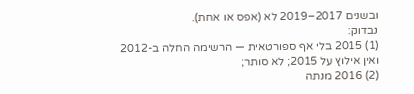ובשנים 2017–2019 לא (אפס או אחת).
נבדוק:
(1) 2015 בלי אף ספורטאית — הרשימה החלה ב-2012 ואין אילוץ על 2015; לא סותר;
(2) 2016 מנתה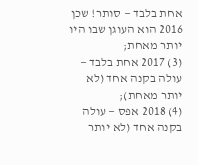אחת בלבד — סותר! שכן 2016 הוא העוגן שבו היו יותר מאחת;
(3) 2017 אחת בלבד — עולה בקנה אחד (לא יותר מאחת);
(4) 2018 אפס — עולה בקנה אחד (לא יותר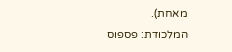מאחת).
המלכודת: פספוס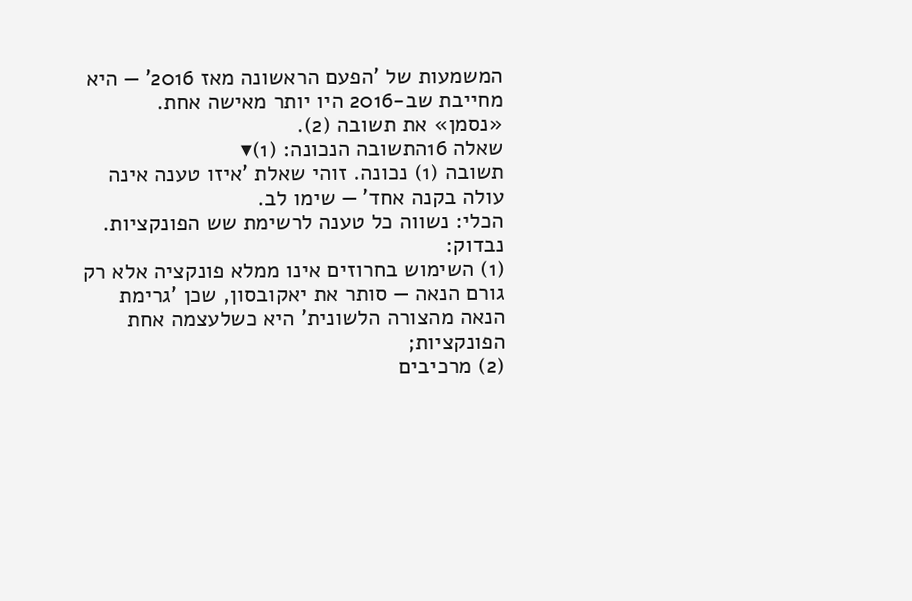המשמעות של 'הפעם הראשונה מאז 2016' — היא מחייבת שב-2016 היו יותר מאישה אחת.
«נסמן» את תשובה (2).
שאלה 16התשובה הנכונה: (1)▾
תשובה (1) נכונה. זוהי שאלת 'איזו טענה אינה עולה בקנה אחד' — שימו לב.
הכלי: נשווה כל טענה לרשימת שש הפונקציות.
נבדוק:
(1) השימוש בחרוזים אינו ממלא פונקציה אלא רק גורם הנאה — סותר את יאקובסון, שכן 'גרימת הנאה מהצורה הלשונית' היא כשלעצמה אחת הפונקציות;
(2) מרכיבים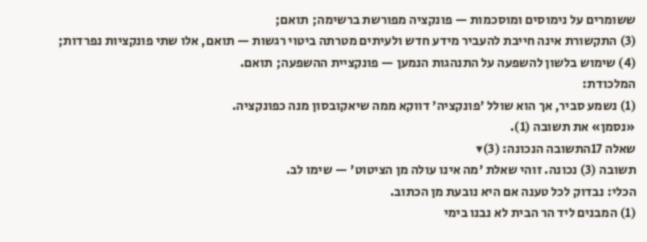ששומרים על נימוסים ומוסכמות — פונקציה מפורשת ברשימה; תואם;
(3) התקשורת אינה חייבת להעביר מידע חדש ולעיתים מטרתה ביטוי רגשות — תואם, אלו שתי פונקציות נפרדות;
(4) שימוש בלשון להשפעה על התנהגות הנמען — פונקציית ההשפעה; תואם.
המלכודת:
(1) נשמע סביר, אך הוא שולל 'פונקציה' דווקא ממה שיאקובסון מנה כפונקציה.
«נסמן» את תשובה (1).
שאלה 17התשובה הנכונה: (3)▾
תשובה (3) נכונה. זוהי שאלת 'מה אינו עולה מן הציטוט' — שימו לב.
הכלי: נבדוק לכל טענה אם היא נובעת מן הכתוב.
(1) המבנים ליד הר הבית לא נבנו בימי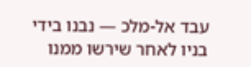עבד אל-מלכ — נבנו בידי בניו לאחר שירשו ממנו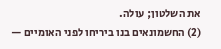את השלטון; עולה.
(2) החשמונאים בנו ביריחו לפני האומיים —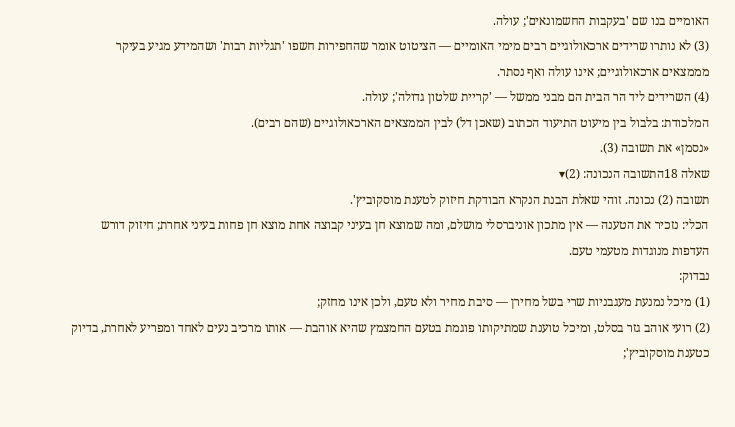האומיים בנו שם 'בעקבות החשמונאים'; עולה.
(3) לא נותרו שרידים ארכאולוגיים רבים מימי האומיים — הציטוט אומר שהחפירות חשפו 'תגליות רבות' ושהמידע מגיע בעיקר מממצאים ארכאולוגיים; אינו עולה ואף נסתר.
(4) השרידים ליד הר הבית הם מבני ממשל — 'קריית שלטון גדולה'; עולה.
המלכודת: בלבול בין מיעוט התיעוד הכתוב (שאכן דל) לבין הממצאים הארכאולוגיים (שהם רבים).
«נסמן» את תשובה (3).
שאלה 18התשובה הנכונה: (2)▾
תשובה (2) נכונה. זוהי שאלת הבנת הנקרא הבודקת חיזוק לטענת מוסקוביץ'.
הכלי: נזכיר את הטענה — אין מתכון אוניברסלי מושלם, ומה שמוצא חן בעיני קבוצה אחת מוצא חן פחות בעיני אחרת; חיזוק דורש העדפות מנוגדות מטעמי טעם.
נבדוק:
(1) מיכל נמנעת מעגבניות שרי בשל מחירן — סיבת מחיר ולא טעם, ולכן אינו מחזק;
(2) רועי אוהב גזר בסלט, ומיכל טוענת שמתיקותו פוגמת בטעם החמצמץ שהיא אוהבת — אותו מרכיב נעים לאחד ומפריע לאחרת, בדיוק כטענת מוסקוביץ';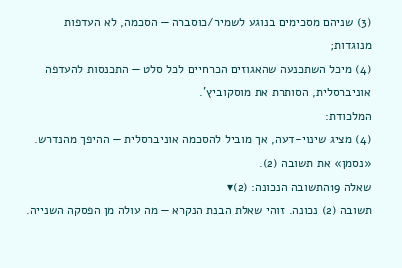(3) שניהם מסכימים בנוגע לשמיר/כוסברה — הסכמה, לא העדפות מנוגדות;
(4) מיכל השתכנעה שהאגוזים הכרחיים לכל סלט — התכנסות להעדפה אוניברסלית, הסותרת את מוסקוביץ'.
המלכודת:
(4) מציג שינוי-דעה, אך מוביל להסכמה אוניברסלית — ההיפך מהנדרש.
«נסמן» את תשובה (2).
שאלה 19התשובה הנכונה: (2)▾
תשובה (2) נכונה. זוהי שאלת הבנת הנקרא — מה עולה מן הפסקה השנייה.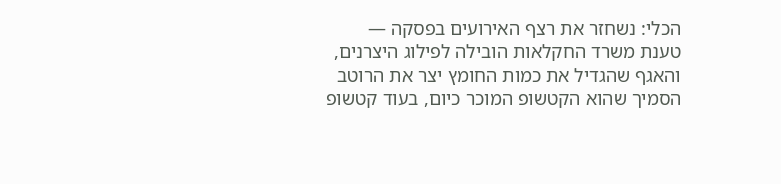הכלי: נשחזר את רצף האירועים בפסקה — טענת משרד החקלאות הובילה לפילוג היצרנים, והאגף שהגדיל את כמות החומץ יצר את הרוטב הסמיך שהוא הקטשופ המוכר כיום, בעוד קטשופ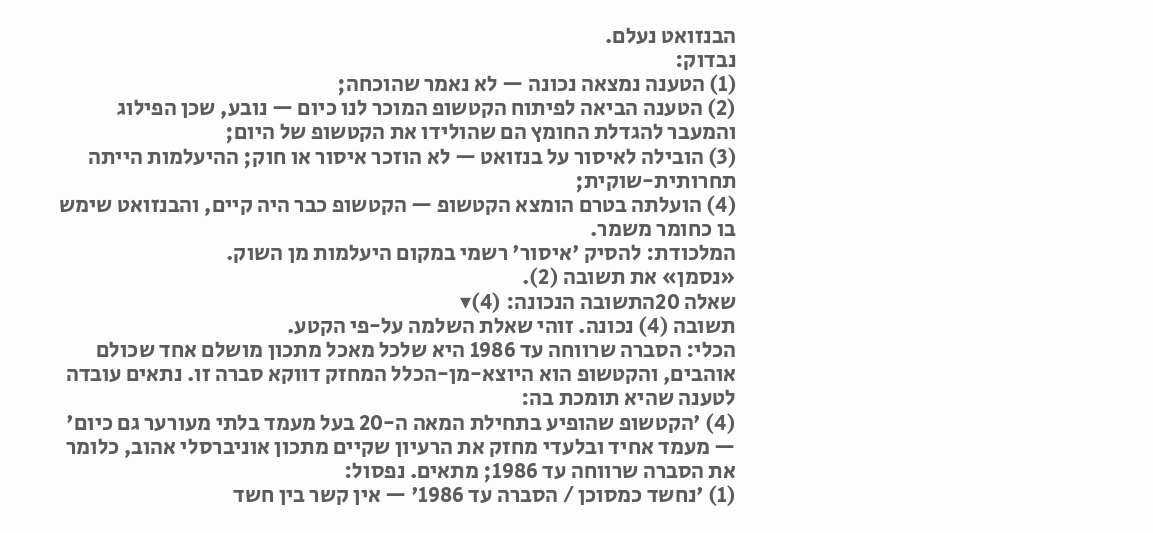הבנזואט נעלם.
נבדוק:
(1) הטענה נמצאה נכונה — לא נאמר שהוכחה;
(2) הטענה הביאה לפיתוח הקטשופ המוכר לנו כיום — נובע, שכן הפילוג והמעבר להגדלת החומץ הם שהולידו את הקטשופ של היום;
(3) הובילה לאיסור על בנזואט — לא הוזכר איסור או חוק; ההיעלמות הייתה תחרותית-שוקית;
(4) הועלתה בטרם הומצא הקטשופ — הקטשופ כבר היה קיים, והבנזואט שימש בו כחומר משמר.
המלכודת: להסיק 'איסור' רשמי במקום היעלמות מן השוק.
«נסמן» את תשובה (2).
שאלה 20התשובה הנכונה: (4)▾
תשובה (4) נכונה. זוהי שאלת השלמה על-פי הקטע.
הכלי: הסברה שרווחה עד 1986 היא שלכל מאכל מתכון מושלם אחד שכולם אוהבים, והקטשופ הוא היוצא-מן-הכלל המחזק דווקא סברה זו. נתאים עובדה לטענה שהיא תומכת בה:
(4) 'הקטשופ שהופיע בתחילת המאה ה-20 בעל מעמד בלתי מעורער גם כיום' — מעמד אחיד ובלעדי מחזק את הרעיון שקיים מתכון אוניברסלי אהוב, כלומר את הסברה שרווחה עד 1986; מתאים. נפסול:
(1) 'נחשד כמסוכן / הסברה עד 1986' — אין קשר בין חשד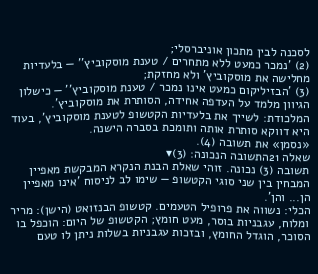לסכנה לבין מתכון אוניברסלי;
(2) 'נמכר כמעט ללא מתחרים / טענת מוסקוביץ'' — בלעדיות מחלישה את מוסקוביץ' ולא מחזקת;
(3) 'הבזיליקום כמעט אינו נמכר / טענת מוסקוביץ'' — כישלון הגיוון מלמד על העדפה אחידה, הסותרת את מוסקוביץ'.
המלכודת: לשייך את בלעדיות הקטשופ לטענת מוסקוביץ', בעוד היא דווקא סותרת אותה ותומכת בסברה הישנה.
«נסמן» את תשובה (4).
שאלה 21התשובה הנכונה: (3)▾
תשובה (3) נכונה. זוהי שאלת הבנת הנקרא המבקשת מאפיין המבחין בין שני סוגי הקטשופ — שימו לב לניסוח 'אינו מאפיין הן... והן'.
הכלי: נשווה את פרופיל הטעמים. קטשופ הבנזואט (הישן): מריר ומלוח, עגבניות בוסר, מעט חומץ; הקטשופ של היום: הוכפל בו הסוכר, הוגדל החומץ, ובזכות עגבניות בשלות ניתן לו טעם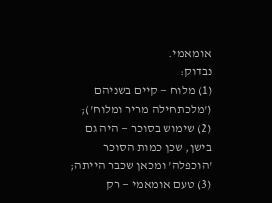אומאמי.
נבדוק:
(1) מלוח — קיים בשניהם ('מלכתחילה מריר ומלוח');
(2) שימוש בסוכר — היה גם בישן, שכן כמות הסוכר 'הוכפלה' ומכאן שכבר הייתה;
(3) טעם אומאמי — רק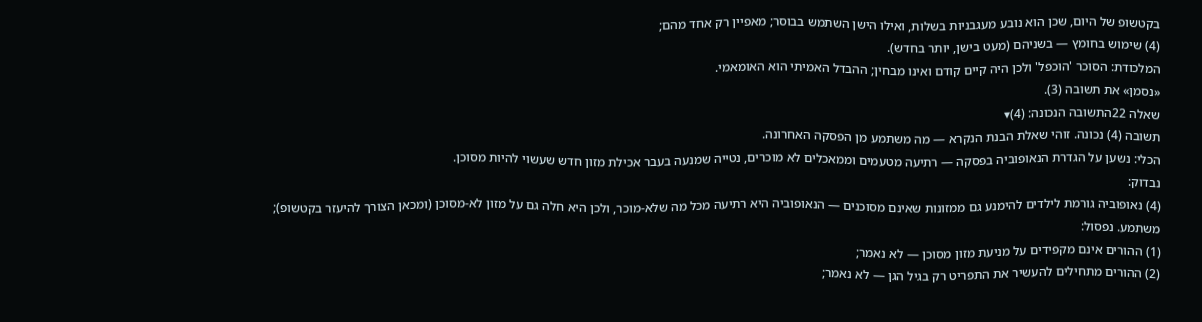בקטשופ של היום, שכן הוא נובע מעגבניות בשלות, ואילו הישן השתמש בבוסר; מאפיין רק אחד מהם;
(4) שימוש בחומץ — בשניהם (מעט בישן, יותר בחדש).
המלכודת: הסוכר 'הוכפל' ולכן היה קיים קודם ואינו מבחין; ההבדל האמיתי הוא האומאמי.
«נסמן» את תשובה (3).
שאלה 22התשובה הנכונה: (4)▾
תשובה (4) נכונה. זוהי שאלת הבנת הנקרא — מה משתמע מן הפסקה האחרונה.
הכלי: נשען על הגדרת הנאופוביה בפסקה — רתיעה מטעמים וממאכלים לא מוכרים, נטייה שמנעה בעבר אכילת מזון חדש שעשוי להיות מסוכן.
נבדוק:
(4) נאופוביה גורמת לילדים להימנע גם ממזונות שאינם מסוכנים — הנאופוביה היא רתיעה מכל מה שלא-מוכר, ולכן היא חלה גם על מזון לא-מסוכן (ומכאן הצורך להיעזר בקטשופ); משתמע. נפסול:
(1) ההורים אינם מקפידים על מניעת מזון מסוכן — לא נאמר;
(2) ההורים מתחילים להעשיר את התפריט רק בגיל הגן — לא נאמר;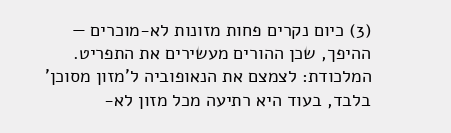(3) כיום נקרים פחות מזונות לא-מוכרים — ההיפך, שכן ההורים מעשירים את התפריט.
המלכודת: לצמצם את הנאופוביה ל'מזון מסוכן' בלבד, בעוד היא רתיעה מכל מזון לא-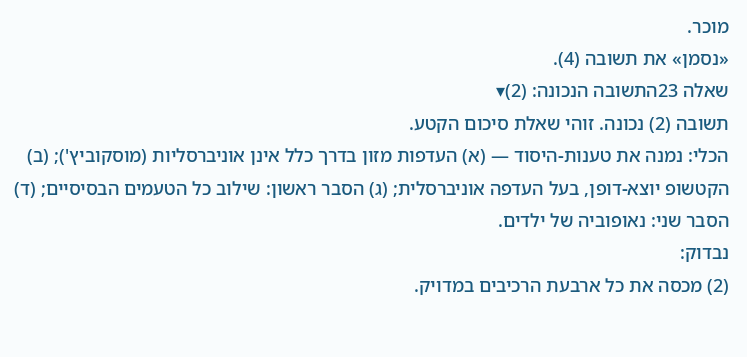מוכר.
«נסמן» את תשובה (4).
שאלה 23התשובה הנכונה: (2)▾
תשובה (2) נכונה. זוהי שאלת סיכום הקטע.
הכלי: נמנה את טענות-היסוד — (א) העדפות מזון בדרך כלל אינן אוניברסליות (מוסקוביץ'); (ב) הקטשופ יוצא-דופן, בעל העדפה אוניברסלית; (ג) הסבר ראשון: שילוב כל הטעמים הבסיסיים; (ד) הסבר שני: נאופוביה של ילדים.
נבדוק:
(2) מכסה את כל ארבעת הרכיבים במדויק.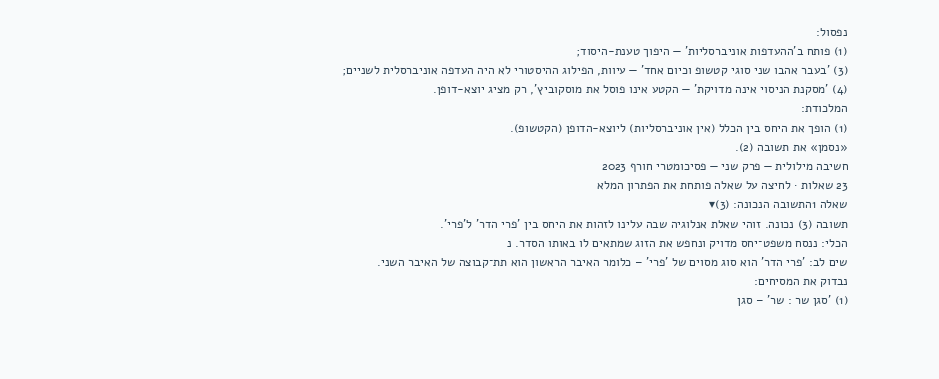נפסול:
(1) פותח ב'ההעדפות אוניברסליות' — היפוך טענת-היסוד;
(3) 'בעבר אהבו שני סוגי קטשופ וכיום אחד' — עיוות, הפילוג ההיסטורי לא היה העדפה אוניברסלית לשניים;
(4) 'מסקנת הניסוי אינה מדויקת' — הקטע אינו פוסל את מוסקוביץ', רק מציג יוצא-דופן.
המלכודת:
(1) הופך את היחס בין הכלל (אין אוניברסליות) ליוצא-הדופן (הקטשופ).
«נסמן» את תשובה (2).
חשיבה מילולית — פרק שני — פסיכומטרי חורף 2023
23 שאלות · לחיצה על שאלה פותחת את הפתרון המלא
שאלה 1התשובה הנכונה: (3)▾
תשובה (3) נכונה. זוהי שאלת אנלוגיה שבה עלינו לזהות את היחס בין 'פרי הדר' ל'פרי'.
הכלי: ננסח משפט־יחס מדויק ונחפש את הזוג שמתאים לו באותו הסדר. נ
שים לב: 'פרי הדר' הוא סוג מסוים של 'פרי' – כלומר האיבר הראשון הוא תת־קבוצה של האיבר השני.
נבדוק את המסיחים:
(1) 'סגן שר : שר' – סגן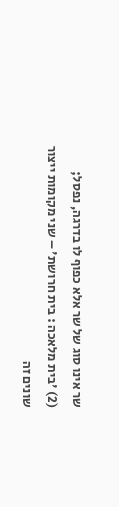שר אינו סוג של שר אלא כפוף לו בדרגה, נפסל;
(2) 'בית מלאכה : בית חרושת' – שני מקומות ייצור שונים זה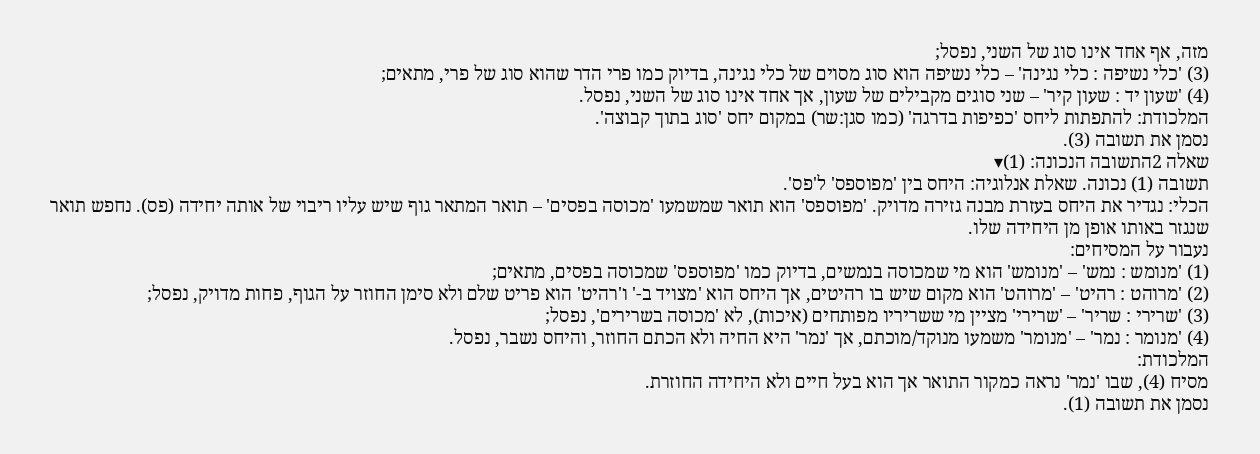מזה, אף אחד אינו סוג של השני, נפסל;
(3) 'כלי נשיפה : כלי נגינה' – כלי נשיפה הוא סוג מסוים של כלי נגינה, בדיוק כמו פרי הדר שהוא סוג של פרי, מתאים;
(4) 'שעון יד : שעון קיר' – שני סוגים מקבילים של שעון, אך אחד אינו סוג של השני, נפסל.
המלכודת: להתפתות ליחס 'כפיפות בדרגה' (כמו סגן:שר) במקום יחס 'סוג בתוך קבוצה'.
נסמן את תשובה (3).
שאלה 2התשובה הנכונה: (1)▾
תשובה (1) נכונה. שאלת אנלוגיה: היחס בין 'מפוספס' ל'פס'.
הכלי: נגדיר את היחס בעזרת מבנה גזירה מדויק. 'מפוספס' הוא תואר שמשמעו 'מכוסה בפסים' – תואר המתאר גוף שיש עליו ריבוי של אותה יחידה (פס). נחפש תואר שנגזר באותו אופן מן היחידה שלו.
נעבור על המסיחים:
(1) 'מנומש : נמש' – 'מנומש' הוא מי שמכוסה בנמשים, בדיוק כמו 'מפוספס' שמכוסה בפסים, מתאים;
(2) 'מרוהט : רהיט' – 'מרוהט' הוא מקום שיש בו רהיטים, אך היחס הוא 'מצויד ב-' ו'רהיט' הוא פריט שלם ולא סימן החוזר על הגוף, פחות מדויק, נפסל;
(3) 'שרירי : שריר' – 'שרירי' מציין מי ששריריו מפותחים (איכות), לא 'מכוסה בשרירים', נפסל;
(4) 'מנומר : נמר' – 'מנומר' משמעו מנוקד/מוכתם, אך 'נמר' היא החיה ולא הכתם החוזר, והיחס נשבר, נפסל.
המלכודת:
מסיח (4), שבו 'נמר' נראה כמקור התואר אך הוא בעל חיים ולא היחידה החוזרת.
נסמן את תשובה (1).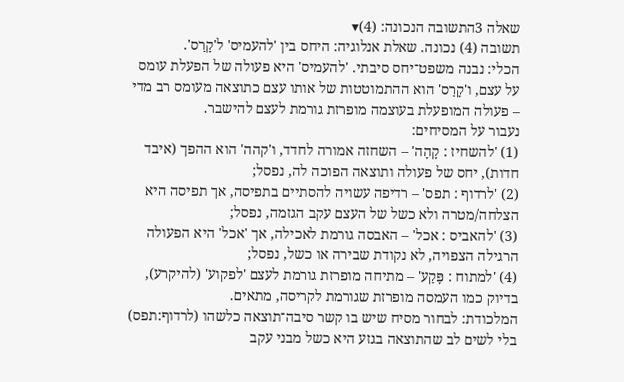שאלה 3התשובה הנכונה: (4)▾
תשובה (4) נכונה. שאלת אנלוגיה: היחס בין 'להעמיס' ל'קָרַס'.
הכלי: נבנה משפט־יחס סיבתי. 'להעמיס' היא פעולה של הפעלת עומס על עצם, ו'קָרַס' הוא ההתמוטטות של אותו עצם כתוצאה מעומס רב מדי – פעולה המופעלת בעוצמה מופרזת גורמת לעצם להישבר.
נעבור על המסיחים:
(1) 'להשחיז : קָהָה' – השחזה אמורה לחדד, ו'קהה' הוא ההפך (איבד חדות), יחס של פעולה ותוצאה הפוכה לה, נפסל;
(2) 'לרדוף : תפס' – רדיפה עשויה להסתיים בתפיסה, אך תפיסה היא הצלחה/מטרה ולא כשל של העצם עקב הגזמה, נפסל;
(3) 'להאביס : אכל' – האבסה גורמת לאכילה, אך 'אכל' היא הפעולה הרגילה הצפויה, לא נקודת שבירה או כשל, נפסל;
(4) 'למתוח : פָּקַע' – מתיחה מופרזת גורמת לעצם 'לפקוע' (להיקרע), בדיוק כמו העמסה מופרזת שגורמת לקריסה, מתאים.
המלכודת: לבחור מסיח שיש בו קשר סיבה־תוצאה כלשהו (לרדוף:תפס) בלי לשים לב שהתוצאה בגזע היא כשל מבני עקב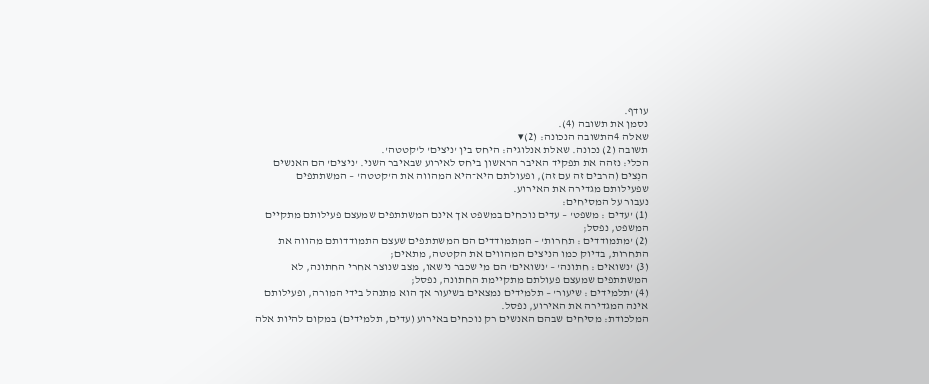עודף.
נסמן את תשובה (4).
שאלה 4התשובה הנכונה: (2)▾
תשובה (2) נכונה. שאלת אנלוגיה: היחס בין 'ניצים' ל'קטטה'.
הכלי: נזהה את תפקיד האיבר הראשון ביחס לאירוע שבאיבר השני. 'ניצים' הם האנשים הנִצים (הרבים זה עם זה), ופעולתם היא־היא המהווה את ה'קטטה' – המשתתפים שפעילותם מגדירה את האירוע.
נעבור על המסיחים:
(1) 'עדים : משפט' – עדים נוכחים במשפט אך אינם המשתתפים שמעצם פעילותם מתקיים המשפט, נפסל;
(2) 'מתמודדים : תחרות' – המתמודדים הם המשתתפים שעצם התמודדותם מהווה את התחרות, בדיוק כמו הניצים המהווים את הקטטה, מתאים;
(3) 'נשואים : חתונה' – 'נשואים' הם מי שכבר נישאו, מצב שנוצר אחרי החתונה, לא המשתתפים שמעצם פעולתם מתקיימת החתונה, נפסל;
(4) 'תלמידים : שיעור' – תלמידים נמצאים בשיעור אך הוא מתנהל בידי המורה, ופעילותם אינה המגדירה את האירוע, נפסל.
המלכודת: מסיחים שבהם האנשים רק נוכחים באירוע (עדים, תלמידים) במקום להיות אלה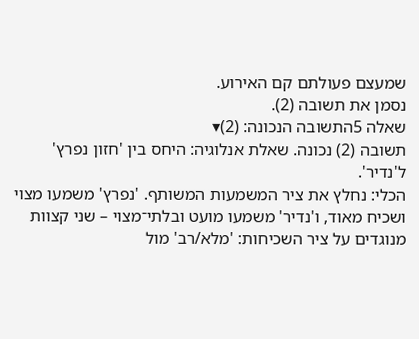שמעצם פעולתם קם האירוע.
נסמן את תשובה (2).
שאלה 5התשובה הנכונה: (2)▾
תשובה (2) נכונה. שאלת אנלוגיה: היחס בין 'חזון נפרץ' ל'נדיר'.
הכלי: נחלץ את ציר המשמעות המשותף. 'נפרץ' משמעו מצוי ושכיח מאוד, ו'נדיר' משמעו מועט ובלתי־מצוי – שני קצוות מנוגדים על ציר השכיחות: 'מלא/רב' מול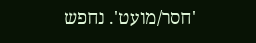'חסר/מועט'. נחפש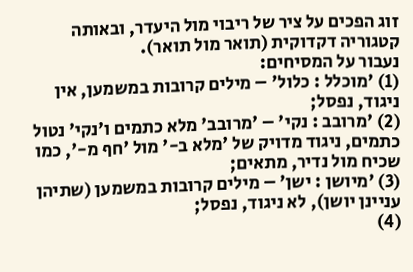זוג הפכים על ציר של ריבוי מול היעדר, ובאותה קטגוריה דקדוקית (תואר מול תואר).
נעבור על המסיחים:
(1) 'מוכלל : כלול' – מילים קרובות במשמען, אין ניגוד, נפסל;
(2) 'מרובב : נקי' – 'מרובב' מלא כתמים ו'נקי' נטול כתמים, ניגוד מדויק של 'מלא ב-' מול 'חף מ-', כמו שכיח מול נדיר, מתאים;
(3) 'מיושן : ישן' – מילים קרובות במשמען (שתיהן עניינן יושן), לא ניגוד, נפסל;
(4)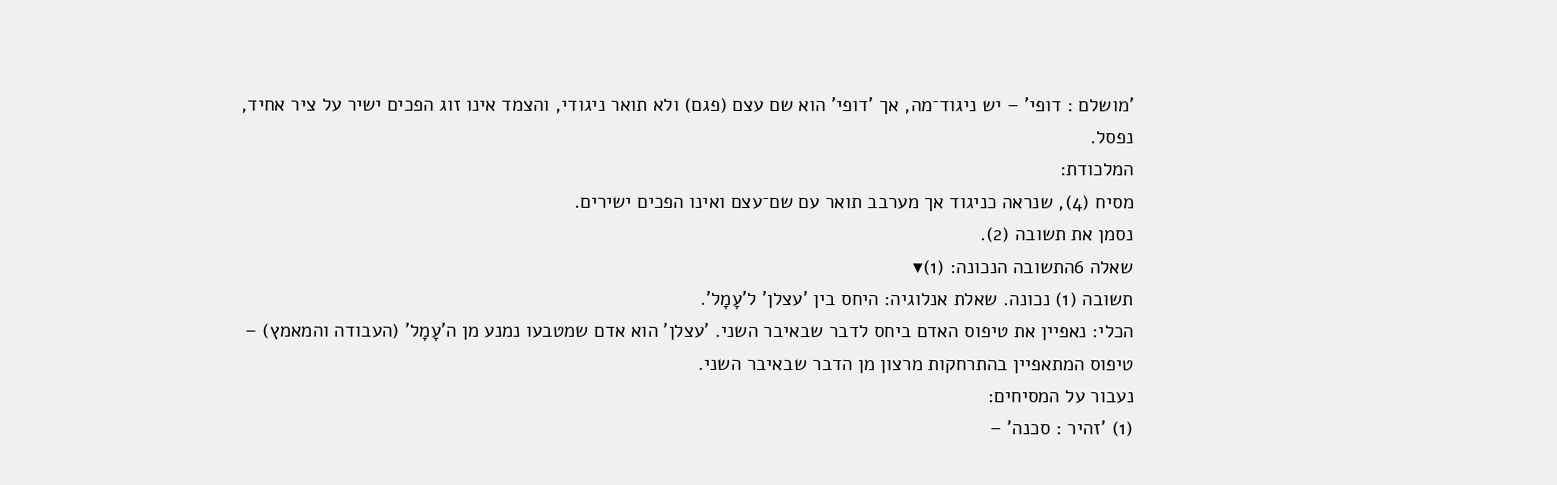'מושלם : דופי' – יש ניגוד־מה, אך 'דופי' הוא שם עצם (פגם) ולא תואר ניגודי, והצמד אינו זוג הפכים ישיר על ציר אחיד, נפסל.
המלכודת:
מסיח (4), שנראה כניגוד אך מערבב תואר עם שם־עצם ואינו הפכים ישירים.
נסמן את תשובה (2).
שאלה 6התשובה הנכונה: (1)▾
תשובה (1) נכונה. שאלת אנלוגיה: היחס בין 'עצלן' ל'עָמָל'.
הכלי: נאפיין את טיפוס האדם ביחס לדבר שבאיבר השני. 'עצלן' הוא אדם שמטבעו נמנע מן ה'עָמָל' (העבודה והמאמץ) – טיפוס המתאפיין בהתרחקות מרצון מן הדבר שבאיבר השני.
נעבור על המסיחים:
(1) 'זהיר : סכנה' –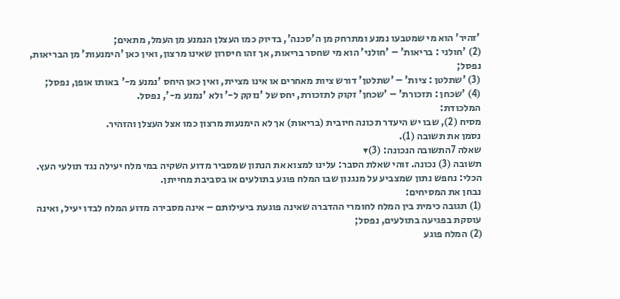'זהיר' הוא מי שמטבעו נמנע ומתרחק מן ה'סכנה', בדיוק כמו העצלן הנמנע מן העמל, מתאים;
(2) 'חולני : בריאות' – 'חולני' הוא מי שחסר בריאות, אך זהו חיסרון שאינו מרצון, ואין כאן 'הימנעות' מן הבריאות, נפסל;
(3) 'שתלטן : ציות' – 'שתלטן' דורש ציות מאחרים או אינו מציית, ואין כאן היחס 'נמנע מ-' באותו אופן, נפסל;
(4) 'שכחן : תזכורת' – 'שכחן' זקוק לתזכורת, יחס של 'נזקק ל-' ולא 'נמנע מ-', נפסל.
המלכודת:
מסיח (2), שבו יש היעדר תכונה חיובית (בריאות) אך לא הימנעות מרצון כמו אצל העצלן והזהיר.
נסמן את תשובה (1).
שאלה 7התשובה הנכונה: (3)▾
תשובה (3) נכונה. זוהי שאלת הסבר: עלינו למצוא את הנתון שמסביר מדוע השקיה במי מלח יעילה נגד תולעי העץ.
הכלי: נחפש נתון שמצביע על מנגנון שבו המלח פוגע בתולעים או בסביבת מחייתן.
נבחן את המסיחים:
(1) תגובה כימית בין המלח לחומרי ההדברה שאינה פוגעת ביעילותם – אינה מסבירה מדוע המלח לבדו יעיל, ואינה עוסקת בפגיעה בתולעים, נפסל;
(2) המלח פוגע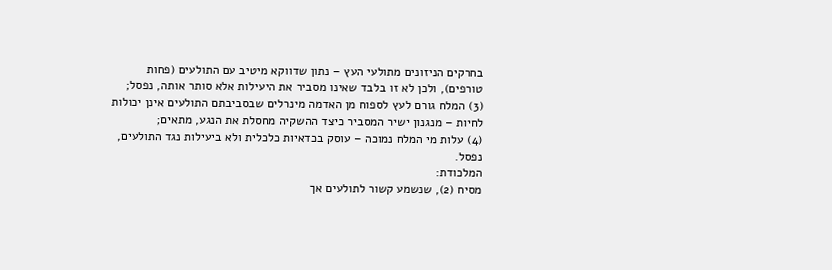בחרקים הניזונים מתולעי העץ – נתון שדווקא מיטיב עם התולעים (פחות טורפים), ולכן לא זו בלבד שאינו מסביר את היעילות אלא סותר אותה, נפסל;
(3) המלח גורם לעץ לספוח מן האדמה מינרלים שבסביבתם התולעים אינן יכולות לחיות – מנגנון ישיר המסביר כיצד ההשקיה מחסלת את הנגע, מתאים;
(4) עלות מי המלח נמוכה – עוסק בכדאיות כלכלית ולא ביעילות נגד התולעים, נפסל.
המלכודת:
מסיח (2), שנשמע קשור לתולעים אך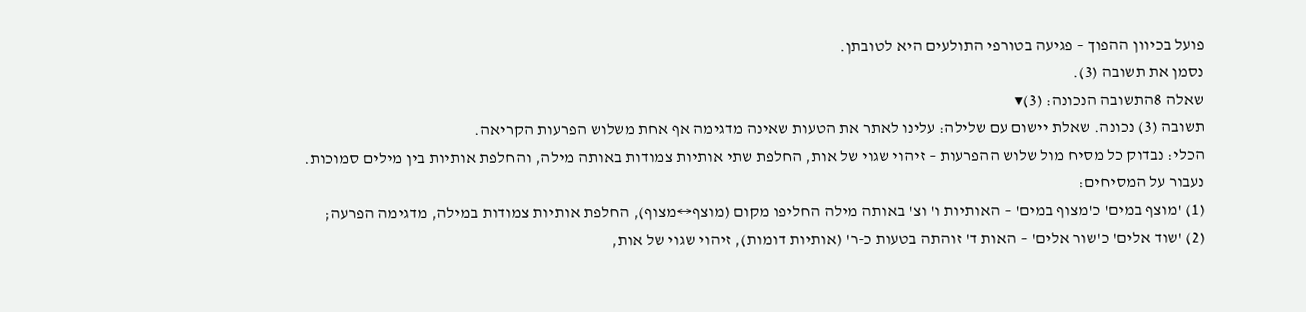פועל בכיוון ההפוך – פגיעה בטורפי התולעים היא לטובתן.
נסמן את תשובה (3).
שאלה 8התשובה הנכונה: (3)▾
תשובה (3) נכונה. שאלת יישום עם שלילה: עלינו לאתר את הטעות שאינה מדגימה אף אחת משלוש הפרעות הקריאה.
הכלי: נבדוק כל מסיח מול שלוש ההפרעות – זיהוי שגוי של אות, החלפת שתי אותיות צמודות באותה מילה, והחלפת אותיות בין מילים סמוכות.
נעבור על המסיחים:
(1) 'מוצף במים' כ'מצוף במים' – האותיות ו' וצ' באותה מילה החליפו מקום (מוצף↔מצוף), החלפת אותיות צמודות במילה, מדגימה הפרעה;
(2) 'שוד אלים' כ'שור אלים' – האות ד' זוהתה בטעות כ-ר' (אותיות דומות), זיהוי שגוי של אות,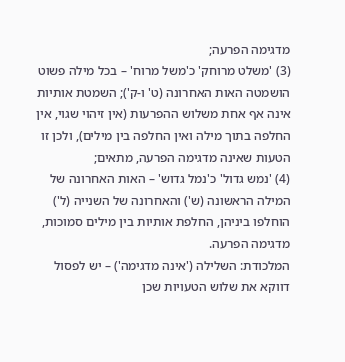מדגימה הפרעה;
(3) 'משלט מרוחק' כ'משל מרוח' – בכל מילה פשוט הושמטה האות האחרונה (ט' ו-ק'); השמטת אותיות אינה אף אחת משלוש ההפרעות (אין זיהוי שגוי, אין החלפה בתוך מילה ואין החלפה בין מילים), ולכן זו הטעות שאינה מדגימה הפרעה, מתאים;
(4) 'נמש גדול' כ'נמל גדוש' – האות האחרונה של המילה הראשונה (ש') והאחרונה של השנייה (ל') הוחלפו ביניהן, החלפת אותיות בין מילים סמוכות, מדגימה הפרעה.
המלכודת: השלילה ('אינה מדגימה') – יש לפסול דווקא את שלוש הטעויות שכן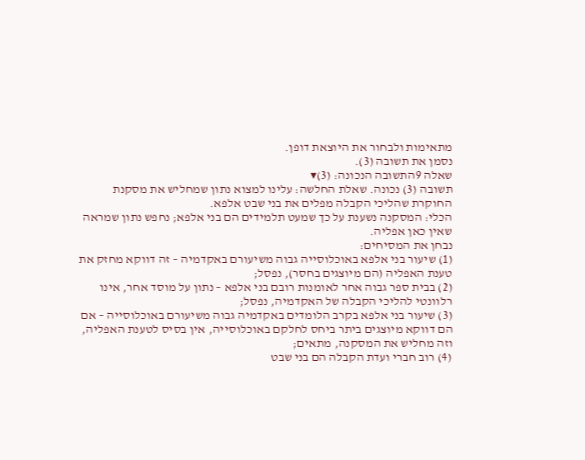מתאימות ולבחור את היוצאת דופן.
נסמן את תשובה (3).
שאלה 9התשובה הנכונה: (3)▾
תשובה (3) נכונה. שאלת החלשה: עלינו למצוא נתון שמחליש את מסקנת החוקרת שהליכי הקבלה מפלים את בני שבט אלפא.
הכלי: המסקנה נשענת על כך שמעט תלמידים הם בני אלפא; נחפש נתון שמראה שאין כאן אפליה.
נבחן את המסיחים:
(1) שיעור בני אלפא באוכלוסייה גבוה משיעורם באקדמיה – זה דווקא מחזק את טענת האפליה (הם מיוצגים בחסר), נפסל;
(2) בבית ספר גבוה אחר לאומנות רובם בני אלפא – נתון על מוסד אחר, אינו רלוונטי להליכי הקבלה של האקדמיה, נפסל;
(3) שיעור בני אלפא בקרב הלומדים באקדמיה גבוה משיעורם באוכלוסייה – אם הם דווקא מיוצגים ביתר ביחס לחלקם באוכלוסייה, אין בסיס לטענת האפליה, וזה מחליש את המסקנה, מתאים;
(4) רוב חברי ועדת הקבלה הם בני שבט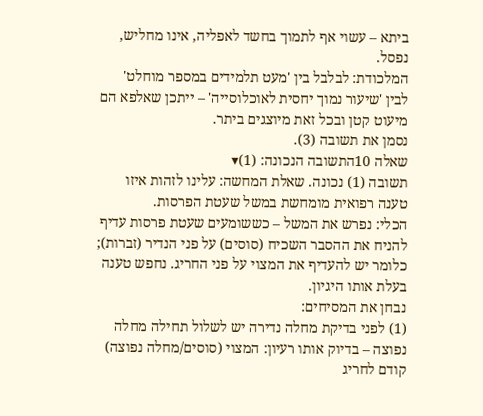ביתא – עשוי אף לתמוך בחשד לאפליה, אינו מחליש, נפסל.
המלכודת: לבלבל בין 'מעט תלמידים במספר מוחלט' לבין 'שיעור נמוך יחסית לאוכלוסייה' – ייתכן שאלפא הם מיעוט קטן ובכל זאת מיוצגים ביתר.
נסמן את תשובה (3).
שאלה 10התשובה הנכונה: (1)▾
תשובה (1) נכונה. שאלת המחשה: עלינו לזהות איזו טענה רפואית מומחשת במשל שעטת הפרסות.
הכלי: נפרש את המשל – כששומעים שעטת פרסות עדיף להניח את ההסבר השכיח (סוסים) על פני הנדיר (זברות); כלומר יש להעדיף את המצוי על פני החריג. נחפש טענה בעלת אותו היגיון.
נבחן את המסיחים:
(1) לפני בדיקת מחלה נדירה יש לשלול תחילה מחלה נפוצה – בדיוק אותו רעיון: המצוי (סוסים/מחלה נפוצה) קודם לחריג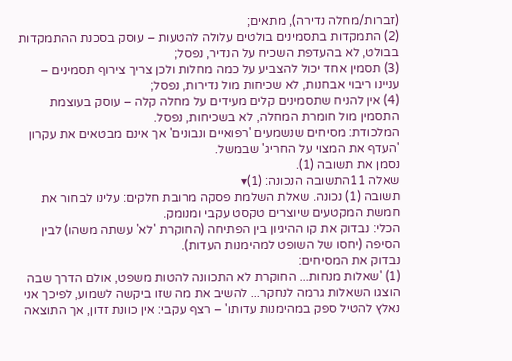(זברות/מחלה נדירה), מתאים;
(2) התמקדות בתסמינים בולטים עלולה להטעות – עוסק בסכנת ההתמקדות בבולט, לא בהעדפת השכיח על הנדיר, נפסל;
(3) תסמין אחד יכול להצביע על כמה מחלות ולכן צריך צירוף תסמינים – עניינו ריבוי אבחנות, לא שכיחות מול נדירות, נפסל;
(4) אין להניח שתסמינים קלים מעידים על מחלה קלה – עוסק בעוצמת התסמין מול חומרת המחלה, לא בשכיחות, נפסל.
המלכודת: מסיחים שנשמעים 'רפואיים ונבונים' אך אינם מבטאים את עקרון 'העדף את המצוי על החריג' שבמשל.
נסמן את תשובה (1).
שאלה 11התשובה הנכונה: (1)▾
תשובה (1) נכונה. שאלת השלמת פסקה מרובת חלקים: עלינו לבחור את חמשת המקטעים שיוצרים טקסט עקבי ומנומק.
הכלי: נבדוק את קו ההיגיון בין הפתיחה (החוקרת 'לא' עשתה משהו) לבין הסיפה (יחסו של השופט למהימנות העדות).
נבדוק את המסיחים:
(1) 'שאלות מנחות... החוקרת לא התכוונה להטות משפט, אולם הדרך שבה הוצגו השאלות גרמה לנחקר... להשיב את מה שזו ביקשה לשמוע, לפיכך אני נאלץ להטיל ספק במהימנות עדותו' – רצף עקבי: אין כוונת זדון, אך התוצאה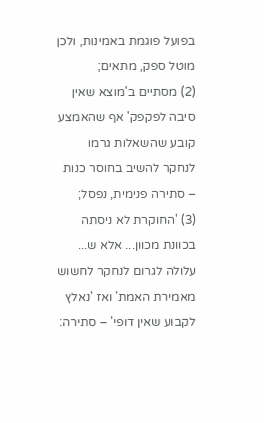בפועל פוגמת באמינות, ולכן מוטל ספק, מתאים;
(2) מסתיים ב'מוצא שאין סיבה לפקפק' אף שהאמצע קובע שהשאלות גרמו לנחקר להשיב בחוסר כנות – סתירה פנימית, נפסל;
(3) 'החוקרת לא ניסתה בכוונת מכוון... אלא ש... עלולה לגרום לנחקר לחשוש מאמירת האמת' ואז 'נאלץ לקבוע שאין דופי' – סתירה: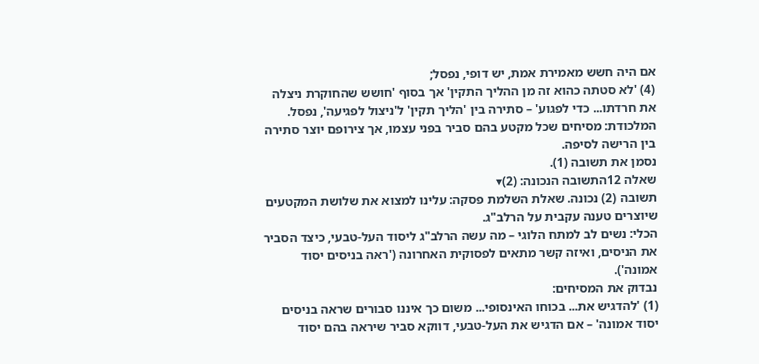אם היה חשש מאמירת אמת, יש דופי, נפסל;
(4) 'לא סטתה כהוא זה מן ההליך התקין' אך בסוף 'חושש שהחוקרת ניצלה את חרדתו... כדי לפגוע' – סתירה בין 'הליך תקין' ל'ניצול לפגיעה', נפסל.
המלכודת: מסיחים שכל מקטע בהם סביר בפני עצמו, אך צירופם יוצר סתירה בין הרישה לסיפה.
נסמן את תשובה (1).
שאלה 12התשובה הנכונה: (2)▾
תשובה (2) נכונה. שאלת השלמת פסקה: עלינו למצוא את שלושת המקטעים שיוצרים טענה עקבית על הרלב"ג.
הכלי: נשים לב למתח הלוגי – מה עשה הרלב"ג ליסוד העל-טבעי, כיצד הסביר את הניסים, ואיזה קשר מתאים לפסוקית האחרונה ('ראה בניסים יסוד אמונה').
נבדוק את המסיחים:
(1) 'להדגיש את... בכוחו האינסופי... משום כך איננו סבורים שראה בניסים יסוד אמונה' – אם הדגיש את העל-טבעי, דווקא סביר שיראה בהם יסוד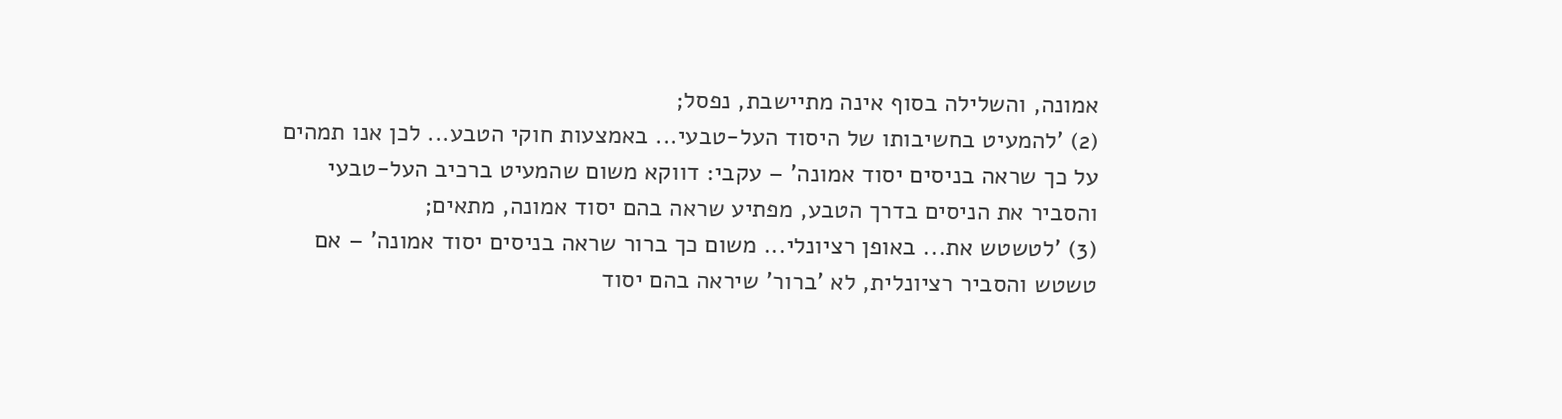אמונה, והשלילה בסוף אינה מתיישבת, נפסל;
(2) 'להמעיט בחשיבותו של היסוד העל-טבעי... באמצעות חוקי הטבע... לכן אנו תמהים על כך שראה בניסים יסוד אמונה' – עקבי: דווקא משום שהמעיט ברכיב העל-טבעי והסביר את הניסים בדרך הטבע, מפתיע שראה בהם יסוד אמונה, מתאים;
(3) 'לטשטש את... באופן רציונלי... משום כך ברור שראה בניסים יסוד אמונה' – אם טשטש והסביר רציונלית, לא 'ברור' שיראה בהם יסוד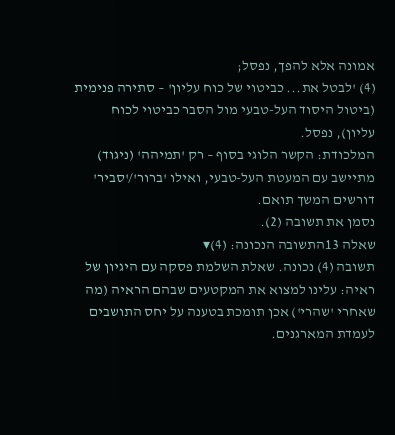אמונה אלא להפך, נפסל;
(4) 'לבטל את... כביטוי של כוח עליון' – סתירה פנימית (ביטול היסוד העל-טבעי מול הסבר כביטוי לכוח עליון), נפסל.
המלכודת: הקשר הלוגי בסוף – רק 'תמיהה' (ניגוד) מתיישב עם המעטת העל-טבעי, ואילו 'ברור'/'סביר' דורשים המשך תואם.
נסמן את תשובה (2).
שאלה 13התשובה הנכונה: (4)▾
תשובה (4) נכונה. שאלת השלמת פסקה עם היגיון של ראיה: עלינו למצוא את המקטעים שבהם הראיה (מה שאחרי 'שהרי') אכן תומכת בטענה על יחס התושבים לעמדת המארגנים.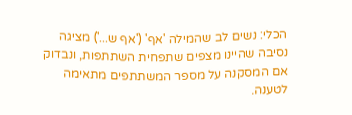הכלי: נשים לב שהמילה 'אף' ('אף ש...') מציגה נסיבה שהיינו מצפים שתפחית השתתפות, ונבדוק אם המסקנה על מספר המשתתפים מתאימה לטענה.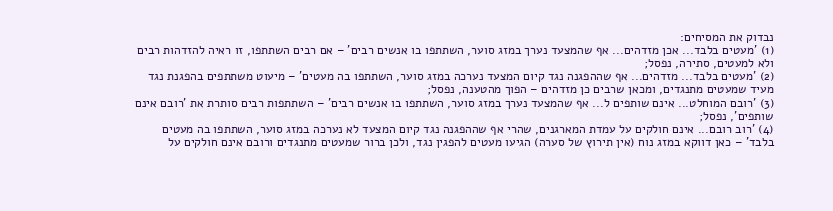נבדוק את המסיחים:
(1) 'מעטים בלבד... אכן מזדהים... אף שהמצעד נערך במזג סוער, השתתפו בו אנשים רבים' – אם רבים השתתפו, זו ראיה להזדהות רבים ולא למעטים, סתירה, נפסל;
(2) 'מעטים בלבד... מזדהים... אף שההפגנה נגד קיום המצעד נערכה במזג סוער, השתתפו בה מעטים' – מיעוט משתתפים בהפגנת נגד מעיד שמעטים מתנגדים, ומכאן שרבים כן מזדהים – הפוך מהטענה, נפסל;
(3) 'רובם המוחלט... אינם שותפים ל... אף שהמצעד נערך במזג סוער, השתתפו בו אנשים רבים' – השתתפות רבים סותרת את 'רובם אינם שותפים', נפסל;
(4) 'רוב רובם... אינם חולקים על עמדת המארגנים, שהרי אף שההפגנה נגד קיום המצעד לא נערכה במזג סוער, השתתפו בה מעטים בלבד' – כאן דווקא במזג נוח (אין תירוץ של סערה) הגיעו מעטים להפגין נגד, ולכן ברור שמעטים מתנגדים ורובם אינם חולקים על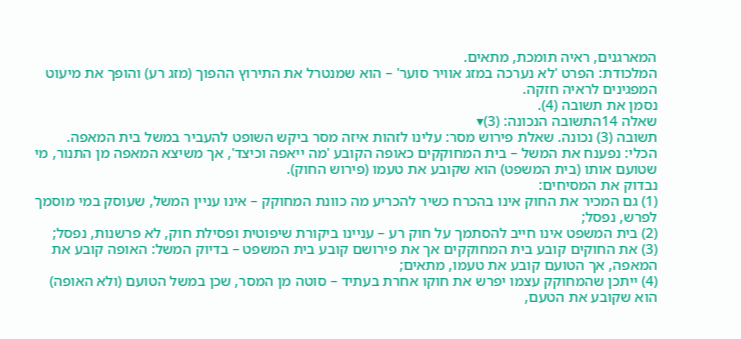המארגנים, ראיה תומכת, מתאים.
המלכודת: הפרט 'לא נערכה במזג אוויר סוער' – הוא שמנטרל את התירוץ ההפוך (מזג רע) והופך את מיעוט המפגינים לראיה חזקה.
נסמן את תשובה (4).
שאלה 14התשובה הנכונה: (3)▾
תשובה (3) נכונה. שאלת פירוש מסר: עלינו לזהות איזה מסר ביקש השופט להעביר במשל בית המאפה.
הכלי: נפענח את המשל – בית המחוקקים כאופה הקובע 'מה ייאפה וכיצד', אך משיצא המאפה מן התנור, מי שטועם אותו (בית המשפט) הוא שקובע את טעמו (פירוש החוק).
נבדוק את המסיחים:
(1) גם המכיר את החוק אינו בהכרח כשיר להכריע מה כוונת המחוקק – אינו עניין המשל, שעוסק במי מוסמך לפרש, נפסל;
(2) בית המשפט אינו חייב להסתמך על חוק רע – עניינו ביקורת שיפוטית ופסילת חוק, לא פרשנות, נפסל;
(3) את החוקים קובע בית המחוקקים אך את פירושם קובע בית המשפט – בדיוק המשל: האופה קובע את המאפה, אך הטועם קובע את טעמו, מתאים;
(4) ייתכן שהמחוקק עצמו יפרש את חוקו אחרת בעתיד – סוטה מן המסר, שכן במשל הטועם (ולא האופה) הוא שקובע את הטעם,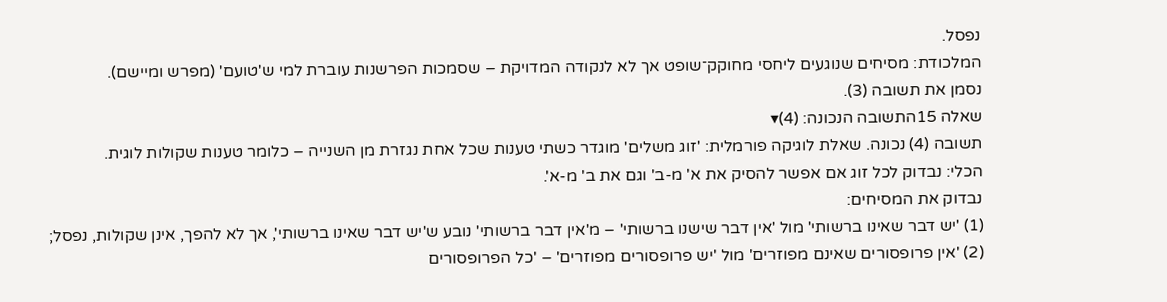נפסל.
המלכודת: מסיחים שנוגעים ליחסי מחוקק־שופט אך לא לנקודה המדויקת – שסמכות הפרשנות עוברת למי ש'טועם' (מפרש ומיישם).
נסמן את תשובה (3).
שאלה 15התשובה הנכונה: (4)▾
תשובה (4) נכונה. שאלת לוגיקה פורמלית: 'זוג משלים' מוגדר כשתי טענות שכל אחת נגזרת מן השנייה – כלומר טענות שקולות לוגית.
הכלי: נבדוק לכל זוג אם אפשר להסיק את א' מ-ב' וגם את ב' מ-א'.
נבדוק את המסיחים:
(1) 'יש דבר שאינו ברשותי' מול 'אין דבר שישנו ברשותי' – מ'אין דבר ברשותי' נובע ש'יש דבר שאינו ברשותי', אך לא להפך, אינן שקולות, נפסל;
(2) 'אין פרופסורים שאינם מפוזרים' מול 'יש פרופסורים מפוזרים' – 'כל הפרופסורים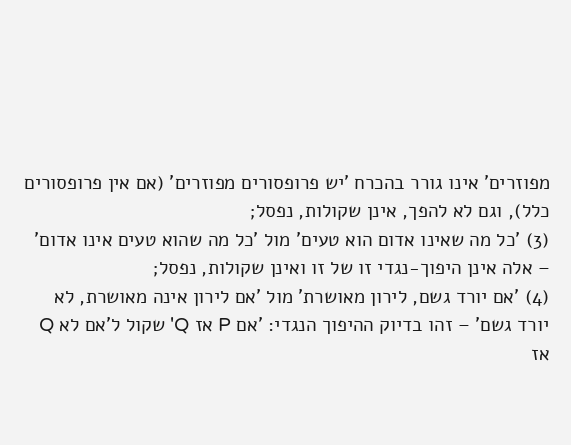מפוזרים' אינו גורר בהכרח 'יש פרופסורים מפוזרים' (אם אין פרופסורים כלל), וגם לא להפך, אינן שקולות, נפסל;
(3) 'כל מה שאינו אדום הוא טעים' מול 'כל מה שהוא טעים אינו אדום' – אלה אינן היפוך-נגדי זו של זו ואינן שקולות, נפסל;
(4) 'אם יורד גשם, לירון מאושרת' מול 'אם לירון אינה מאושרת, לא יורד גשם' – זהו בדיוק ההיפוך הנגדי: 'אם P אז Q' שקול ל'אם לא Q אז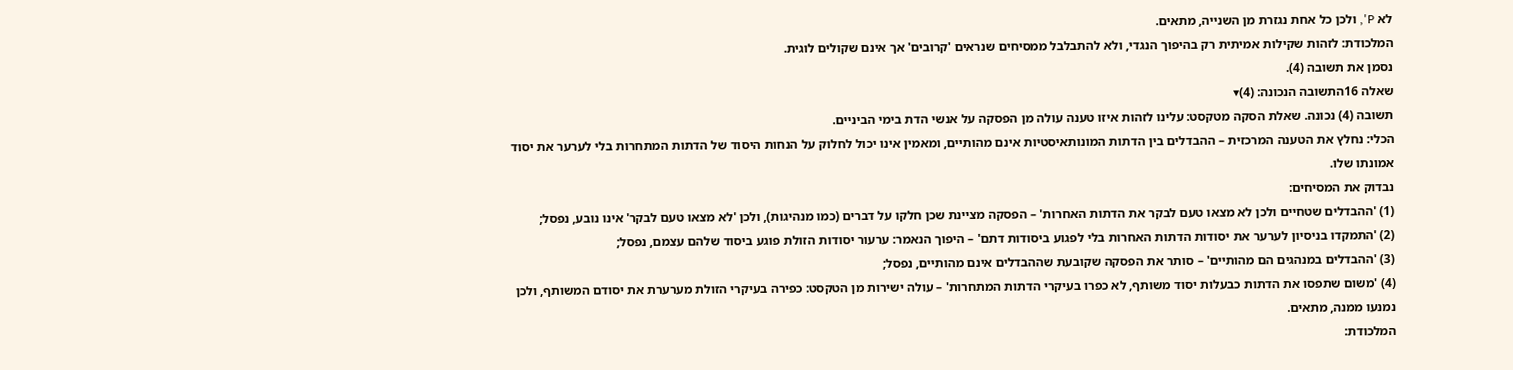לא P', ולכן כל אחת נגזרת מן השנייה, מתאים.
המלכודת: לזהות שקילות אמיתית רק בהיפוך הנגדי, ולא להתבלבל ממסיחים שנראים 'קרובים' אך אינם שקולים לוגית.
נסמן את תשובה (4).
שאלה 16התשובה הנכונה: (4)▾
תשובה (4) נכונה. שאלת הסקה מטקסט: עלינו לזהות איזו טענה עולה מן הפסקה על אנשי הדת בימי הביניים.
הכלי: נחלץ את הטענה המרכזית – ההבדלים בין הדתות המונותאיסטיות אינם מהותיים, ומאמין אינו יכול לחלוק על הנחות היסוד של הדתות המתחרות בלי לערער את יסוד אמונתו שלו.
נבדוק את המסיחים:
(1) 'ההבדלים שטחיים ולכן לא מצאו טעם לבקר את הדתות האחרות' – הפסקה מציינת שכן חלקו על דברים (כמו מנהיגות), ולכן 'לא מצאו טעם לבקר' אינו נובע, נפסל;
(2) 'התמקדו בניסיון לערער את יסודות הדתות האחרות בלי לפגוע ביסודות דתם' – היפוך הנאמר: ערעור יסודות הזולת פוגע ביסוד שלהם עצמם, נפסל;
(3) 'ההבדלים במנהגים הם מהותיים' – סותר את הפסקה שקובעת שההבדלים אינם מהותיים, נפסל;
(4) 'משום שתפסו את הדתות כבעלות יסוד משותף, לא כפרו בעיקרי הדתות המתחרות' – עולה ישירות מן הטקסט: כפירה בעיקרי הזולת מערערת את יסודם המשותף, ולכן נמנעו ממנה, מתאים.
המלכודת: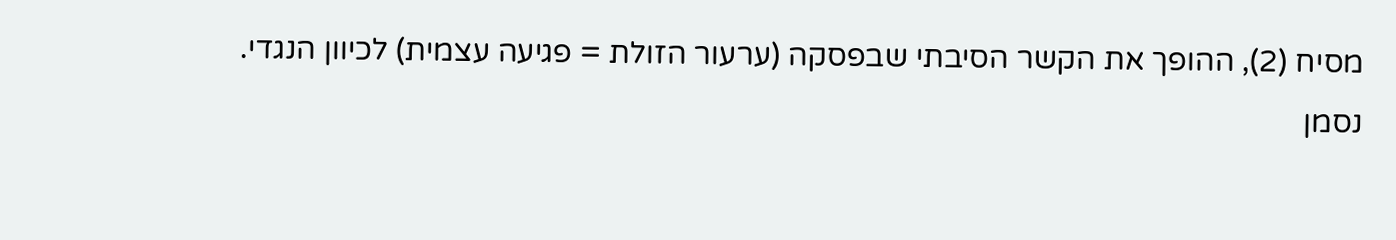מסיח (2), ההופך את הקשר הסיבתי שבפסקה (ערעור הזולת = פגיעה עצמית) לכיוון הנגדי.
נסמן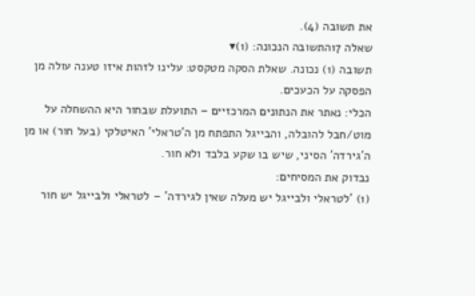את תשובה (4).
שאלה 17התשובה הנכונה: (1)▾
תשובה (1) נכונה. שאלת הסקה מטקסט: עלינו לזהות איזו טענה עולה מן הפסקה על הכעכים.
הכלי: נאתר את הנתונים המרכזיים – התועלת שבחור היא ההשחלה על מוט/חבל להובלה, והבייגל התפתח מן ה'טראלי' האיטלקי (בעל חור) או מן ה'גירדה' הסיני, שיש בו שקע בלבד ולא חור.
נבדוק את המסיחים:
(1) 'לטראלי ולבייגל יש מעלה שאין לגירדה' – לטראלי ולבייגל יש חור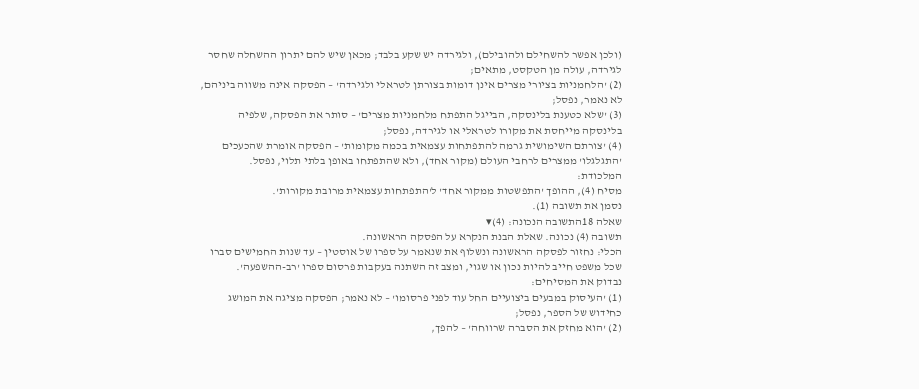(ולכן אפשר להשחילם ולהובילם), ולגירדה יש שקע בלבד; מכאן שיש להם יתרון ההשחלה שחסר לגירדה, עולה מן הטקסט, מתאים;
(2) 'הלחמניות בציורי מצרים אינן דומות בצורתן לטראלי ולגירדה' – הפסקה אינה משווה ביניהם, לא נאמר, נפסל;
(3) 'שלא כטענת בלינסקה, הבייגל התפתח מלחמניות מצרים' – סותר את הפסקה, שלפיה בלינסקה מייחסת את מקורו לטראלי או לגירדה, נפסל;
(4) 'צורתם השימושית גרמה להתפתחות עצמאית בכמה מקומות' – הפסקה אומרת שהכעכים 'התגלגלו' ממצרים לרחבי העולם (מקור אחד), ולא שהתפתחו באופן בלתי תלוי, נפסל.
המלכודת:
מסיח (4), ההופך 'התפשטות ממקור אחד' ל'התפתחות עצמאית מרובת מקורות'.
נסמן את תשובה (1).
שאלה 18התשובה הנכונה: (4)▾
תשובה (4) נכונה. שאלת הבנת הנקרא על הפסקה הראשונה.
הכלי: נחזור לפסקה הראשונה ונשלוף את שנאמר על ספרו של אוסטין – עד שנות החמישים סברו שכל משפט חייב להיות נכון או שגוי, ומצב זה השתנה בעקבות פרסום ספרו 'רב-ההשפעה'.
נבדוק את המסיחים:
(1) 'העיסוק במבעים ביצועיים החל עוד לפני פרסומו' – לא נאמר; הפסקה מציגה את המושג כחידוש של הספר, נפסל;
(2) 'הוא מחזק את הסברה שרווחה' – להפך,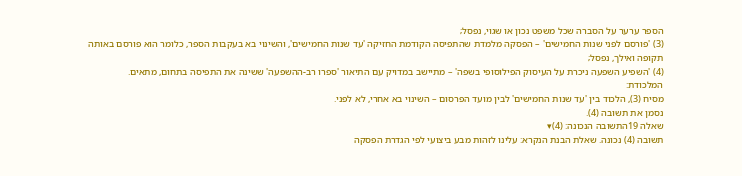הספר ערער על הסברה שכל משפט נכון או שגוי, נפסל;
(3) 'פורסם לפני שנות החמישים' – הפסקה מלמדת שהתפיסה הקודמת החזיקה 'עד שנות החמישים', והשינוי בא בעקבות הספר, כלומר הוא פורסם באותה תקופה ואילך, נפסל;
(4) 'השפיע השפעה ניכרת על העיסוק הפילוסופי בשפה' – מתיישב במדויק עם התיאור 'ספרו רב-ההשפעה' ששינה את התפיסה בתחום, מתאים.
המלכודת:
מסיח (3), הלכוד בין 'עד שנות החמישים' לבין מועד הפרסום – השינוי בא אחרי, לא לפני.
נסמן את תשובה (4).
שאלה 19התשובה הנכונה: (4)▾
תשובה (4) נכונה. שאלת הבנת הנקרא: עלינו לזהות מבע ביצועי לפי הגדרת הפסקה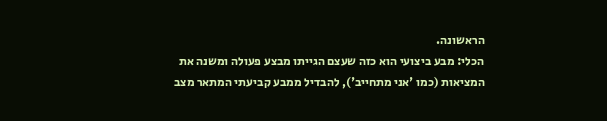הראשונה.
הכלי: מבע ביצועי הוא כזה שעצם הגייתו מבצע פעולה ומשנה את המציאות (כמו 'אני מתחייב'), להבדיל ממבע קביעתי המתאר מצב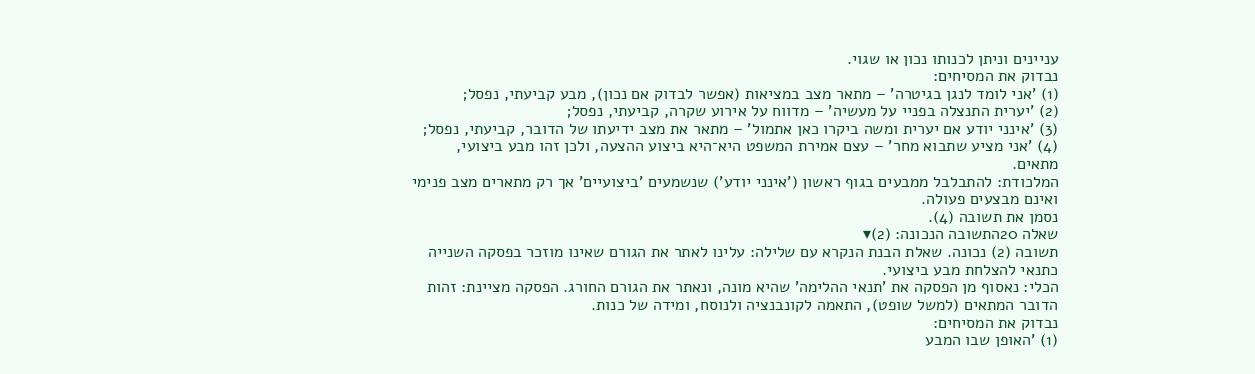עניינים וניתן לכנותו נכון או שגוי.
נבדוק את המסיחים:
(1) 'אני לומד לנגן בגיטרה' – מתאר מצב במציאות (אפשר לבדוק אם נכון), מבע קביעתי, נפסל;
(2) 'יערית התנצלה בפניי על מעשיה' – מדווח על אירוע שקרה, קביעתי, נפסל;
(3) 'אינני יודע אם יערית ומשה ביקרו כאן אתמול' – מתאר את מצב ידיעתו של הדובר, קביעתי, נפסל;
(4) 'אני מציע שתבוא מחר' – עצם אמירת המשפט היא־היא ביצוע ההצעה, ולכן זהו מבע ביצועי, מתאים.
המלכודת: להתבלבל ממבעים בגוף ראשון ('אינני יודע') שנשמעים 'ביצועיים' אך רק מתארים מצב פנימי ואינם מבצעים פעולה.
נסמן את תשובה (4).
שאלה 20התשובה הנכונה: (2)▾
תשובה (2) נכונה. שאלת הבנת הנקרא עם שלילה: עלינו לאתר את הגורם שאינו מוזכר בפסקה השנייה כתנאי להצלחת מבע ביצועי.
הכלי: נאסוף מן הפסקה את 'תנאי ההלימה' שהיא מונה, ונאתר את הגורם החורג. הפסקה מציינת: זהות הדובר המתאים (למשל שופט), התאמה לקונבנציה ולנוסח, ומידה של כנות.
נבדוק את המסיחים:
(1) 'האופן שבו המבע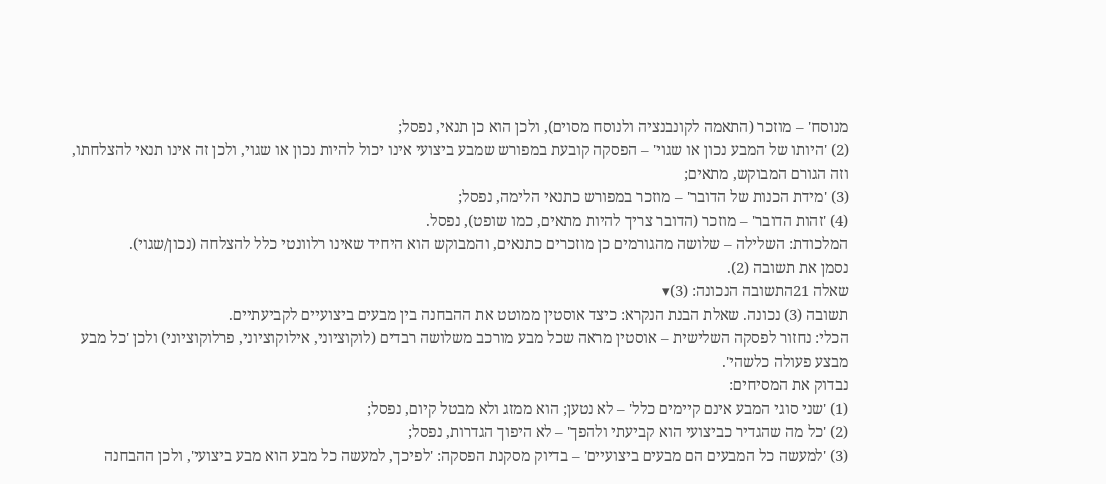מנוסח' – מוזכר (התאמה לקונבנציה ולנוסח מסוים), ולכן הוא כן תנאי, נפסל;
(2) 'היותו של המבע נכון או שגוי' – הפסקה קובעת במפורש שמבע ביצועי אינו יכול להיות נכון או שגוי, ולכן זה אינו תנאי להצלחתו, וזה הגורם המבוקש, מתאים;
(3) 'מידת הכנות של הדובר' – מוזכר במפורש כתנאי הלימה, נפסל;
(4) 'זהות הדובר' – מוזכר (הדובר צריך להיות מתאים, כמו שופט), נפסל.
המלכודת: השלילה – שלושה מהגורמים כן מוזכרים כתנאים, והמבוקש הוא היחיד שאינו רלוונטי כלל להצלחה (נכון/שגוי).
נסמן את תשובה (2).
שאלה 21התשובה הנכונה: (3)▾
תשובה (3) נכונה. שאלת הבנת הנקרא: כיצד אוסטין ממוטט את ההבחנה בין מבעים ביצועיים לקביעתיים.
הכלי: נחזור לפסקה השלישית – אוסטין מראה שכל מבע מורכב משלושה רבדים (לוקוציוני, אילוקוציוני, פרלוקוציוני) ולכן 'כל מבע מבצע פעולה כלשהי'.
נבדוק את המסיחים:
(1) 'שני סוגי המבע אינם קיימים כלל' – לא נטען; הוא ממזג ולא מבטל קיום, נפסל;
(2) 'כל מה שהגדיר כביצועי הוא קביעתי ולהפך' – לא היפוך הגדרות, נפסל;
(3) 'למעשה כל המבעים הם מבעים ביצועיים' – בדיוק מסקנת הפסקה: 'לפיכך, למעשה כל מבע הוא מבע ביצועי', ולכן ההבחנה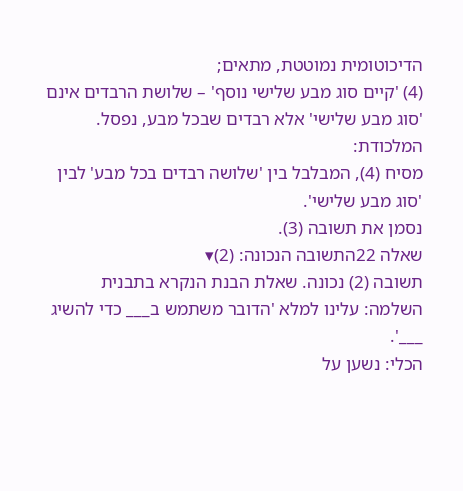הדיכוטומית נמוטטת, מתאים;
(4) 'קיים סוג מבע שלישי נוסף' – שלושת הרבדים אינם 'סוג מבע שלישי' אלא רבדים שבכל מבע, נפסל.
המלכודת:
מסיח (4), המבלבל בין 'שלושה רבדים בכל מבע' לבין 'סוג מבע שלישי'.
נסמן את תשובה (3).
שאלה 22התשובה הנכונה: (2)▾
תשובה (2) נכונה. שאלת הבנת הנקרא בתבנית השלמה: עלינו למלא 'הדובר משתמש ב___ כדי להשיג ___'.
הכלי: נשען על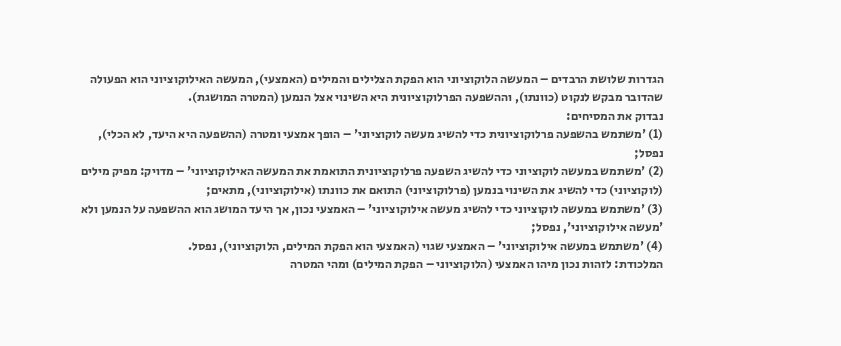הגדרות שלושת הרבדים – המעשה הלוקוציוני הוא הפקת הצלילים והמילים (האמצעי), המעשה האילוקוציוני הוא הפעולה שהדובר מבקש לנקוט (כוונתו), וההשפעה הפרלוקוציונית היא השינוי אצל הנמען (המטרה המושגת).
נבדוק את המסיחים:
(1) 'משתמש בהשפעה פרלוקוציונית כדי להשיג מעשה לוקוציוני' – הופך אמצעי ומטרה (ההשפעה היא היעד, לא הכלי), נפסל;
(2) 'משתמש במעשה לוקוציוני כדי להשיג השפעה פרלוקוציונית התואמת את המעשה האילוקוציוני' – מדויק: מפיק מילים (לוקוציוני) כדי להשיג את השינוי בנמען (פרלוקוציוני) התואם את כוונתו (אילוקוציוני), מתאים;
(3) 'משתמש במעשה לוקוציוני כדי להשיג מעשה אילוקוציוני' – האמצעי נכון, אך היעד המושג הוא ההשפעה על הנמען ולא 'מעשה אילוקוציוני', נפסל;
(4) 'משתמש במעשה אילוקוציוני' – האמצעי שגוי (האמצעי הוא הפקת המילים, הלוקוציוני), נפסל.
המלכודת: לזהות נכון מיהו האמצעי (הלוקוציוני – הפקת המילים) ומהי המטרה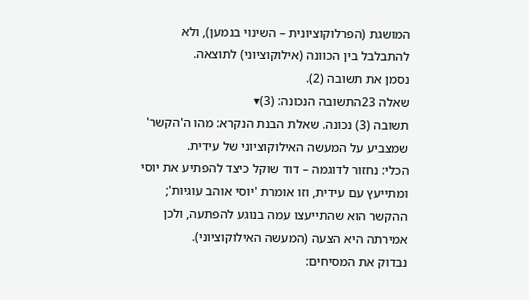המושגת (הפרלוקוציונית – השינוי בנמען), ולא להתבלבל בין הכוונה (אילוקוציוני) לתוצאה.
נסמן את תשובה (2).
שאלה 23התשובה הנכונה: (3)▾
תשובה (3) נכונה. שאלת הבנת הנקרא: מהו ה'הקשר' שמצביע על המעשה האילוקוציוני של עידית.
הכלי: נחזור לדוגמה – דוד שוקל כיצד להפתיע את יוסי ומתייעץ עם עידית, וזו אומרת 'יוסי אוהב עוגיות'; ההקשר הוא שהתייעצו עמה בנוגע להפתעה, ולכן אמירתה היא הצעה (המעשה האילוקוציוני).
נבדוק את המסיחים: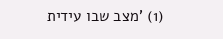(1) 'מצב שבו עידית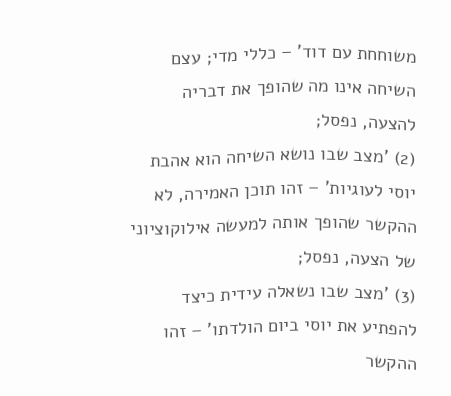משוחחת עם דוד' – כללי מדי; עצם השיחה אינו מה שהופך את דבריה להצעה, נפסל;
(2) 'מצב שבו נושא השיחה הוא אהבת יוסי לעוגיות' – זהו תוכן האמירה, לא ההקשר שהופך אותה למעשה אילוקוציוני של הצעה, נפסל;
(3) 'מצב שבו נשאלה עידית כיצד להפתיע את יוסי ביום הולדתו' – זהו ההקשר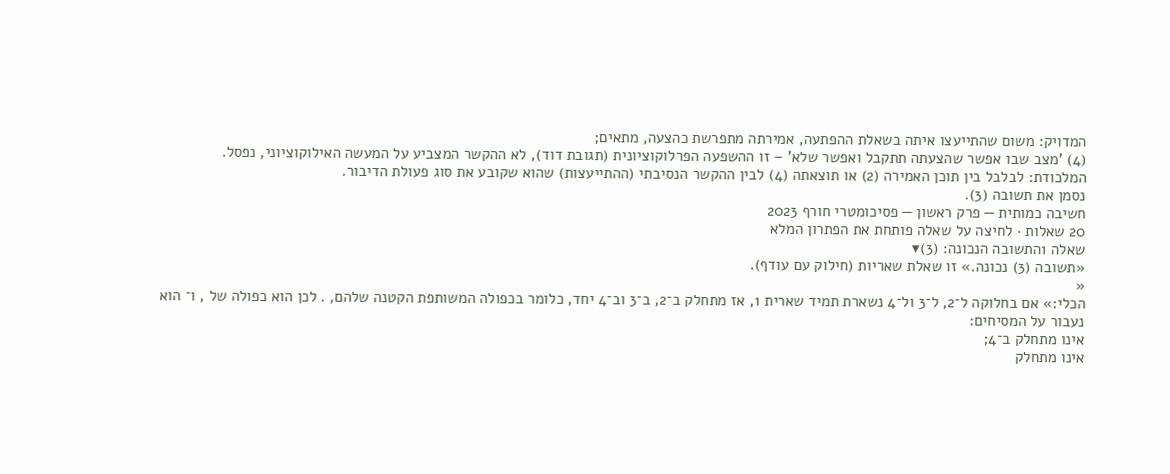המדויק: משום שהתייעצו איתה בשאלת ההפתעה, אמירתה מתפרשת כהצעה, מתאים;
(4) 'מצב שבו אפשר שהצעתה תתקבל ואפשר שלא' – זו ההשפעה הפרלוקוציונית (תגובת דוד), לא ההקשר המצביע על המעשה האילוקוציוני, נפסל.
המלכודת: לבלבל בין תוכן האמירה (2) או תוצאתה (4) לבין ההקשר הנסיבתי (ההתייעצות) שהוא שקובע את סוג פעולת הדיבור.
נסמן את תשובה (3).
חשיבה כמותית — פרק ראשון — פסיכומטרי חורף 2023
20 שאלות · לחיצה על שאלה פותחת את הפתרון המלא
שאלה 1התשובה הנכונה: (3)▾
«תשובה (3) נכונה.» זו שאלת שאריות (חילוק עם עודף).
«
הכלי:» אם בחלוקה ל־2, ל־3 ול־4 נשארת תמיד שארית 1, אז מתחלק ב־2, ב־3 וב־4 יחד, כלומר בכפולה המשותפת הקטנה שלהם, . לכן הוא כפולה של , ו־ הוא
נעבור על המסיחים:
אינו מתחלק ב־4;
אינו מתחלק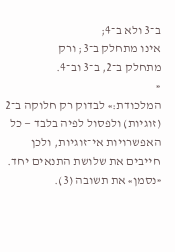ב־3 ולא ב־4;
אינו מתחלק ב־3; ורק
מתחלק ב־2, ב־3 וב־4.
«
המלכודת:» לבדוק רק חלוקה ב־2 (זוגיות) ולפסול לפיה בלבד — כל האפשרויות אי־זוגיות, ולכן חייבים את שלושת התנאים יחד.
«נסמן» את תשובה (3).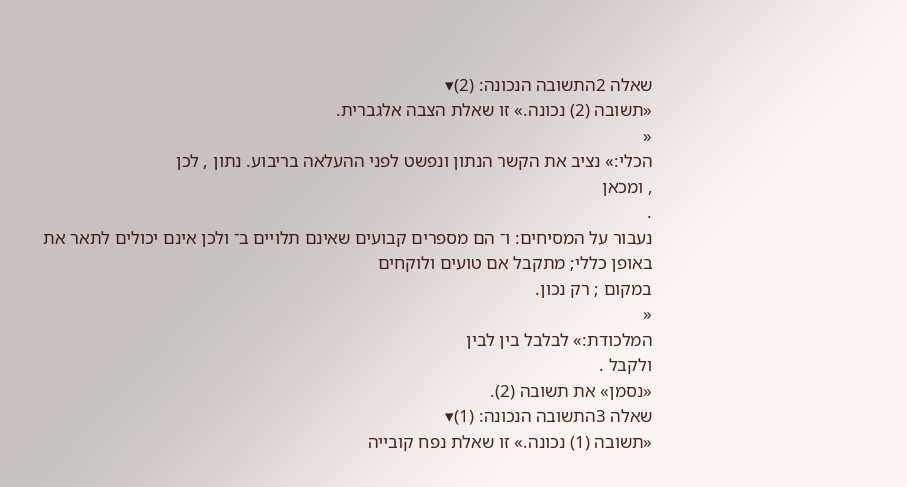שאלה 2התשובה הנכונה: (2)▾
«תשובה (2) נכונה.» זו שאלת הצבה אלגברית.
«
הכלי:» נציב את הקשר הנתון ונפשט לפני ההעלאה בריבוע. נתון , לכן
, ומכאן
.
נעבור על המסיחים: ו־ הם מספרים קבועים שאינם תלויים ב־ ולכן אינם יכולים לתאר את באופן כללי; מתקבל אם טועים ולוקחים
במקום ; רק נכון.
«
המלכודת:» לבלבל בין לבין
ולקבל .
«נסמן» את תשובה (2).
שאלה 3התשובה הנכונה: (1)▾
«תשובה (1) נכונה.» זו שאלת נפח קובייה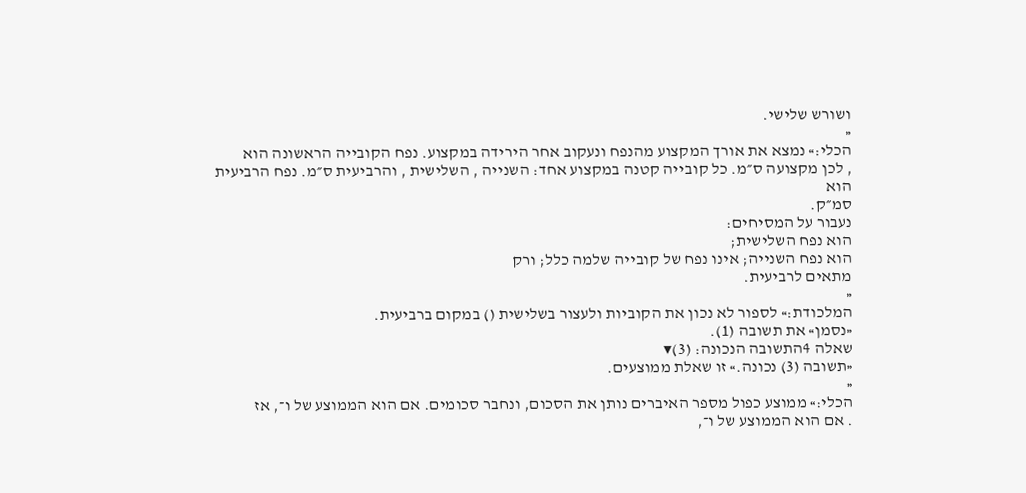ושורש שלישי.
«
הכלי:» נמצא את אורך המקצוע מהנפח ונעקוב אחר הירידה במקצוע. נפח הקובייה הראשונה הוא
, לכן מקצועה ס״מ. כל קובייה קטנה במקצוע אחד: השנייה , השלישית , והרביעית ס״מ. נפח הרביעית הוא
סמ״ק.
נעבור על המסיחים:
הוא נפח השלישית;
הוא נפח השנייה; אינו נפח של קובייה שלמה כלל; ורק
מתאים לרביעית.
«
המלכודת:» לספור לא נכון את הקוביות ולעצור בשלישית () במקום ברביעית.
«נסמן» את תשובה (1).
שאלה 4התשובה הנכונה: (3)▾
«תשובה (3) נכונה.» זו שאלת ממוצעים.
«
הכלי:» ממוצע כפול מספר האיברים נותן את הסכום, ונחבר סכומים. אם הוא הממוצע של ו־, אז
. אם הוא הממוצע של ו־,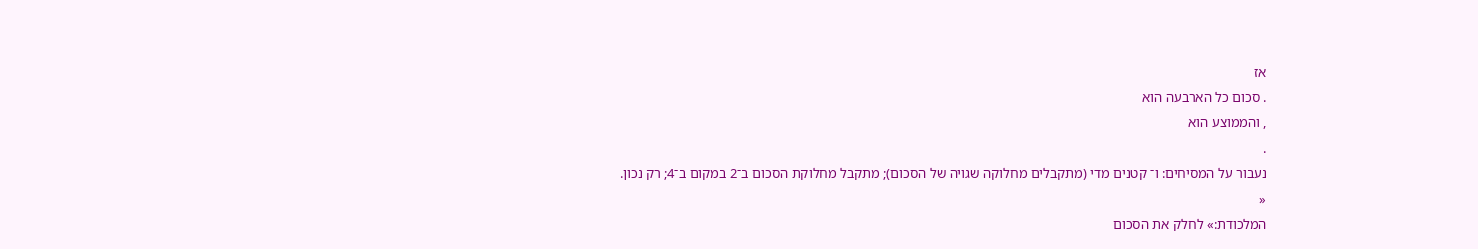אז
. סכום כל הארבעה הוא
, והממוצע הוא
.
נעבור על המסיחים: ו־ קטנים מדי (מתקבלים מחלוקה שגויה של הסכום); מתקבל מחלוקת הסכום ב־2 במקום ב־4; רק נכון.
«
המלכודת:» לחלק את הסכום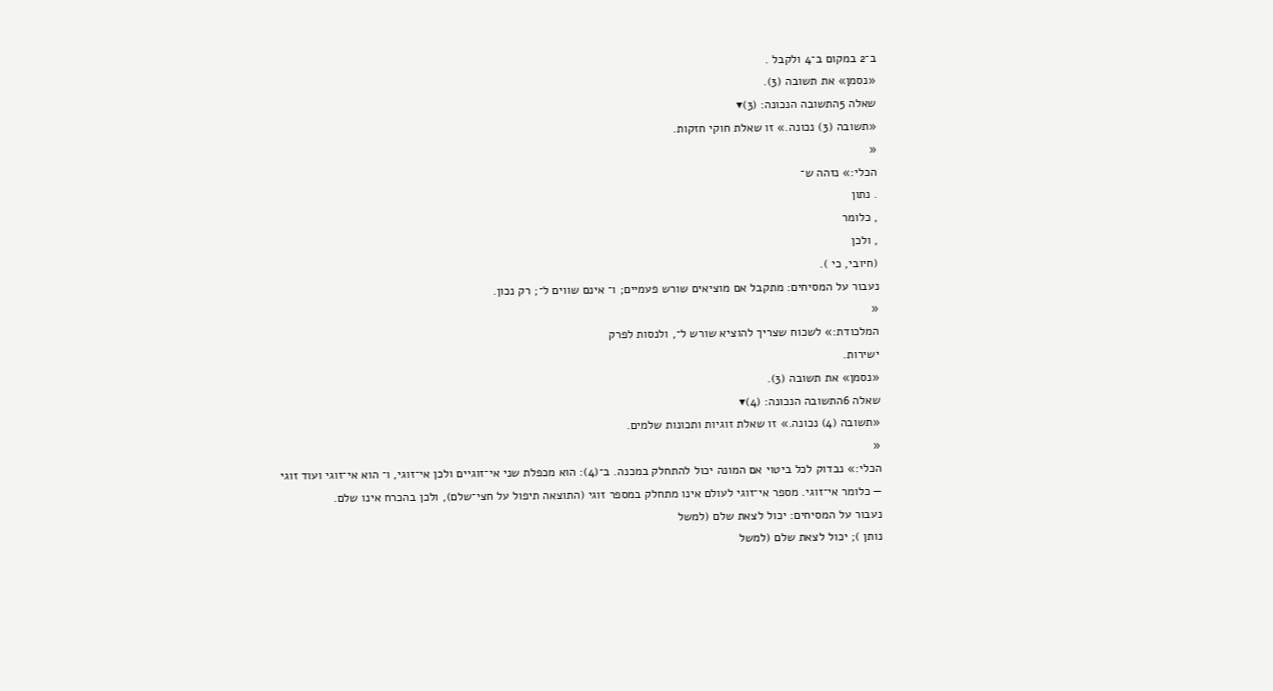ב־2 במקום ב־4 ולקבל .
«נסמן» את תשובה (3).
שאלה 5התשובה הנכונה: (3)▾
«תשובה (3) נכונה.» זו שאלת חוקי חזקות.
«
הכלי:» נזהה ש־
. נתון
, כלומר
, ולכן
(חיובי, כי ).
נעבור על המסיחים: מתקבל אם מוציאים שורש פעמיים; ו־ אינם שווים ל־; רק נכון.
«
המלכודת:» לשכוח שצריך להוציא שורש ל־, ולנסות לפרק
ישירות.
«נסמן» את תשובה (3).
שאלה 6התשובה הנכונה: (4)▾
«תשובה (4) נכונה.» זו שאלת זוגיות ותכונות שלמים.
«
הכלי:» נבדוק לכל ביטוי אם המונה יכול להתחלק במכנה. ב־(4): הוא מכפלת שני אי־זוגיים ולכן אי־זוגי, ו־ הוא אי־זוגי ועוד זוגי — כלומר אי־זוגי. מספר אי־זוגי לעולם אינו מתחלק במספר זוגי (התוצאה תיפול על חצי־שלם), ולכן בהכרח אינו שלם.
נעבור על המסיחים: יכול לצאת שלם (למשל
נותן ); יכול לצאת שלם (למשל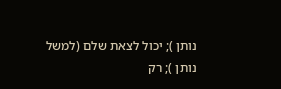נותן ); יכול לצאת שלם (למשל
נותן ); רק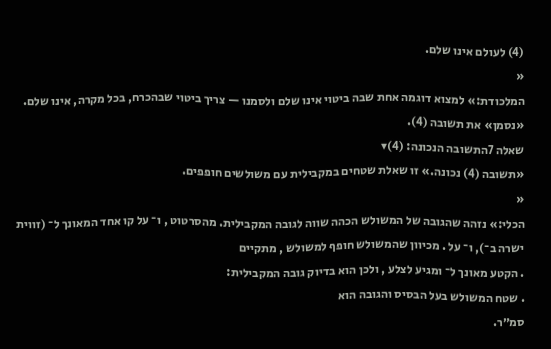(4) לעולם אינו שלם.
«
המלכודת:» למצוא דוגמה אחת שבה ביטוי אינו שלם ולסמנו — צריך ביטוי שבהכרח, בכל מקרה, אינו שלם.
«נסמן» את תשובה (4).
שאלה 7התשובה הנכונה: (4)▾
«תשובה (4) נכונה.» זו שאלת שטחים במקבילית עם משולשים חופפים.
«
הכלי:» נזהה שהגובה של המשולש הכהה שווה לגובה המקבילית. מהסרטוט , ו־ על קו אחד המאונך ל־ (זווית ישרה ב־), ו־ על . מכיוון שהמשולש חופף למשולש , מתקיים
. הקטע מאונך ל־ ומגיע לצלע , ולכן הוא בדיוק גובה המקבילית:
. שטח המשולש בעל הבסיס והגובה הוא
סמ״ר.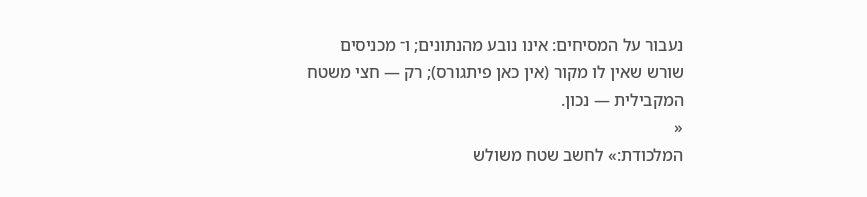נעבור על המסיחים: אינו נובע מהנתונים; ו־ מכניסים שורש שאין לו מקור (אין כאן פיתגורס); רק — חצי משטח המקבילית — נכון.
«
המלכודת:» לחשב שטח משולש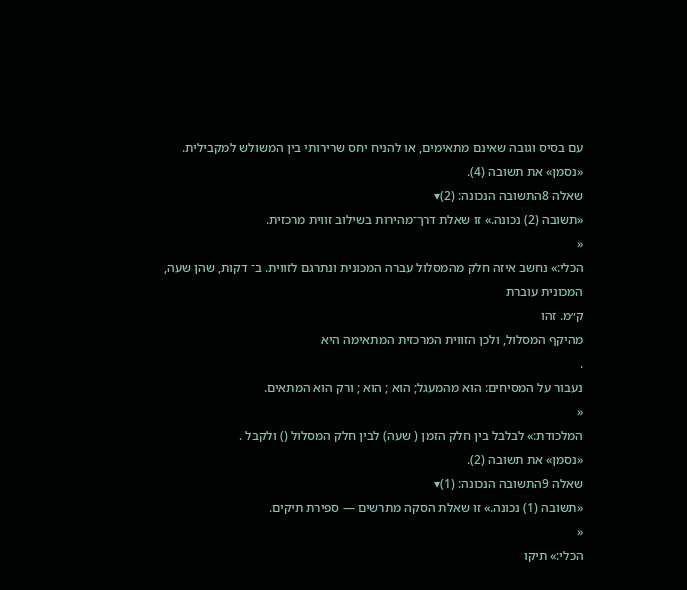עם בסיס וגובה שאינם מתאימים, או להניח יחס שרירותי בין המשולש למקבילית.
«נסמן» את תשובה (4).
שאלה 8התשובה הנכונה: (2)▾
«תשובה (2) נכונה.» זו שאלת דרך־מהירות בשילוב זווית מרכזית.
«
הכלי:» נחשב איזה חלק מהמסלול עברה המכונית ונתרגם לזווית. ב־ דקות, שהן שעה, המכונית עוברת
ק״מ. זהו
מהיקף המסלול, ולכן הזווית המרכזית המתאימה היא
.
נעבור על המסיחים: הוא מהמעגל; הוא ; הוא ; ורק הוא המתאים.
«
המלכודת:» לבלבל בין חלק הזמן ( שעה) לבין חלק המסלול () ולקבל .
«נסמן» את תשובה (2).
שאלה 9התשובה הנכונה: (1)▾
«תשובה (1) נכונה.» זו שאלת הסקה מתרשים — ספירת תיקים.
«
הכלי:» תיקו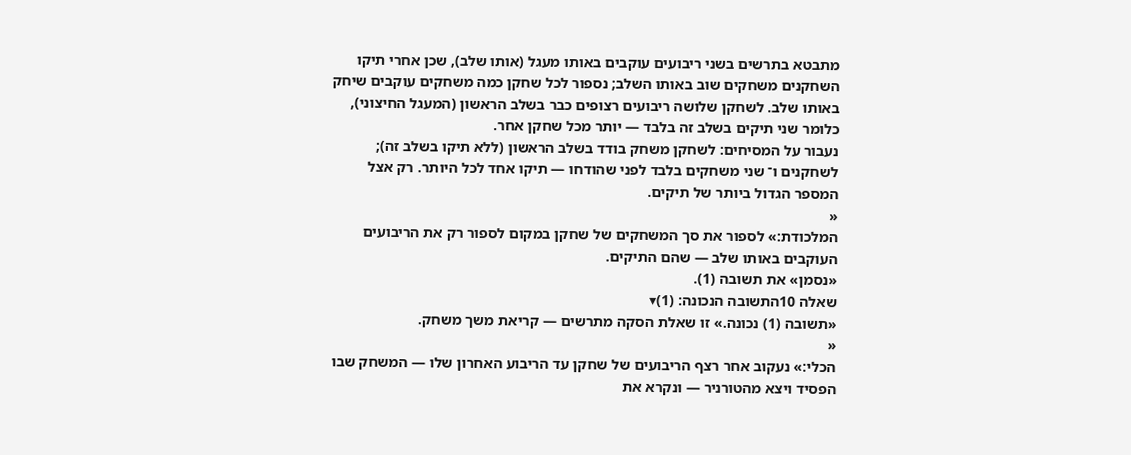מתבטא בתרשים בשני ריבועים עוקבים באותו מעגל (אותו שלב), שכן אחרי תיקו השחקנים משחקים שוב באותו השלב; נספור לכל שחקן כמה משחקים עוקבים שיחק באותו שלב. לשחקן שלושה ריבועים רצופים כבר בשלב הראשון (המעגל החיצוני), כלומר שני תיקים בשלב זה בלבד — יותר מכל שחקן אחר.
נעבור על המסיחים: לשחקן משחק בודד בשלב הראשון (ללא תיקו בשלב זה); לשחקנים ו־ שני משחקים בלבד לפני שהודחו — תיקו אחד לכל היותר. רק אצל המספר הגדול ביותר של תיקים.
«
המלכודת:» לספור את סך המשחקים של שחקן במקום לספור רק את הריבועים העוקבים באותו שלב — שהם התיקים.
«נסמן» את תשובה (1).
שאלה 10התשובה הנכונה: (1)▾
«תשובה (1) נכונה.» זו שאלת הסקה מתרשים — קריאת משך משחק.
«
הכלי:» נעקוב אחר רצף הריבועים של שחקן עד הריבוע האחרון שלו — המשחק שבו הפסיד ויצא מהטורניר — ונקרא את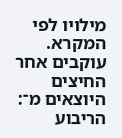מילויו לפי המקרא. עוקבים אחר החיצים היוצאים מ־: הריבוע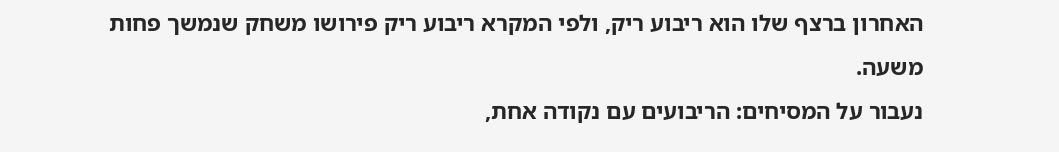האחרון ברצף שלו הוא ריבוע ריק, ולפי המקרא ריבוע ריק פירושו משחק שנמשך פחות משעה.
נעבור על המסיחים: הריבועים עם נקודה אחת,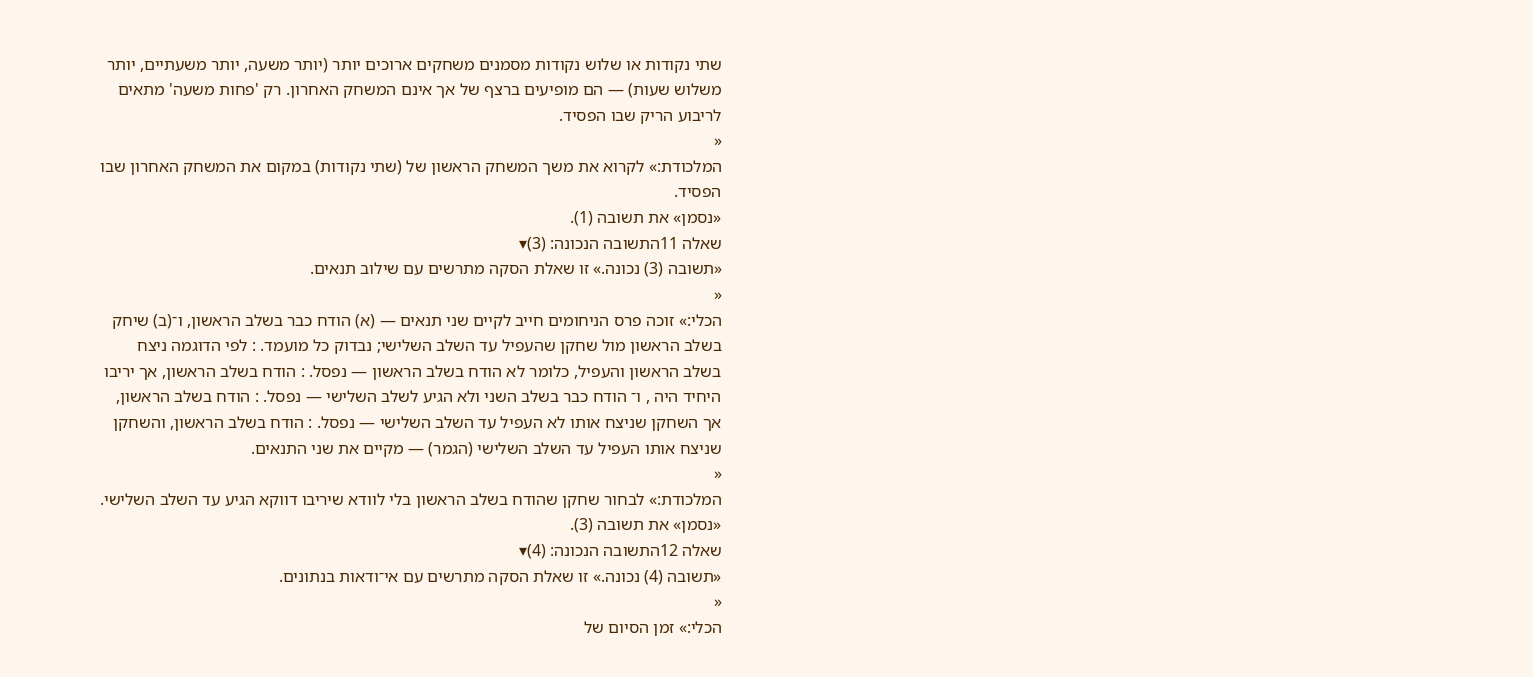שתי נקודות או שלוש נקודות מסמנים משחקים ארוכים יותר (יותר משעה, יותר משעתיים, יותר משלוש שעות) — הם מופיעים ברצף של אך אינם המשחק האחרון. רק 'פחות משעה' מתאים לריבוע הריק שבו הפסיד.
«
המלכודת:» לקרוא את משך המשחק הראשון של (שתי נקודות) במקום את המשחק האחרון שבו הפסיד.
«נסמן» את תשובה (1).
שאלה 11התשובה הנכונה: (3)▾
«תשובה (3) נכונה.» זו שאלת הסקה מתרשים עם שילוב תנאים.
«
הכלי:» זוכה פרס הניחומים חייב לקיים שני תנאים — (א) הודח כבר בשלב הראשון, ו־(ב) שיחק בשלב הראשון מול שחקן שהעפיל עד השלב השלישי; נבדוק כל מועמד. : לפי הדוגמה ניצח בשלב הראשון והעפיל, כלומר לא הודח בשלב הראשון — נפסל. : הודח בשלב הראשון, אך יריבו היחיד היה , ו־ הודח כבר בשלב השני ולא הגיע לשלב השלישי — נפסל. : הודח בשלב הראשון, אך השחקן שניצח אותו לא העפיל עד השלב השלישי — נפסל. : הודח בשלב הראשון, והשחקן שניצח אותו העפיל עד השלב השלישי (הגמר) — מקיים את שני התנאים.
«
המלכודת:» לבחור שחקן שהודח בשלב הראשון בלי לוודא שיריבו דווקא הגיע עד השלב השלישי.
«נסמן» את תשובה (3).
שאלה 12התשובה הנכונה: (4)▾
«תשובה (4) נכונה.» זו שאלת הסקה מתרשים עם אי־ודאות בנתונים.
«
הכלי:» זמן הסיום של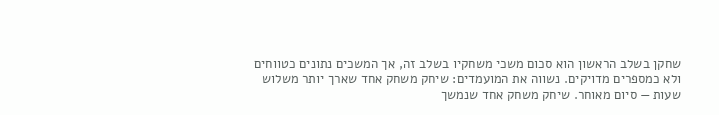שחקן בשלב הראשון הוא סכום משכי משחקיו בשלב זה, אך המשכים נתונים כטווחים ולא כמספרים מדויקים. נשווה את המועמדים: שיחק משחק אחד שארך יותר משלוש שעות — סיום מאוחר. שיחק משחק אחד שנמשך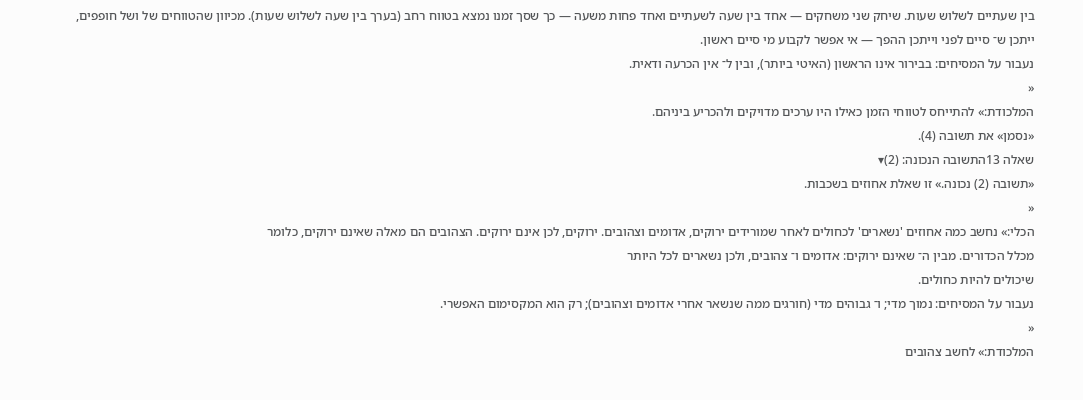בין שעתיים לשלוש שעות. שיחק שני משחקים — אחד בין שעה לשעתיים ואחד פחות משעה — כך שסך זמנו נמצא בטווח רחב (בערך בין שעה לשלוש שעות). מכיוון שהטווחים של ושל חופפים, ייתכן ש־ סיים לפני וייתכן ההפך — אי אפשר לקבוע מי סיים ראשון.
נעבור על המסיחים: בבירור אינו הראשון (האיטי ביותר), ובין ל־ אין הכרעה ודאית.
«
המלכודת:» להתייחס לטווחי הזמן כאילו היו ערכים מדויקים ולהכריע ביניהם.
«נסמן» את תשובה (4).
שאלה 13התשובה הנכונה: (2)▾
«תשובה (2) נכונה.» זו שאלת אחוזים בשכבות.
«
הכלי:» נחשב כמה אחוזים 'נשארים' לכחולים לאחר שמורידים ירוקים, אדומים וצהובים. ירוקים, לכן אינם ירוקים. הצהובים הם מאלה שאינם ירוקים, כלומר
מכלל הכדורים. מבין ה־ שאינם ירוקים: אדומים ו־ צהובים, ולכן נשארים לכל היותר
שיכולים להיות כחולים.
נעבור על המסיחים: נמוך מדי; ו־ גבוהים מדי (חורגים ממה שנשאר אחרי אדומים וצהובים); רק הוא המקסימום האפשרי.
«
המלכודת:» לחשב צהובים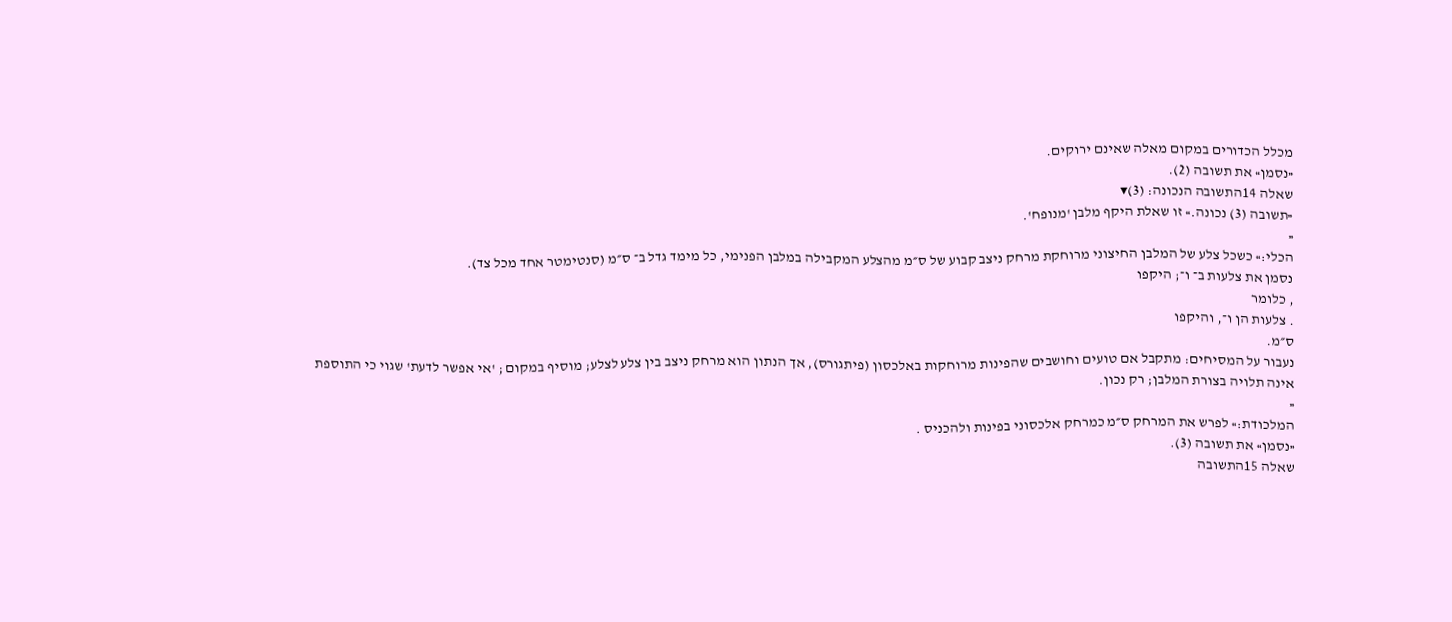מכלל הכדורים במקום מאלה שאינם ירוקים.
«נסמן» את תשובה (2).
שאלה 14התשובה הנכונה: (3)▾
«תשובה (3) נכונה.» זו שאלת היקף מלבן 'מנופח'.
«
הכלי:» כשכל צלע של המלבן החיצוני מרוחקת מרחק ניצב קבוע של ס״מ מהצלע המקבילה במלבן הפנימי, כל מימד גדל ב־ ס״מ (סנטימטר אחד מכל צד).
נסמן את צלעות ב־ ו־; היקפו
, כלומר
. צלעות הן ו־, והיקפו
ס״מ.
נעבור על המסיחים: מתקבל אם טועים וחושבים שהפינות מרוחקות באלכסון (פיתגורס), אך הנתון הוא מרחק ניצב בין צלע לצלע; מוסיף במקום ; 'אי אפשר לדעת' שגוי כי התוספת אינה תלויה בצורת המלבן; רק נכון.
«
המלכודת:» לפרש את המרחק ס״מ כמרחק אלכסוני בפינות ולהכניס .
«נסמן» את תשובה (3).
שאלה 15התשובה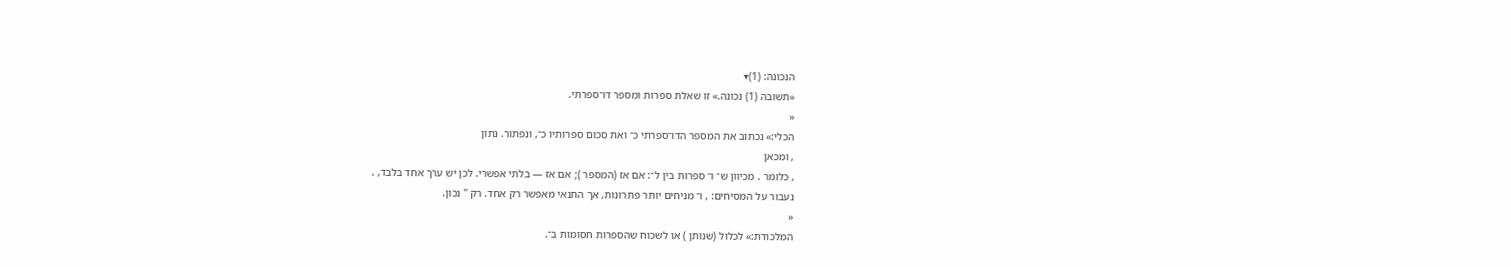הנכונה: (1)▾
«תשובה (1) נכונה.» זו שאלת ספרות ומספר דו־ספרתי.
«
הכלי:» נכתוב את המספר הדו־ספרתי כ־ ואת סכום ספרותיו כ־, ונפתור. נתון
, ומכאן
, כלומר . מכיוון ש־ ו־ ספרות בין ל־: אם אז (המספר ); אם אז — בלתי אפשרי. לכן יש ערך אחד בלבד, .
נעבור על המסיחים: , ו־ מניחים יותר פתרונות, אך התנאי מאפשר רק אחד. רק '' נכון.
«
המלכודת:» לכלול (שנותן ) או לשכוח שהספרות חסומות ב־.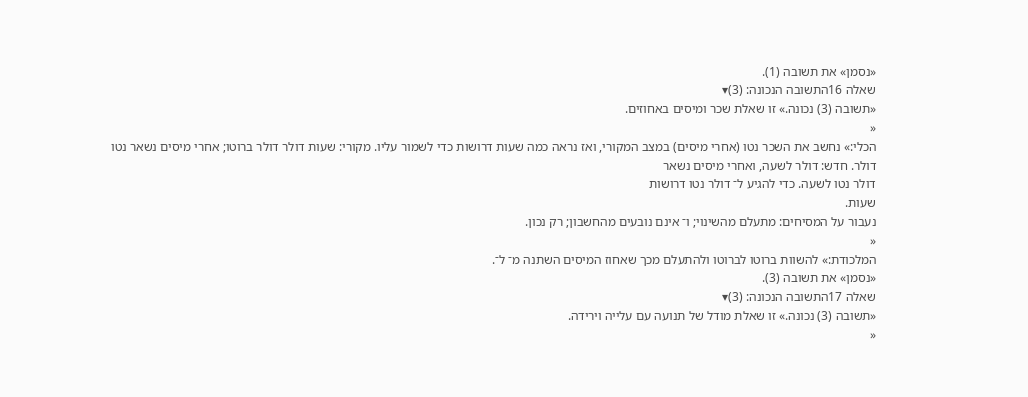«נסמן» את תשובה (1).
שאלה 16התשובה הנכונה: (3)▾
«תשובה (3) נכונה.» זו שאלת שכר ומיסים באחוזים.
«
הכלי:» נחשב את השכר נטו (אחרי מיסים) במצב המקורי, ואז נראה כמה שעות דרושות כדי לשמור עליו. מקורי: שעות דולר דולר ברוטו; אחרי מיסים נשאר נטו
דולר. חדש: דולר לשעה, ואחרי מיסים נשאר
דולר נטו לשעה. כדי להגיע ל־ דולר נטו דרושות
שעות.
נעבור על המסיחים: מתעלם מהשינוי; ו־ אינם נובעים מהחשבון; רק נכון.
«
המלכודת:» להשוות ברוטו לברוטו ולהתעלם מכך שאחוז המיסים השתנה מ־ ל־.
«נסמן» את תשובה (3).
שאלה 17התשובה הנכונה: (3)▾
«תשובה (3) נכונה.» זו שאלת מודל של תנועה עם עלייה וירידה.
«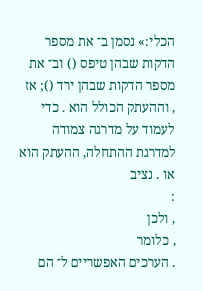הכלי:» נסמן ב־ את מספר הדקות שבהן טיפס () וב־ את מספר הדקות שבהן ירד (); אז
, וההעתק הכולל הוא . כדי לעמוד על מדרגה צמודה למדרגת ההתחלה, ההעתק הוא או . נציב
:
, ולכן
, כלומר
. הערכים האפשריים ל־ הם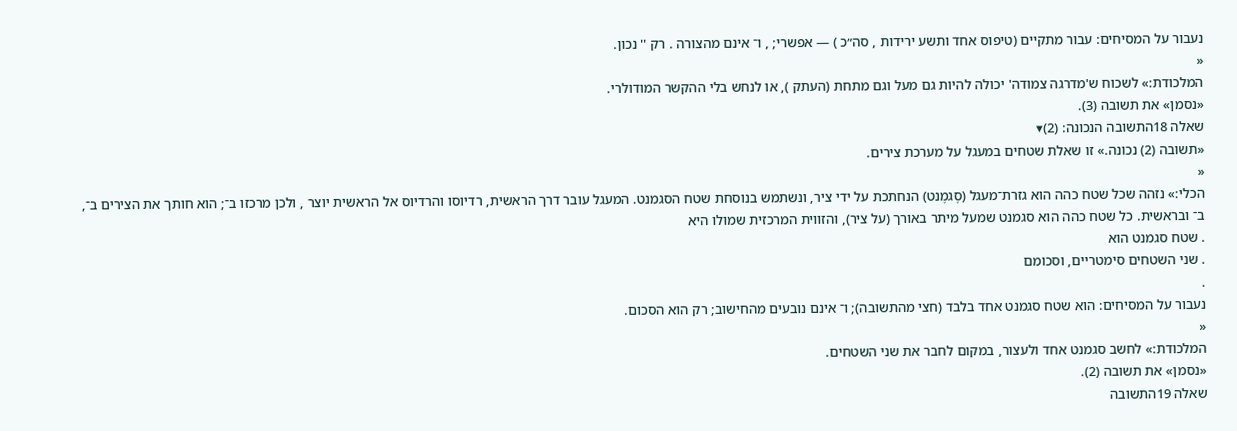נעבור על המסיחים: עבור מתקיים (טיפוס אחד ותשע ירידות , סה״כ ) — אפשרי; , ו־ אינם מהצורה . רק '' נכון.
«
המלכודת:» לשכוח ש'מדרגה צמודה' יכולה להיות גם מעל וגם מתחת (העתק ), או לנחש בלי ההקשר המודולרי.
«נסמן» את תשובה (3).
שאלה 18התשובה הנכונה: (2)▾
«תשובה (2) נכונה.» זו שאלת שטחים במעגל על מערכת צירים.
«
הכלי:» נזהה שכל שטח כהה הוא גזרת־מעגל (סֶגמֶנט) הנחתכת על ידי ציר, ונשתמש בנוסחת שטח הסגמנט. המעגל עובר דרך הראשית, רדיוסו והרדיוס אל הראשית יוצר , ולכן מרכזו ב־; הוא חותך את הצירים ב־, ב־ ובראשית. כל שטח כהה הוא סגמנט שמעל מיתר באורך (על ציר), והזווית המרכזית שמולו היא
. שטח סגמנט הוא
. שני השטחים סימטריים, וסכומם
.
נעבור על המסיחים: הוא שטח סגמנט אחד בלבד (חצי מהתשובה); ו־ אינם נובעים מהחישוב; רק הוא הסכום.
«
המלכודת:» לחשב סגמנט אחד ולעצור, במקום לחבר את שני השטחים.
«נסמן» את תשובה (2).
שאלה 19התשובה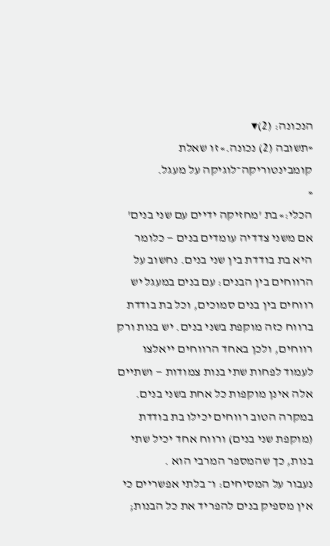הנכונה: (2)▾
«תשובה (2) נכונה.» זו שאלת קומבינטוריקה־לוגיקה על מעגל.
«
הכלי:» בת 'מחזיקה ידיים עם שני בנים' אם משני צדדיה עומדים בנים — כלומר היא בת בודדת בין שני בנים. נחשוב על הרווחים בין הבנים: עם בנים במעגל יש רווחים בין בנים סמוכים, וכל בת בודדת ברווח כזה מוקפת בשני בנים. יש בנות ורק רווחים, ולכן באחד הרווחים ייאלצו לעמוד לפחות שתי בנות צמודות — ושתיים אלה אינן מוקפות כל אחת בשני בנים. במקרה הטוב רווחים יכילו בת בודדת (מוקפת שני בנים) ורווח אחד יכיל שתי בנות, כך שהמספר המרבי הוא .
נעבור על המסיחים: ו־ בלתי אפשריים כי אין מספיק בנים להפריד את כל הבנות;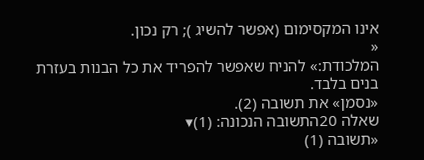אינו המקסימום (אפשר להשיג ); רק נכון.
«
המלכודת:» להניח שאפשר להפריד את כל הבנות בעזרת בנים בלבד.
«נסמן» את תשובה (2).
שאלה 20התשובה הנכונה: (1)▾
«תשובה (1)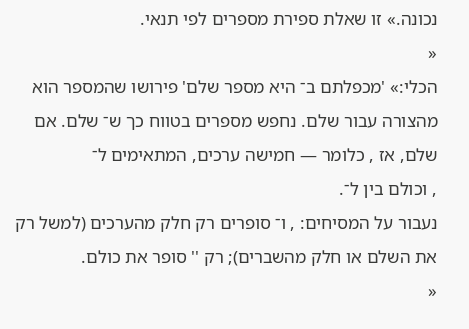נכונה.» זו שאלת ספירת מספרים לפי תנאי.
«
הכלי:» 'מכפלתם ב־ היא מספר שלם' פירושו שהמספר הוא מהצורה עבור שלם. נחפש מספרים בטווח כך ש־ שלם. אם שלם, אז , כלומר — חמישה ערכים, המתאימים ל־
, וכולם בין ל־.
נעבור על המסיחים: , ו־ סופרים רק חלק מהערכים (למשל רק את השלם או חלק מהשברים); רק '' סופר את כולם.
«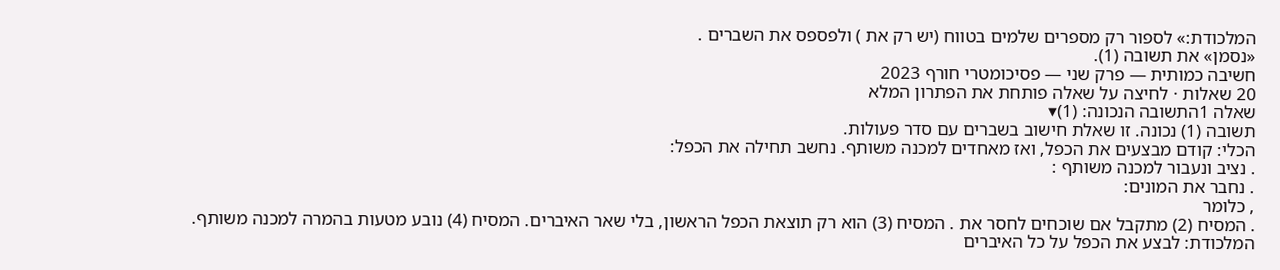המלכודת:» לספור רק מספרים שלמים בטווח (יש רק את ) ולפספס את השברים .
«נסמן» את תשובה (1).
חשיבה כמותית — פרק שני — פסיכומטרי חורף 2023
20 שאלות · לחיצה על שאלה פותחת את הפתרון המלא
שאלה 1התשובה הנכונה: (1)▾
תשובה (1) נכונה. זו שאלת חישוב בשברים עם סדר פעולות.
הכלי: קודם מבצעים את הכפל, ואז מאחדים למכנה משותף. נחשב תחילה את הכפל:
. נציב ונעבור למכנה משותף :
. נחבר את המונים:
, כלומר
. המסיח (2) מתקבל אם שוכחים לחסר את . המסיח (3) הוא רק תוצאת הכפל הראשון, בלי שאר האיברים. המסיח (4) נובע מטעות בהמרה למכנה משותף.
המלכודת: לבצע את הכפל על כל האיברים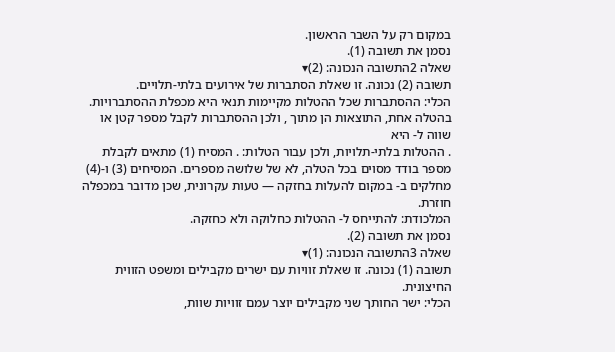במקום רק על השבר הראשון.
נסמן את תשובה (1).
שאלה 2התשובה הנכונה: (2)▾
תשובה (2) נכונה. זו שאלת הסתברות של אירועים בלתי-תלויים.
הכלי: ההסתברות שכל ההטלות מקיימות תנאי היא מכפלת ההסתברויות. בהטלה אחת, התוצאות הן מתוך , ולכן ההסתברות לקבל מספר קטן או שווה ל- היא
. ההטלות בלתי-תלויות, ולכן עבור הטלות: . המסיח (1) מתאים לקבלת מספר בודד מסוים בכל הטלה, לא של שלושה מספרים. המסיחים (3) ו-(4) מחלקים ב- במקום להעלות בחזקה — טעות עקרונית, שכן מדובר במכפלה חוזרת.
המלכודת: להתייחס ל- ההטלות כחלוקה ולא כחזקה.
נסמן את תשובה (2).
שאלה 3התשובה הנכונה: (1)▾
תשובה (1) נכונה. זו שאלת זוויות עם ישרים מקבילים ומשפט הזווית החיצונית.
הכלי: ישר החותך שני מקבילים יוצר עמם זוויות שוות,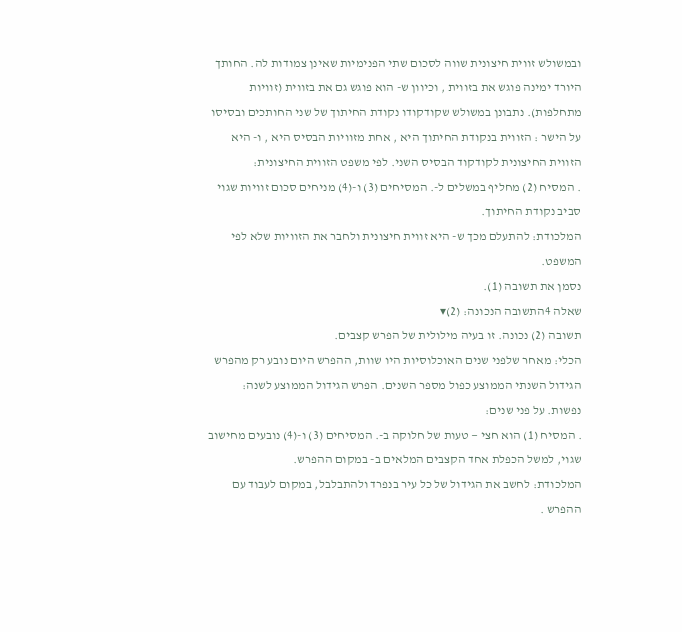ובמשולש זווית חיצונית שווה לסכום שתי הפנימיות שאינן צמודות לה. החותך היורד ימינה פוגש את בזווית , וכיוון ש- הוא פוגש גם את בזווית (זוויות מתחלפות). נתבונן במשולש שקודקודו נקודת החיתוך של שני החותכים ובסיסו על הישר : הזווית בנקודת החיתוך היא , אחת מזוויות הבסיס היא , ו- היא הזווית החיצונית לקודקוד הבסיס השני. לפי משפט הזווית החיצונית:
. המסיח (2) מחליף במשלים ל-. המסיחים (3) ו-(4) מניחים סכום זוויות שגוי סביב נקודת החיתוך.
המלכודת: להתעלם מכך ש- היא זווית חיצונית ולחבר את הזוויות שלא לפי המשפט.
נסמן את תשובה (1).
שאלה 4התשובה הנכונה: (2)▾
תשובה (2) נכונה. זו בעיה מילולית של הפרש קצבים.
הכלי: מאחר שלפני שנים האוכלוסיות היו שוות, ההפרש היום נובע רק מהפרש הגידול השנתי הממוצע כפול מספר השנים. הפרש הגידול הממוצע לשנה:
נפשות. על פני שנים:
. המסיח (1) הוא חצי — טעות של חלוקה ב-. המסיחים (3) ו-(4) נובעים מחישוב שגוי, למשל הכפלת אחד הקצבים המלאים ב- במקום ההפרש.
המלכודת: לחשב את הגידול של כל עיר בנפרד ולהתבלבל, במקום לעבוד עם ההפרש .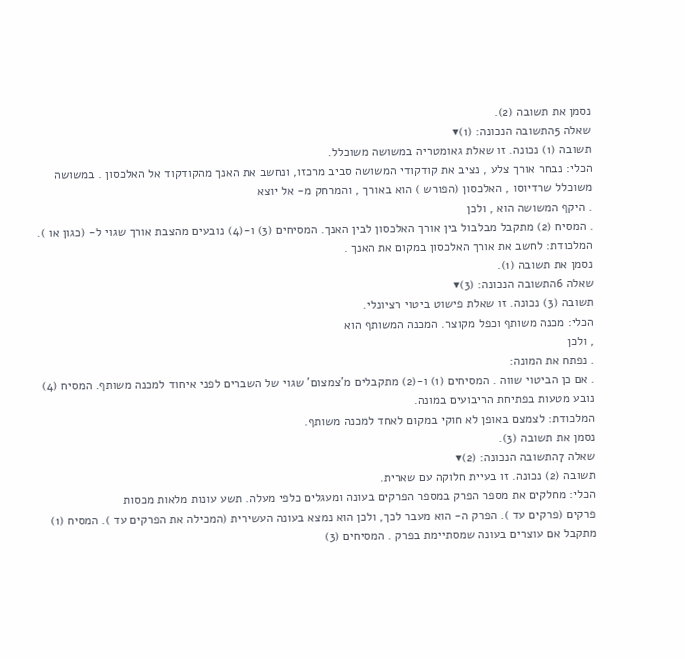נסמן את תשובה (2).
שאלה 5התשובה הנכונה: (1)▾
תשובה (1) נכונה. זו שאלת גאומטריה במשושה משוכלל.
הכלי: נבחר אורך צלע , נציב את קודקודי המשושה סביב מרכזו, ונחשב את האנך מהקודקוד אל האלכסון . במשושה משוכלל שרדיוסו , האלכסון (הפורש ) הוא באורך , והמרחק מ- אל יוצא
. היקף המשושה הוא , ולכן
. המסיח (2) מתקבל מבלבול בין אורך האלכסון לבין האנך. המסיחים (3) ו-(4) נובעים מהצבת אורך שגוי ל- (כגון או ).
המלכודת: לחשב את אורך האלכסון במקום את האנך .
נסמן את תשובה (1).
שאלה 6התשובה הנכונה: (3)▾
תשובה (3) נכונה. זו שאלת פישוט ביטוי רציונלי.
הכלי: מכנה משותף וכפל מקוצר. המכנה המשותף הוא
, ולכן
. נפתח את המונה:
. אם כן הביטוי שווה . המסיחים (1) ו-(2) מתקבלים מ'צמצום' שגוי של השברים לפני איחוד למכנה משותף. המסיח (4) נובע מטעות בפתיחת הריבועים במונה.
המלכודת: לצמצם באופן לא חוקי במקום לאחד למכנה משותף.
נסמן את תשובה (3).
שאלה 7התשובה הנכונה: (2)▾
תשובה (2) נכונה. זו בעיית חלוקה עם שארית.
הכלי: מחלקים את מספר הפרק במספר הפרקים בעונה ומעגלים כלפי מעלה. תשע עונות מלאות מכסות
פרקים (פרקים עד ). הפרק ה- הוא מעבר לכך, ולכן הוא נמצא בעונה העשירית (המכילה את הפרקים עד ). המסיח (1) מתקבל אם עוצרים בעונה שמסתיימת בפרק . המסיחים (3)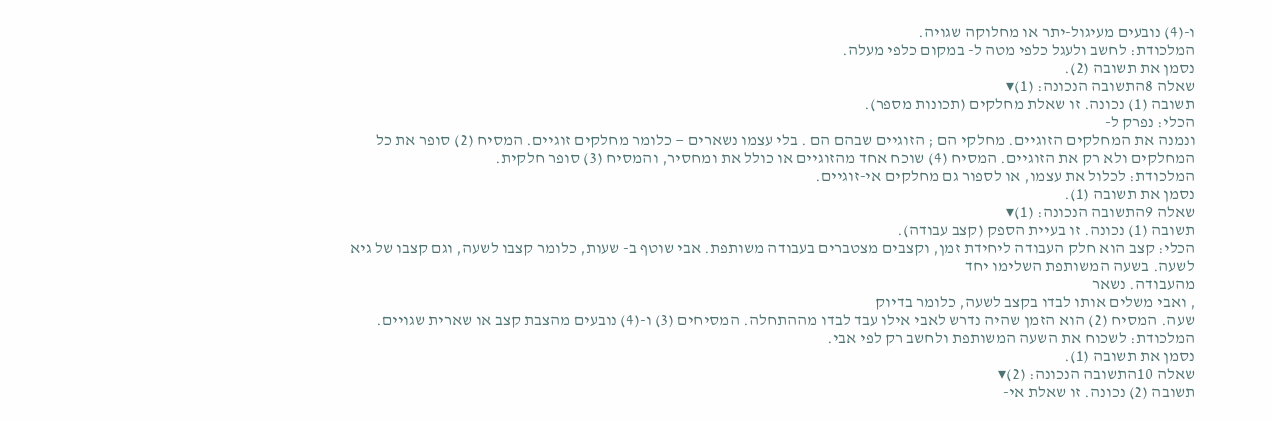ו-(4) נובעים מעיגול-יתר או מחלוקה שגויה.
המלכודת: לחשב ולעגל כלפי מטה ל- במקום כלפי מעלה.
נסמן את תשובה (2).
שאלה 8התשובה הנכונה: (1)▾
תשובה (1) נכונה. זו שאלת מחלקים (תכונות מספר).
הכלי: נפרק ל-
ונמנה את המחלקים הזוגיים. מחלקי הם ; הזוגיים שבהם הם . בלי עצמו נשארים — כלומר מחלקים זוגיים. המסיח (2) סופר את כל המחלקים ולא רק את הזוגיים. המסיח (4) שוכח אחד מהזוגיים או כולל את ומחסיר, והמסיח (3) סופר חלקית.
המלכודת: לכלול את עצמו, או לספור גם מחלקים אי-זוגיים.
נסמן את תשובה (1).
שאלה 9התשובה הנכונה: (1)▾
תשובה (1) נכונה. זו בעיית הספק (קצב עבודה).
הכלי: קצב הוא חלק העבודה ליחידת זמן, וקצבים מצטברים בעבודה משותפת. אבי שוטף ב- שעות, כלומר קצבו לשעה, וגם קצבו של גיא לשעה. בשעה המשותפת השלימו יחד
מהעבודה. נשאר
, ואבי משלים אותו לבדו בקצב לשעה, כלומר בדיוק
שעה. המסיח (2) הוא הזמן שהיה נדרש לאבי אילו עבד לבדו מההתחלה. המסיחים (3) ו-(4) נובעים מהצבת קצב או שארית שגויים.
המלכודת: לשכוח את השעה המשותפת ולחשב רק לפי אבי.
נסמן את תשובה (1).
שאלה 10התשובה הנכונה: (2)▾
תשובה (2) נכונה. זו שאלת אי-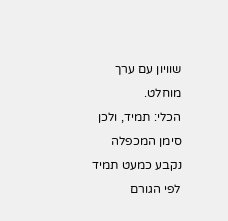שוויון עם ערך מוחלט.
הכלי: תמיד, ולכן סימן המכפלה נקבע כמעט תמיד לפי הגורם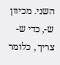השני. מכיוון ש-, כדי ש- צריך , כלומר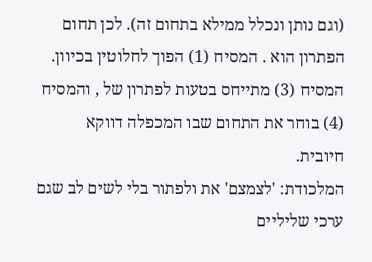(וגם נותן ונכלל ממילא בתחום זה). לכן תחום הפתרון הוא . המסיח (1) הפוך לחלוטין בכיוון. המסיח (3) מתייחס בטעות לפתרון של , והמסיח (4) בוחר את התחום שבו המכפלה דווקא חיובית.
המלכודת: 'לצמצם' את ולפתור בלי לשים לב שגם ערכי שליליים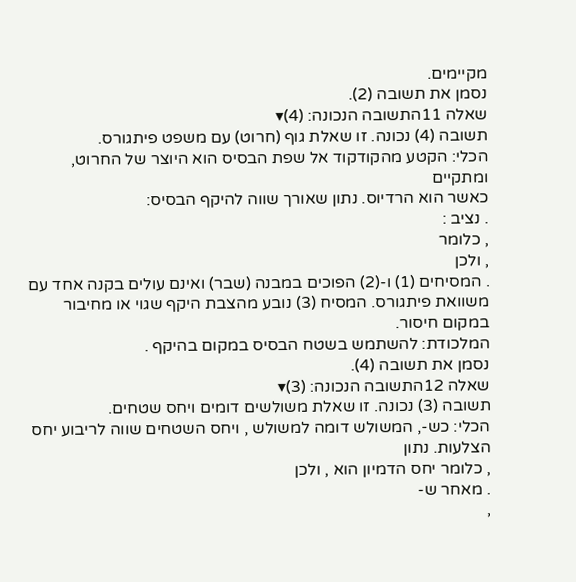מקיימים.
נסמן את תשובה (2).
שאלה 11התשובה הנכונה: (4)▾
תשובה (4) נכונה. זו שאלת גוף (חרוט) עם משפט פיתגורס.
הכלי: הקטע מהקודקוד אל שפת הבסיס הוא היוצר של החרוט, ומתקיים
כאשר הוא הרדיוס. נתון שאורך שווה להיקף הבסיס:
. נציב :
, כלומר
, ולכן
. המסיחים (1) ו-(2) הפוכים במבנה (שבר) ואינם עולים בקנה אחד עם משוואת פיתגורס. המסיח (3) נובע מהצבת היקף שגוי או מחיבור במקום חיסור.
המלכודת: להשתמש בשטח הבסיס במקום בהיקף .
נסמן את תשובה (4).
שאלה 12התשובה הנכונה: (3)▾
תשובה (3) נכונה. זו שאלת משולשים דומים ויחס שטחים.
הכלי: כש-, המשולש דומה למשולש , ויחס השטחים שווה לריבוע יחס הצלעות. נתון
, כלומר יחס הדמיון הוא , ולכן
. מאחר ש-
,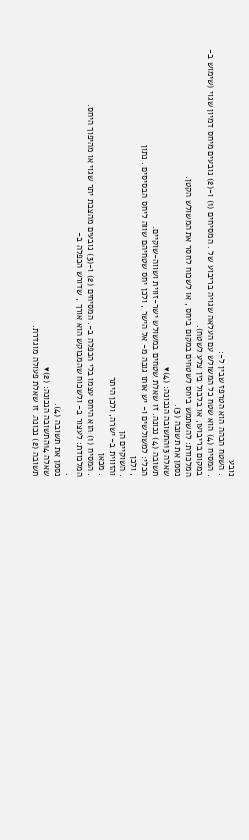נובע
. השטח הכהה הוא הטרפז שבין ל-:
. המסיח (4) הוא שטח כל המשולש עם העלאה שגויה בריבוע של . המסיחים (1) ו-(2) נובעים מיחס דמיון שגוי (שימוש ב- במקום בריבועו, או בלבול בין צלע לשטח).
המלכודת: להשתמש ביחס לשטחים במקום ביחס , או לשכוח לחסר את המשולש הקטן.
נסמן את תשובה (3).
שאלה 13התשובה הנכונה: (4)▾
תשובה (4) נכונה. זו שאלת שטחים במשולש ישר-זווית ושווה-שוקיים.
הכלי: למשולשים ו- יש אותו גובה מ- אל הישר , ולכן יחס שטחיהם שווה ליחס הבסיסים . נתון
, ולכן
. השוקיים הן
והזווית ב- ישרה, ולכן היתר
. מכאן
. המסיח (1) הוא היחס עצמו בלי הכפלה ב-. המסיחים (2) ו-(3) נובעים מהצבת יתר שגוי או מהיפוך היחס.
המלכודת: לעצור ב- ולשכוח שהמבוקש הוא אורך , שדורש הכפלה ב-
.
נסמן את תשובה (4).
שאלה 14התשובה הנכונה: (2)▾
תשובה (2) נכונה. זו שאלת פעולה מוגדרת.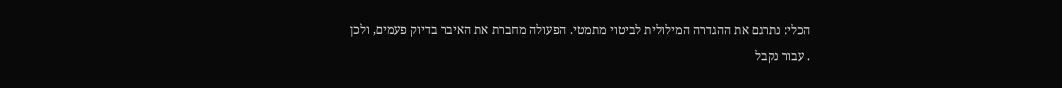הכלי: נתרגם את ההגדרה המילולית לביטוי מתמטי. הפעולה מחברת את האיבר בדיוק פעמים, ולכן
. עבור נקבל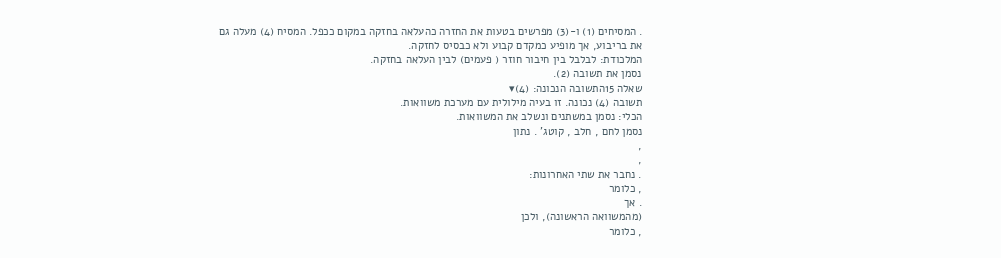. המסיחים (1) ו-(3) מפרשים בטעות את החזרה כהעלאה בחזקה במקום ככפל. המסיח (4) מעלה גם את בריבוע, אך מופיע כמקדם קבוע ולא כבסיס לחזקה.
המלכודת: לבלבל בין חיבור חוזר ( פעמים) לבין העלאה בחזקה.
נסמן את תשובה (2).
שאלה 15התשובה הנכונה: (4)▾
תשובה (4) נכונה. זו בעיה מילולית עם מערכת משוואות.
הכלי: נסמן במשתנים ונשלב את המשוואות.
נסמן לחם , חלב , קוטג' . נתון
,
,
. נחבר את שתי האחרונות:
, כלומר
. אך
(מהמשוואה הראשונה), ולכן
, כלומר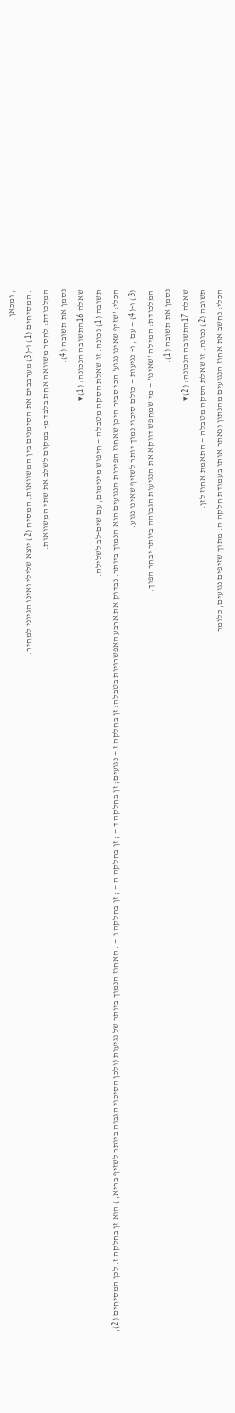, ומכאן
. המסיחים (1) ו-(3) מערבבים את הסימנים בין המשוואות. המסיח (2) יוצא שלילי ואינו הגיוני למחיר.
המלכודת: לחסר משוואה אחת בלבד מ- במקום לשלב את שתי המשוואות.
נסמן את תשובה (4).
שאלה 16התשובה הנכונה: (1)▾
תשובה (1) נכונה. זו שאלת הסקה מטבלה — חיפוש מינימום, עם שים-לב לשלילה.
הכלי: 'שזיף שאינו נגוע' הכי סביר היכן שאחוז הפירות הנגועים הוא הנמוך ביותר. נבדוק את ארבע האפשרויות בטבלה: זן בחלקה ז — נגועים; זן בחלקה ד — ; זן בחלקה ה — ; זן בחלקה ו — . האחוז הנמוך ביותר של נגיעות (ולכן הסיכוי הגבוה ביותר לשזיף בריא, ) הוא זן בחלקה ז. לכן המסיחים (2), (3) ו-(4) — עם , ו- נגיעות — כולם סיכוי נמוך יותר לשזיף שאינו נגוע.
המלכודת: המילה 'שאינו' — מי שמחפש דווקא את הנגיעות הגבוהה ביותר יבחר הפוך.
נסמן את תשובה (1).
שאלה 17התשובה הנכונה: (2)▾
תשובה (2) נכונה. זו שאלת הסקה מטבלה — התאמת אחוז לזן.
הכלי: נחשב את אחוז הנגועים מהנתון ונאתר אותו בעמודת חלקה ה. מתוך שזיפים נגועים, כלומר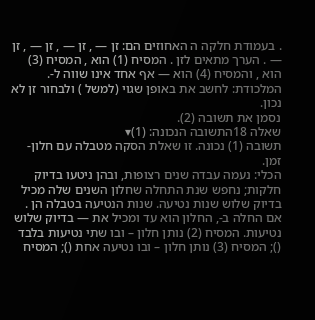. בעמודת חלקה ה האחוזים הם: זן — , זן — , זן — , זן — . הערך מתאים לזן . המסיח (1) הוא , המסיח (3) הוא , והמסיח (4) הוא — אף אחד אינו שווה ל-.
המלכודת: לחשב את באופן שגוי (למשל ) ולבחור זן לא נכון.
נסמן את תשובה (2).
שאלה 18התשובה הנכונה: (1)▾
תשובה (1) נכונה. זו שאלת הסקה מטבלה עם חלון-זמן.
הכלי: נעמה עבדה שנים רצופות, ובהן ניטעו בדיוק חלקות; נחפש שנת התחלה שחלון השנים שלה מכיל בדיוק שלוש שנות נטיעה. שנות הנטיעה בטבלה הן . אם החלה ב-, החלון הוא עד ומכיל את — בדיוק שלוש נטיעות. המסיח (2) נותן חלון – ובו שתי נטיעות בלבד (); המסיח (3) נותן חלון – ובו נטיעה אחת (); המסיח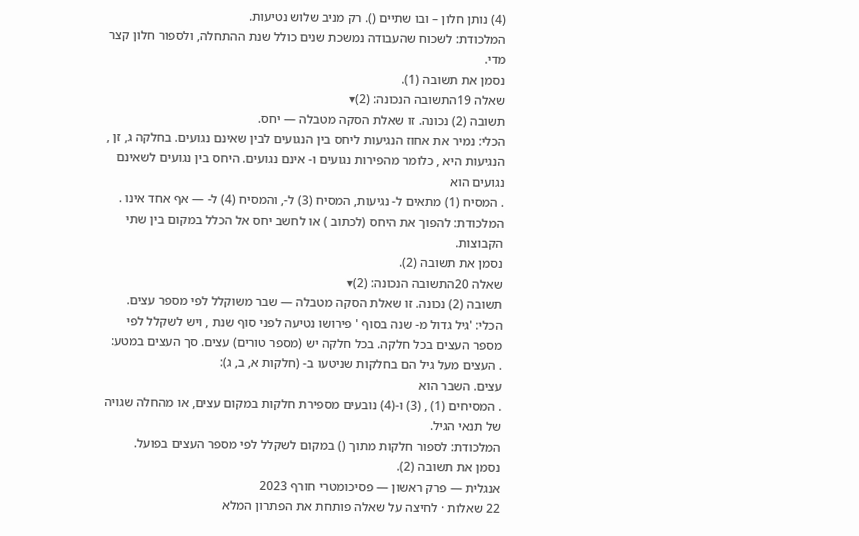(4) נותן חלון – ובו שתיים (). רק מניב שלוש נטיעות.
המלכודת: לשכוח שהעבודה נמשכת שנים כולל שנת ההתחלה, ולספור חלון קצר מדי.
נסמן את תשובה (1).
שאלה 19התשובה הנכונה: (2)▾
תשובה (2) נכונה. זו שאלת הסקה מטבלה — יחס.
הכלי: נמיר את אחוז הנגיעות ליחס בין הנגועים לבין שאינם נגועים. בחלקה ג, זן , הנגיעות היא , כלומר מהפירות נגועים ו- אינם נגועים. היחס בין נגועים לשאינם נגועים הוא
. המסיח (1) מתאים ל- נגיעות, המסיח (3) ל-, והמסיח (4) ל- — אף אחד אינו .
המלכודת: להפוך את היחס (לכתוב ) או לחשב יחס אל הכלל במקום בין שתי הקבוצות.
נסמן את תשובה (2).
שאלה 20התשובה הנכונה: (2)▾
תשובה (2) נכונה. זו שאלת הסקה מטבלה — שבר משוקלל לפי מספר עצים.
הכלי: 'גיל גדול מ- שנה בסוף ' פירושו נטיעה לפני סוף שנת , ויש לשקלל לפי מספר העצים בכל חלקה. בכל חלקה יש (מספר טורים) עצים. סך העצים במטע:
. העצים מעל גיל הם בחלקות שניטעו ב- (חלקות א, ב, ג):
עצים. השבר הוא
. המסיחים (1) , (3) ו-(4) נובעים מספירת חלקות במקום עצים, או מהחלה שגויה של תנאי הגיל.
המלכודת: לספור חלקות מתוך () במקום לשקלל לפי מספר העצים בפועל.
נסמן את תשובה (2).
אנגלית — פרק ראשון — פסיכומטרי חורף 2023
22 שאלות · לחיצה על שאלה פותחת את הפתרון המלא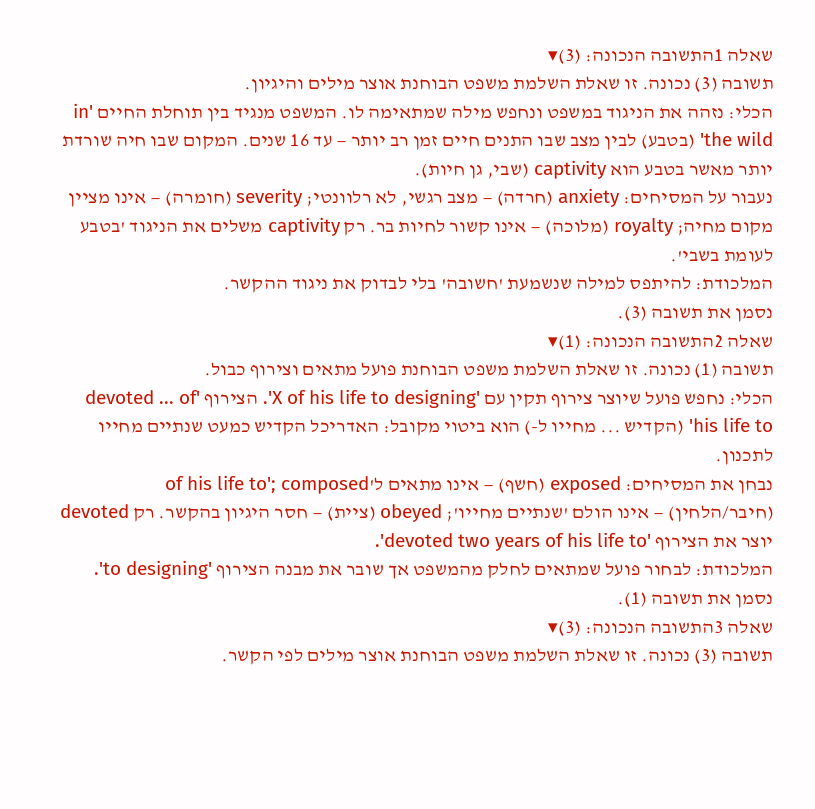שאלה 1התשובה הנכונה: (3)▾
תשובה (3) נכונה. זו שאלת השלמת משפט הבוחנת אוצר מילים והיגיון.
הכלי: נזהה את הניגוד במשפט ונחפש מילה שמתאימה לו. המשפט מנגיד בין תוחלת החיים 'in the wild' (בטבע) לבין מצב שבו התנים חיים זמן רב יותר — עד 16 שנים. המקום שבו חיה שורדת יותר מאשר בטבע הוא captivity (שבי, גן חיות).
נעבור על המסיחים: anxiety (חרדה) — מצב רגשי, לא רלוונטי; severity (חומרה) — אינו מציין מקום מחיה; royalty (מלוכה) — אינו קשור לחיות בר. רק captivity משלים את הניגוד 'בטבע לעומת בשבי'.
המלכודת: להיתפס למילה שנשמעת 'חשובה' בלי לבדוק את ניגוד ההקשר.
נסמן את תשובה (3).
שאלה 2התשובה הנכונה: (1)▾
תשובה (1) נכונה. זו שאלת השלמת משפט הבוחנת פועל מתאים וצירוף כבול.
הכלי: נחפש פועל שיוצר צירוף תקין עם 'X of his life to designing'. הצירוף 'devoted ... of his life to' (הקדיש ... מחייו ל-) הוא ביטוי מקובל: האדריכל הקדיש כמעט שנתיים מחייו לתכנון.
נבחן את המסיחים: exposed (חשף) — אינו מתאים ל'of his life to'; composed (חיבר/הלחין) — אינו הולם 'שנתיים מחייו'; obeyed (ציית) — חסר היגיון בהקשר. רק devoted יוצר את הצירוף 'devoted two years of his life to'.
המלכודת: לבחור פועל שמתאים לחלק מהמשפט אך שובר את מבנה הצירוף 'to designing'.
נסמן את תשובה (1).
שאלה 3התשובה הנכונה: (3)▾
תשובה (3) נכונה. זו שאלת השלמת משפט הבוחנת אוצר מילים לפי הקשר.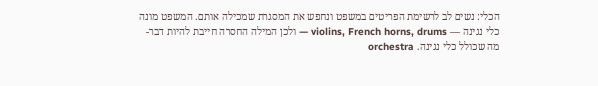הכלי: נשים לב לרשימת הפריטים במשפט ונחפש את המסגרת שמכילה אותם. המשפט מונה כלי נגינה — violins, French horns, drums — ולכן המילה החסרה חייבת להיות דבר-מה שכולל כלי נגינה. orchestra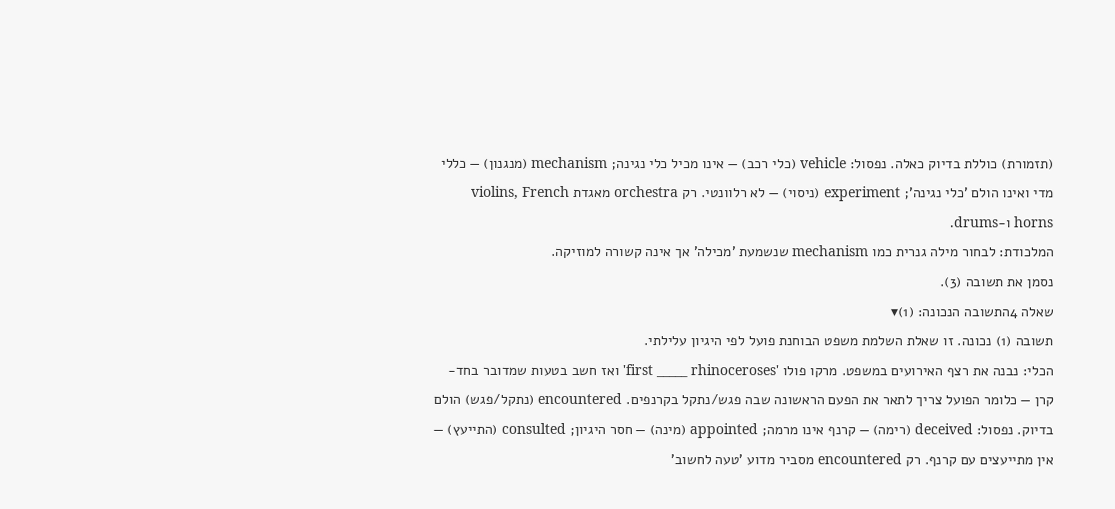(תזמורת) כוללת בדיוק כאלה. נפסול: vehicle (כלי רכב) — אינו מכיל כלי נגינה; mechanism (מנגנון) — כללי מדי ואינו הולם 'כלי נגינה'; experiment (ניסוי) — לא רלוונטי. רק orchestra מאגדת violins, French horns ו-drums.
המלכודת: לבחור מילה גנרית כמו mechanism שנשמעת 'מכילה' אך אינה קשורה למוזיקה.
נסמן את תשובה (3).
שאלה 4התשובה הנכונה: (1)▾
תשובה (1) נכונה. זו שאלת השלמת משפט הבוחנת פועל לפי היגיון עלילתי.
הכלי: נבנה את רצף האירועים במשפט. מרקו פולו 'first _____ rhinoceroses' ואז חשב בטעות שמדובר בחד-קרן — כלומר הפועל צריך לתאר את הפעם הראשונה שבה פגש/נתקל בקרנפים. encountered (נתקל/פגש) הולם בדיוק. נפסול: deceived (רימה) — קרנף אינו מרמה; appointed (מינה) — חסר היגיון; consulted (התייעץ) — אין מתייעצים עם קרנף. רק encountered מסביר מדוע 'טעה לחשוב'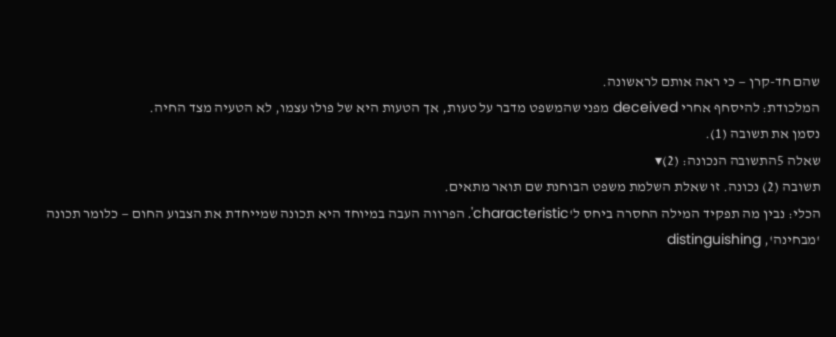שהם חד-קרן — כי ראה אותם לראשונה.
המלכודת: להיסחף אחרי deceived מפני שהמשפט מדבר על טעות, אך הטעות היא של פולו עצמו, לא הטעיה מצד החיה.
נסמן את תשובה (1).
שאלה 5התשובה הנכונה: (2)▾
תשובה (2) נכונה. זו שאלת השלמת משפט הבוחנת שם תואר מתאים.
הכלי: נבין מה תפקיד המילה החסרה ביחס ל'characteristic'. הפרווה העבה במיוחד היא תכונה שמייחדת את הצבוע החום — כלומר תכונה 'מבחינה', distinguishing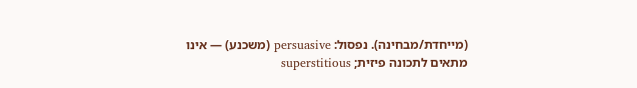(מייחדת/מבחינה). נפסול: persuasive (משכנע) — אינו מתאים לתכונה פיזית; superstitious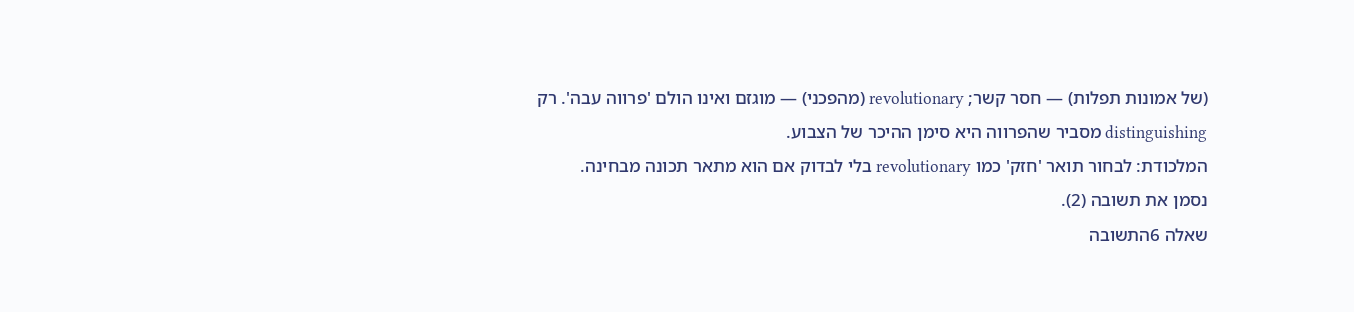(של אמונות תפלות) — חסר קשר; revolutionary (מהפכני) — מוגזם ואינו הולם 'פרווה עבה'. רק distinguishing מסביר שהפרווה היא סימן ההיכר של הצבוע.
המלכודת: לבחור תואר 'חזק' כמו revolutionary בלי לבדוק אם הוא מתאר תכונה מבחינה.
נסמן את תשובה (2).
שאלה 6התשובה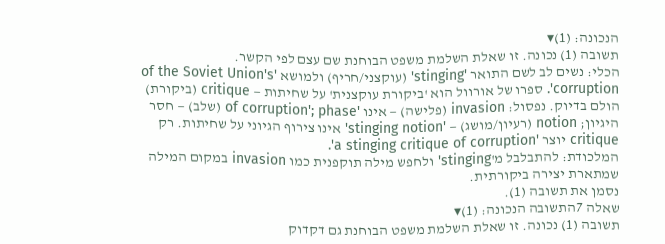הנכונה: (1)▾
תשובה (1) נכונה. זו שאלת השלמת משפט הבוחנת שם עצם לפי הקשר.
הכלי: נשים לב לשם התואר 'stinging' (עוקצני/חריף) ולמושא 'of the Soviet Union's corruption'. ספרו של אורוול הוא 'ביקורת עוקצנית' על שחיתות — critique (ביקורת) הולם בדיוק. נפסול: invasion (פלישה) — אינו 'of corruption'; phase (שלב) — חסר היגיון; notion (רעיון/מושג) — 'stinging notion' אינו צירוף הגיוני על שחיתות. רק critique יוצר 'a stinging critique of corruption'.
המלכודת: להתבלבל מ'stinging' ולחפש מילה תוקפנית כמו invasion במקום המילה שמתארת יצירה ביקורתית.
נסמן את תשובה (1).
שאלה 7התשובה הנכונה: (1)▾
תשובה (1) נכונה. זו שאלת השלמת משפט הבוחנת גם דקדוק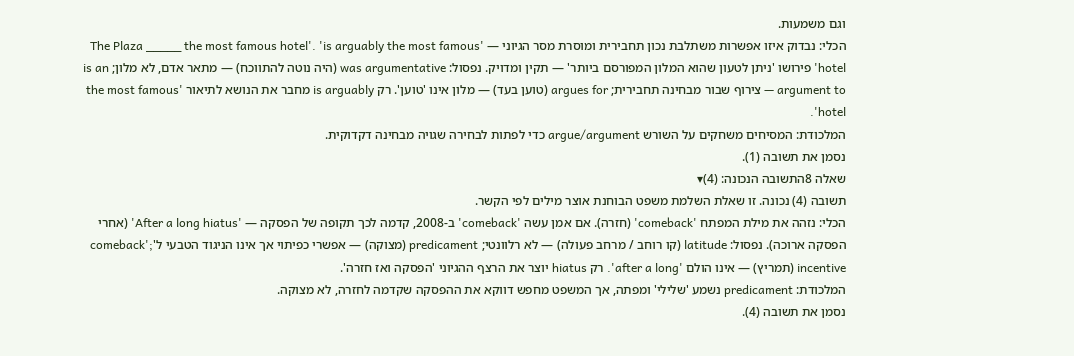וגם משמעות.
הכלי: נבדוק איזו אפשרות משתלבת נכון תחבירית ומוסרת מסר הגיוני — 'The Plaza _____ the most famous hotel'. 'is arguably the most famous hotel' פירושו 'ניתן לטעון שהוא המלון המפורסם ביותר' — תקין ומדויק. נפסול: was argumentative (היה נוטה להתווכח) — מתאר אדם, לא מלון; is an argument to — צירוף שבור מבחינה תחבירית; argues for (טוען בעד) — מלון אינו 'טוען'. רק is arguably מחבר את הנושא לתיאור 'the most famous hotel'.
המלכודת: המסיחים משחקים על השורש argue/argument כדי לפתות לבחירה שגויה מבחינה דקדוקית.
נסמן את תשובה (1).
שאלה 8התשובה הנכונה: (4)▾
תשובה (4) נכונה. זו שאלת השלמת משפט הבוחנת אוצר מילים לפי הקשר.
הכלי: נזהה את מילת המפתח 'comeback' (חזרה). אם אמן עשה 'comeback' ב-2008, קדמה לכך תקופה של הפסקה — 'After a long hiatus' (אחרי הפסקה ארוכה). נפסול: latitude (קו רוחב / מרחב פעולה) — לא רלוונטי; predicament (מצוקה) — אפשרי כפיתוי אך אינו הניגוד הטבעי ל'comeback'; incentive (תמריץ) — אינו הולם 'after a long'. רק hiatus יוצר את הרצף ההגיוני 'הפסקה ואז חזרה'.
המלכודת: predicament נשמע 'שלילי' ומפתה, אך המשפט מחפש דווקא את ההפסקה שקדמה לחזרה, לא מצוקה.
נסמן את תשובה (4).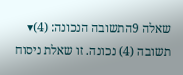שאלה 9התשובה הנכונה: (4)▾
תשובה (4) נכונה. זו שאלת ניסוח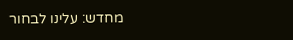מחדש: עלינו לבחור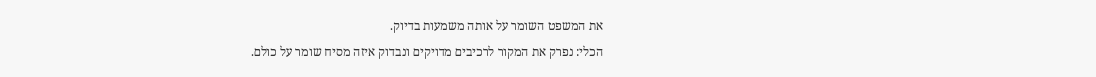את המשפט השומר על אותה משמעות בדיוק.
הכלי: נפרק את המקור לרכיבים מדויקים ונבדוק איזה מסיח שומר על כולם.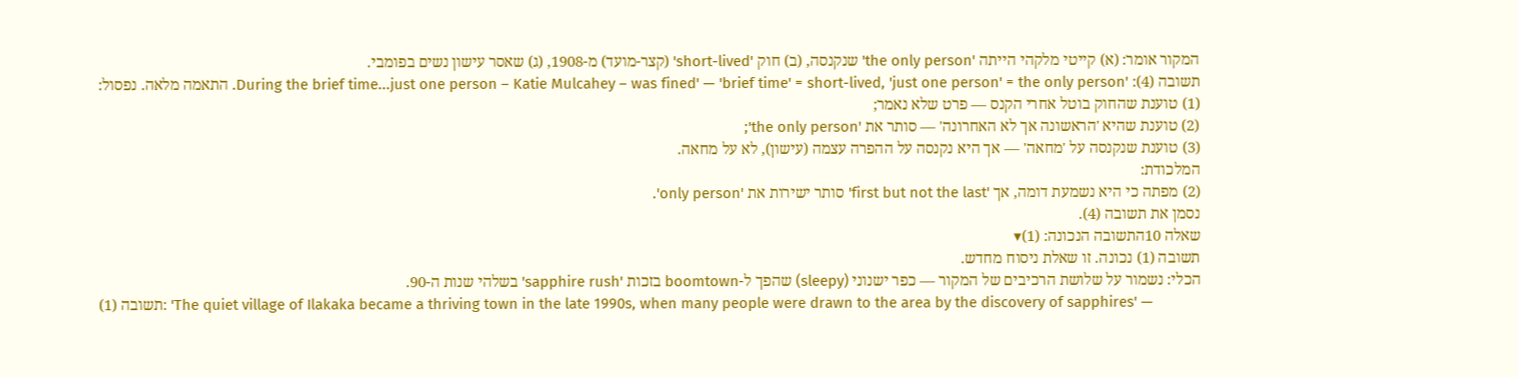המקור אומר: (א) קייטי מלקהי הייתה 'the only person' שנקנסה, (ב) חוק 'short-lived' (קצר-מועד) מ-1908, (ג) שאסר עישון נשים בפומבי.
תשובה (4): 'During the brief time...just one person – Katie Mulcahey – was fined' — 'brief time' = short-lived, 'just one person' = the only person. התאמה מלאה. נפסול:
(1) טוענת שהחוק בוטל אחרי הקנס — פרט שלא נאמר;
(2) טוענת שהיא 'הראשונה אך לא האחרונה' — סותר את 'the only person';
(3) טוענת שנקנסה על 'מחאה' — אך היא נקנסה על ההפרה עצמה (עישון), לא על מחאה.
המלכודת:
(2) מפתה כי היא נשמעת דומה, אך 'first but not the last' סותר ישירות את 'only person'.
נסמן את תשובה (4).
שאלה 10התשובה הנכונה: (1)▾
תשובה (1) נכונה. זו שאלת ניסוח מחדש.
הכלי: נשמור על שלושת הרכיבים של המקור — כפר ישנוני (sleepy) שהפך ל-boomtown בזכות 'sapphire rush' בשלהי שנות ה-90.
תשובה (1): 'The quiet village of Ilakaka became a thriving town in the late 1990s, when many people were drawn to the area by the discovery of sapphires' —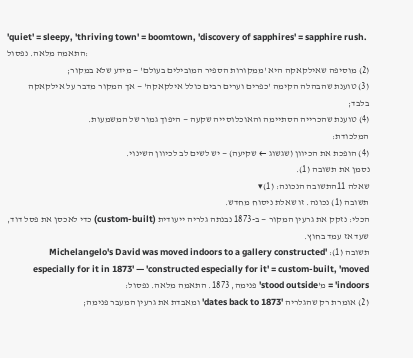'quiet' = sleepy, 'thriving town' = boomtown, 'discovery of sapphires' = sapphire rush. התאמה מלאה. נפסול:
(2) מוסיפה שאילקאקה היא 'ממקורות הספיר המובילים בעולם' — מידע שלא במקור;
(3) טוענת שהבהלה הקימה 'כפרים וערים רבים כולל אילקאקה' — אך המקור מדבר על אילקאקה בלבד;
(4) טוענת שהכרייה הסתיימה והאוכלוסייה שקעה — היפוך גמור של המשמעות.
המלכודת:
(4) הופכת את הכיוון (שגשוג ← שקיעה) — יש לשים לב לכיוון השינוי.
נסמן את תשובה (1).
שאלה 11התשובה הנכונה: (1)▾
תשובה (1) נכונה. זו שאלת ניסוח מחדש.
הכלי: נזקק את גרעין המקור — ב-1873 נבנתה גלריה ייעודית (custom-built) כדי לאכסן את פסל דוד, שעד אז עמד בחוץ.
תשובה (1): 'Michelangelo's David was moved indoors to a gallery constructed especially for it in 1873' — 'constructed especially for it' = custom-built, 'moved indoors' = מ'stood outside' פנימה, 1873. התאמה מלאה. נפסול:
(2) אומרת רק שהגלריה 'dates back to 1873' ומאבדת את גרעין המעבר פנימה;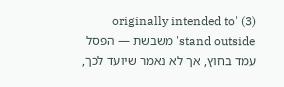(3) 'originally intended to stand outside' משבשת — הפסל עמד בחוץ, אך לא נאמר שיועד לכך,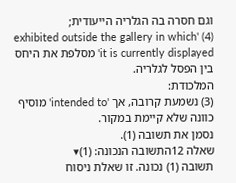וגם חסרה בה הגלריה הייעודית;
(4) 'exhibited outside the gallery in which it is currently displayed' מסלפת את היחס בין הפסל לגלריה.
המלכודת:
(3) נשמעת קרובה, אך 'intended to' מוסיף כוונה שלא קיימת במקור.
נסמן את תשובה (1).
שאלה 12התשובה הנכונה: (1)▾
תשובה (1) נכונה. זו שאלת ניסוח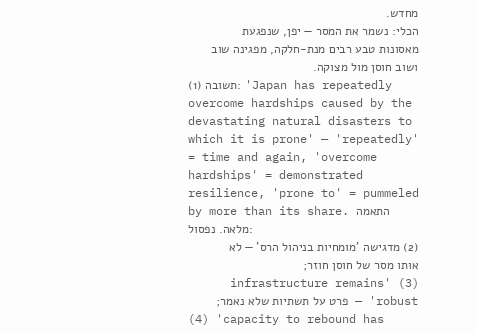מחדש.
הכלי: נשמר את המסר — יפן, שנפגעת מאסונות טבע רבים מנת-חלקה, מפגינה שוב ושוב חוסן מול מצוקה.
תשובה (1): 'Japan has repeatedly overcome hardships caused by the devastating natural disasters to which it is prone' — 'repeatedly' = time and again, 'overcome hardships' = demonstrated resilience, 'prone to' = pummeled by more than its share. התאמה מלאה. נפסול:
(2) מדגישה 'מומחיות בניהול הרס' — לא אותו מסר של חוסן חוזר;
(3) 'infrastructure remains robust' — פרט על תשתיות שלא נאמר;
(4) 'capacity to rebound has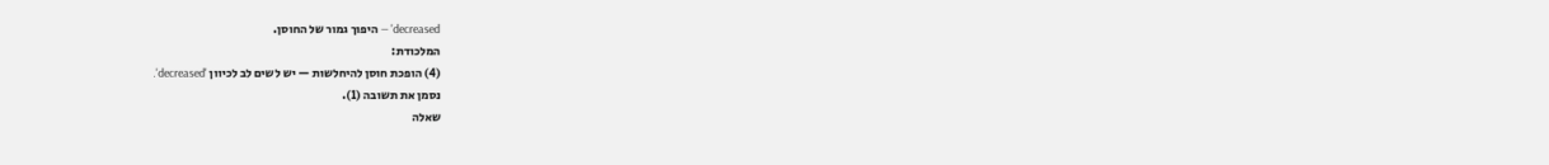decreased' — היפוך גמור של החוסן.
המלכודת:
(4) הופכת חוסן להיחלשות — יש לשים לב לכיוון 'decreased'.
נסמן את תשובה (1).
שאלה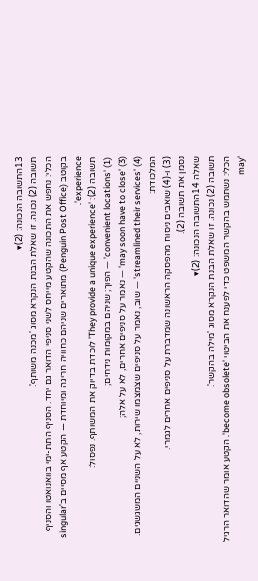13התשובה הנכונה: (2)▾
תשובה (2) נכונה. זו שאלת הבנת הנקרא מסוג 'מכנה משותף'.
הכלי: נחפש את התכונה שהקטע מייחס לשני סניפי הדואר גם יחד. הסניף התת-ימי בוואנואטו והסניף בקוטב (Penguin Post Office) מתוארים שניהם כחוויה חריגה ומיוחדת — הקטע אף מסיים ב'singular experience'.
תשובה (2): 'They provide a unique experience' לוכדת בדיוק את המשותף. נפסול:
(1) 'convenient locations' — הפוך; שניהם במקומות נידחים;
(3) 'may soon have to close' — נאמר על סניפים אחרים, לא על אלה;
(4) 'streamlined their services' — שוב, נאמר על סניפים שצמצמו שירות, לא על השניים המשגשגים.
המלכודת:
(3) ו-(4) שואבים ניסוח מהפסקה הראשונה שמדברת על סניפים אחרים לגמרי.
נסמן את תשובה (2).
שאלה 14התשובה הנכונה: (2)▾
תשובה (2) נכונה. זו שאלת הבנת הנקרא מסוג 'מילה בהקשר'.
הכלי: נשתמש בהקשר המשפט כדי לפענח את הביטוי 'become obsolete'. הקטע אומר שהדואר הרגיל 'may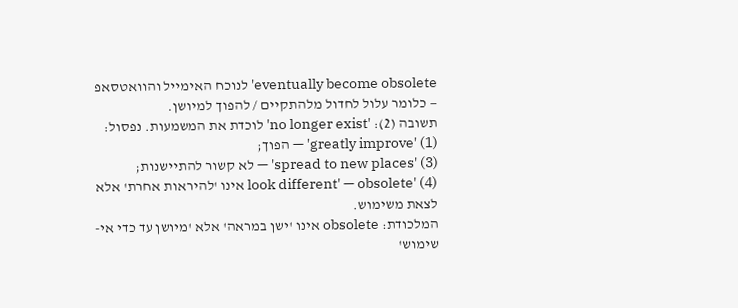eventually become obsolete' לנוכח האימייל והוואטסאפ — כלומר עלול לחדול מלהתקיים / להפוך למיושן.
תשובה (2): 'no longer exist' לוכדת את המשמעות. נפסול:
(1) 'greatly improve' — הפוך;
(3) 'spread to new places' — לא קשור להתיישנות;
(4) 'look different' — obsolete אינו 'להיראות אחרת' אלא לצאת משימוש.
המלכודת: obsolete אינו 'ישן במראה' אלא 'מיושן עד כדי אי-שימוש'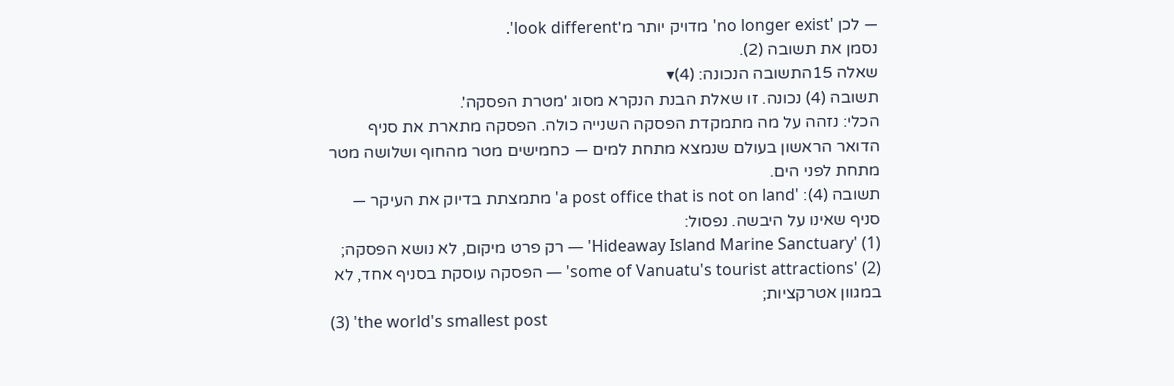— לכן 'no longer exist' מדויק יותר מ'look different'.
נסמן את תשובה (2).
שאלה 15התשובה הנכונה: (4)▾
תשובה (4) נכונה. זו שאלת הבנת הנקרא מסוג 'מטרת הפסקה'.
הכלי: נזהה על מה מתמקדת הפסקה השנייה כולה. הפסקה מתארת את סניף הדואר הראשון בעולם שנמצא מתחת למים — כחמישים מטר מהחוף ושלושה מטר מתחת לפני הים.
תשובה (4): 'a post office that is not on land' מתמצתת בדיוק את העיקר — סניף שאינו על היבשה. נפסול:
(1) 'Hideaway Island Marine Sanctuary' — רק פרט מיקום, לא נושא הפסקה;
(2) 'some of Vanuatu's tourist attractions' — הפסקה עוסקת בסניף אחד, לא במגוון אטרקציות;
(3) 'the world's smallest post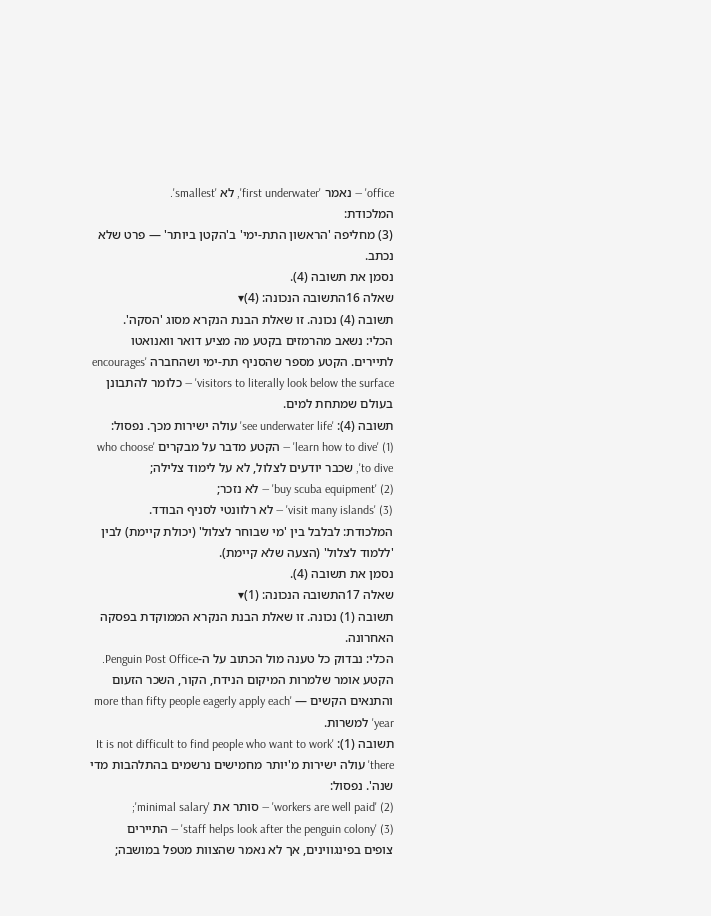office' — נאמר 'first underwater', לא 'smallest'.
המלכודת:
(3) מחליפה 'הראשון התת-ימי' ב'הקטן ביותר' — פרט שלא נכתב.
נסמן את תשובה (4).
שאלה 16התשובה הנכונה: (4)▾
תשובה (4) נכונה. זו שאלת הבנת הנקרא מסוג 'הסקה'.
הכלי: נשאב מהרמזים בקטע מה מציע דואר וואנואטו לתיירים. הקטע מספר שהסניף תת-ימי ושהחברה 'encourages visitors to literally look below the surface' — כלומר להתבונן בעולם שמתחת למים.
תשובה (4): 'see underwater life' עולה ישירות מכך. נפסול:
(1) 'learn how to dive' — הקטע מדבר על מבקרים 'who choose to dive', שכבר יודעים לצלול, לא על לימוד צלילה;
(2) 'buy scuba equipment' — לא נזכר;
(3) 'visit many islands' — לא רלוונטי לסניף הבודד.
המלכודת: לבלבל בין 'מי שבוחר לצלול' (יכולת קיימת) לבין 'ללמוד לצלול' (הצעה שלא קיימת).
נסמן את תשובה (4).
שאלה 17התשובה הנכונה: (1)▾
תשובה (1) נכונה. זו שאלת הבנת הנקרא הממוקדת בפסקה האחרונה.
הכלי: נבדוק כל טענה מול הכתוב על ה-Penguin Post Office. הקטע אומר שלמרות המיקום הנידח, הקור, השכר הזעום והתנאים הקשים — 'more than fifty people eagerly apply each year' למשרות.
תשובה (1): 'It is not difficult to find people who want to work there' עולה ישירות מ'יותר מחמישים נרשמים בהתלהבות מדי שנה'. נפסול:
(2) 'workers are well paid' — סותר את 'minimal salary';
(3) 'staff helps look after the penguin colony' — התיירים צופים בפינגווינים, אך לא נאמר שהצוות מטפל במושבה;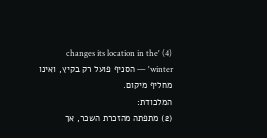(4) 'changes its location in the winter' — הסניף פועל רק בקיץ, ואינו מחליף מיקום.
המלכודת:
(2) מתפתה מהזכרת השכר, אך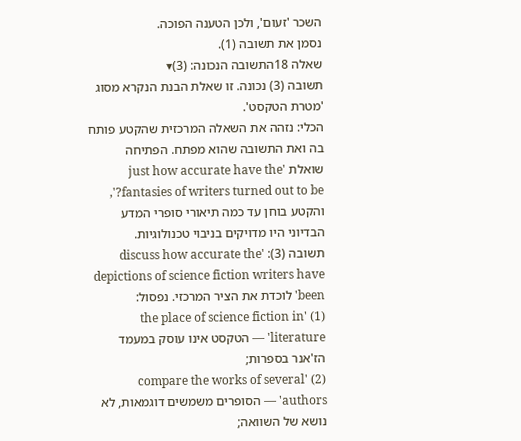השכר 'זעום', ולכן הטענה הפוכה.
נסמן את תשובה (1).
שאלה 18התשובה הנכונה: (3)▾
תשובה (3) נכונה. זו שאלת הבנת הנקרא מסוג 'מטרת הטקסט'.
הכלי: נזהה את השאלה המרכזית שהקטע פותח בה ואת התשובה שהוא מפתח. הפתיחה שואלת 'just how accurate have the fantasies of writers turned out to be?', והקטע בוחן עד כמה תיאורי סופרי המדע הבדיוני היו מדויקים בניבוי טכנולוגיות.
תשובה (3): 'discuss how accurate the depictions of science fiction writers have been' לוכדת את הציר המרכזי. נפסול:
(1) 'the place of science fiction in literature' — הטקסט אינו עוסק במעמד הז'אנר בספרות;
(2) 'compare the works of several authors' — הסופרים משמשים דוגמאות, לא נושא של השוואה;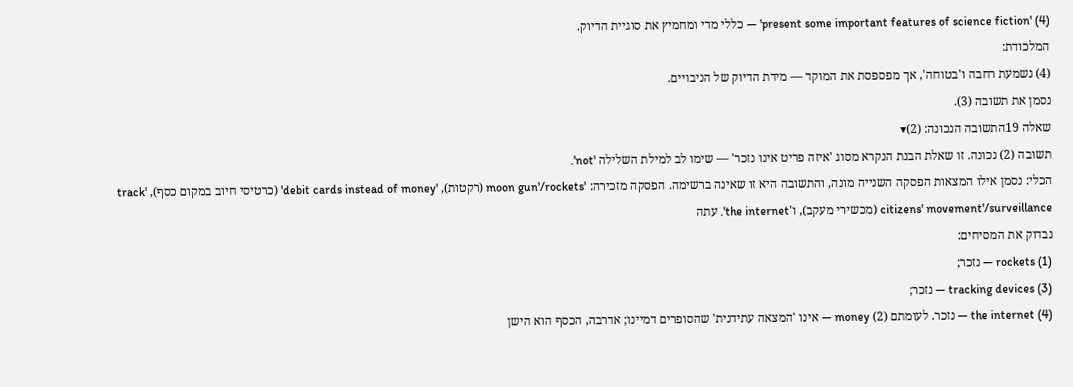(4) 'present some important features of science fiction' — כללי מדי ומחמיץ את סוגיית הדיוק.
המלכודת:
(4) נשמעת רחבה ו'בטוחה', אך מפספסת את המוקד — מידת הדיוק של הניבויים.
נסמן את תשובה (3).
שאלה 19התשובה הנכונה: (2)▾
תשובה (2) נכונה. זו שאלת הבנת הנקרא מסוג 'איזה פריט אינו נזכר' — שימו לב למילת השלילה 'not'.
הכלי: נסמן אילו המצאות הפסקה השנייה מונה, והתשובה היא זו שאינה ברשימה. הפסקה מזכירה: 'moon gun'/rockets (רקטות), 'debit cards instead of money' (כרטיסי חיוב במקום כסף), 'track citizens' movement'/surveillance (מכשירי מעקב), ו'the internet'. עתה
נבדוק את המסיחים:
(1) rockets — נזכר;
(3) tracking devices — נזכר;
(4) the internet — נזכר. לעומתם (2) money — אינו 'המצאה עתידנית' שהסופרים דמיינו; אדרבה, הכסף הוא הישן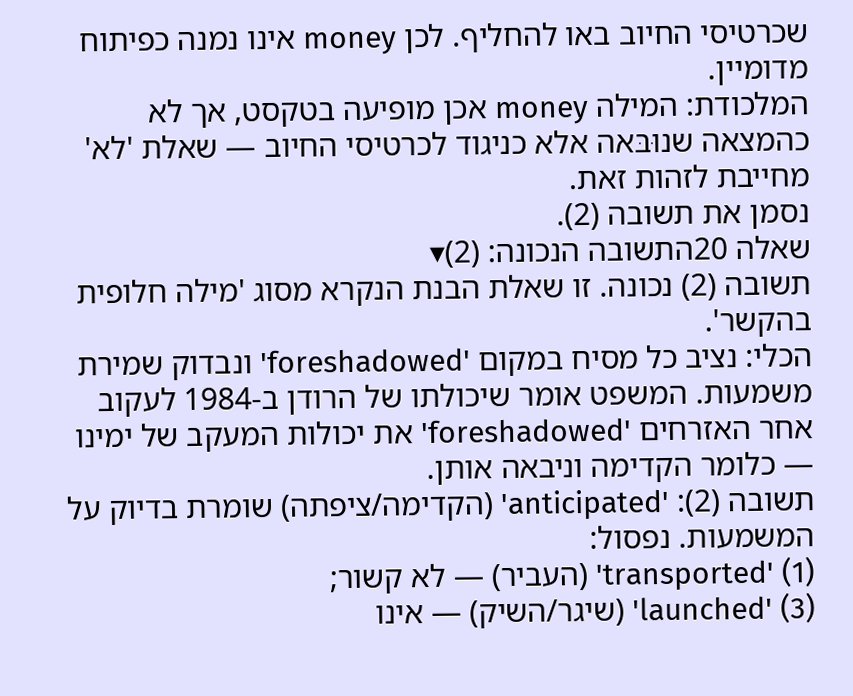שכרטיסי החיוב באו להחליף. לכן money אינו נמנה כפיתוח מדומיין.
המלכודת: המילה money אכן מופיעה בטקסט, אך לא כהמצאה שנוּבּאה אלא כניגוד לכרטיסי החיוב — שאלת 'לא' מחייבת לזהות זאת.
נסמן את תשובה (2).
שאלה 20התשובה הנכונה: (2)▾
תשובה (2) נכונה. זו שאלת הבנת הנקרא מסוג 'מילה חלופית בהקשר'.
הכלי: נציב כל מסיח במקום 'foreshadowed' ונבדוק שמירת משמעות. המשפט אומר שיכולתו של הרודן ב-1984 לעקוב אחר האזרחים 'foreshadowed' את יכולות המעקב של ימינו — כלומר הקדימה וניבאה אותן.
תשובה (2): 'anticipated' (הקדימה/ציפתה) שומרת בדיוק על המשמעות. נפסול:
(1) 'transported' (העביר) — לא קשור;
(3) 'launched' (שיגר/השיק) — אינו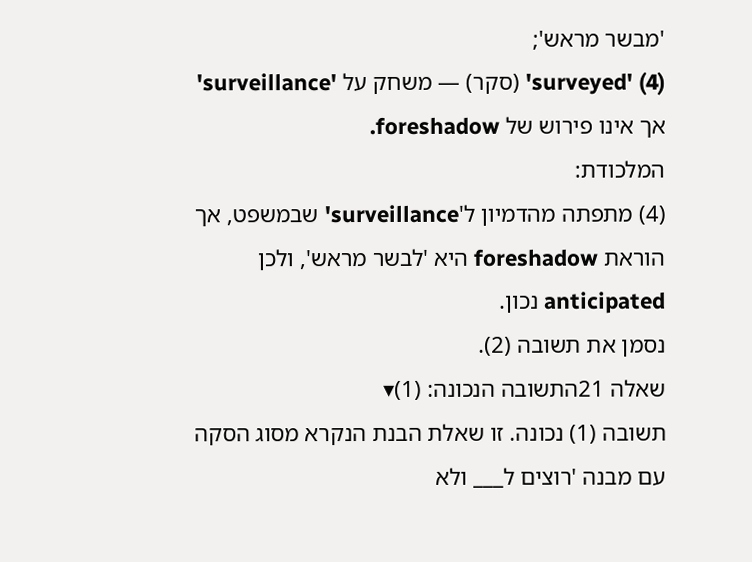'מבשר מראש';
(4) 'surveyed' (סקר) — משחק על 'surveillance' אך אינו פירוש של foreshadow.
המלכודת:
(4) מתפתה מהדמיון ל'surveillance' שבמשפט, אך הוראת foreshadow היא 'לבשר מראש', ולכן anticipated נכון.
נסמן את תשובה (2).
שאלה 21התשובה הנכונה: (1)▾
תשובה (1) נכונה. זו שאלת הבנת הנקרא מסוג הסקה עם מבנה 'רוצים ל___ ולא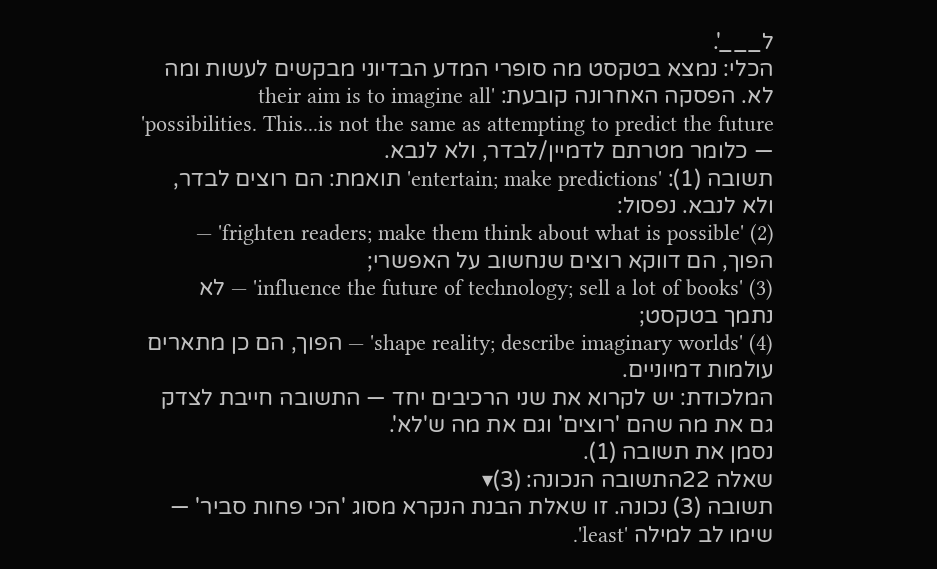ל___'.
הכלי: נמצא בטקסט מה סופרי המדע הבדיוני מבקשים לעשות ומה לא. הפסקה האחרונה קובעת: 'their aim is to imagine all possibilities. This...is not the same as attempting to predict the future' — כלומר מטרתם לדמיין/לבדר, ולא לנבא.
תשובה (1): 'entertain; make predictions' תואמת: הם רוצים לבדר, ולא לנבא. נפסול:
(2) 'frighten readers; make them think about what is possible' — הפוך, הם דווקא רוצים שנחשוב על האפשרי;
(3) 'influence the future of technology; sell a lot of books' — לא נתמך בטקסט;
(4) 'shape reality; describe imaginary worlds' — הפוך, הם כן מתארים עולמות דמיוניים.
המלכודת: יש לקרוא את שני הרכיבים יחד — התשובה חייבת לצדק גם את מה שהם 'רוצים' וגם את מה ש'לא'.
נסמן את תשובה (1).
שאלה 22התשובה הנכונה: (3)▾
תשובה (3) נכונה. זו שאלת הבנת הנקרא מסוג 'הכי פחות סביר' — שימו לב למילה 'least'.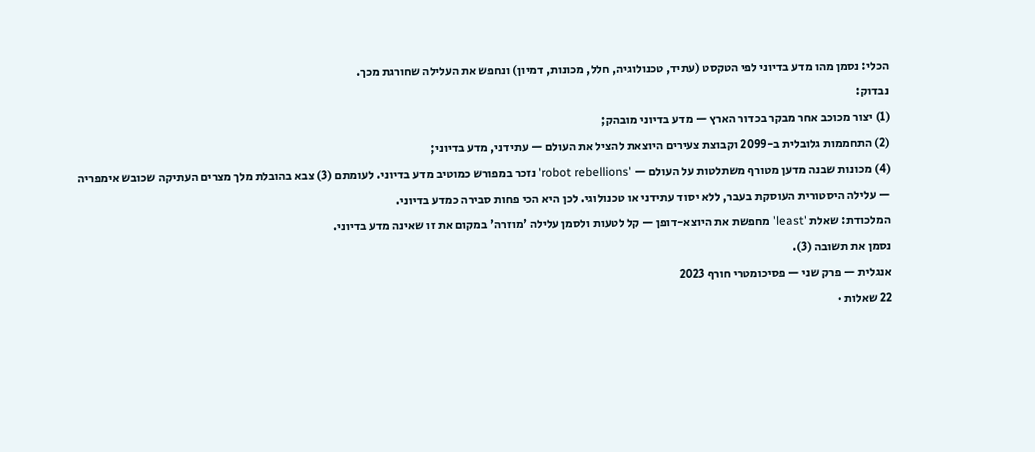הכלי: נסמן מהו מדע בדיוני לפי הטקסט (עתיד, טכנולוגיה, חלל, מכונות, דמיון) ונחפש את העלילה שחורגת מכך.
נבדוק:
(1) יצור מכוכב אחר מבקר בכדור הארץ — מדע בדיוני מובהק;
(2) התחממות גלובלית ב-2099 וקבוצת צעירים היוצאת להציל את העולם — עתידני, מדע בדיוני;
(4) מכונות שבנה מדען מטורף משתלטות על העולם — 'robot rebellions' נזכר במפורש כמוטיב מדע בדיוני. לעומתם (3) צבא בהובלת מלך מצרים העתיקה שכובש אימפריה — עלילה היסטורית העוסקת בעבר, ללא יסוד עתידני או טכנולוגי. לכן היא הכי פחות סבירה כמדע בדיוני.
המלכודת: שאלת 'least' מחפשת את היוצא-דופן — קל לטעות ולסמן עלילה 'מוזרה' במקום את זו שאינה מדע בדיוני.
נסמן את תשובה (3).
אנגלית — פרק שני — פסיכומטרי חורף 2023
22 שאלות ·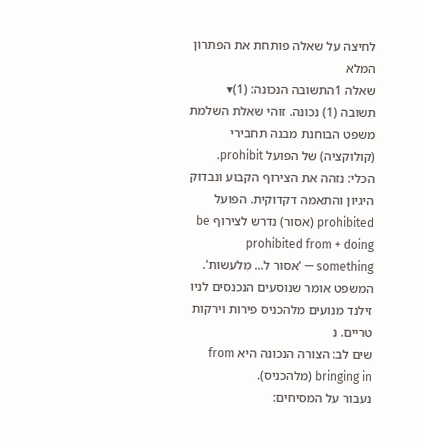לחיצה על שאלה פותחת את הפתרון המלא
שאלה 1התשובה הנכונה: (1)▾
תשובה (1) נכונה. זוהי שאלת השלמת משפט הבוחנת מבנה תחבירי (קולוקציה) של הפועל prohibit.
הכלי: נזהה את הצירוף הקבוע ונבדוק היגיון והתאמה דקדוקית. הפועל prohibited (אסור) נדרש לצירוף be prohibited from + doing something — 'אסור ל... מִלעשות'. המשפט אומר שנוסעים הנכנסים לניו זילנד מנועים מלהכניס פירות וירקות טריים. נ
שים לב: הצורה הנכונה היא from bringing in (מלהכניס).
נעבור על המסיחים: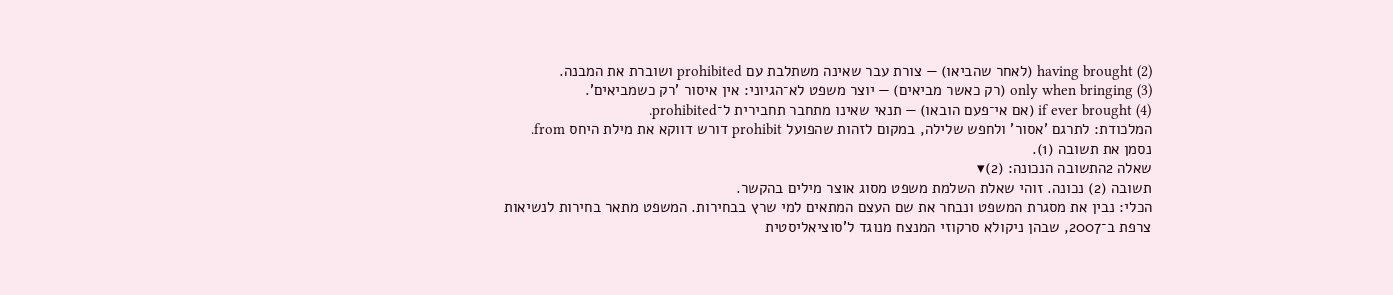(2) having brought (לאחר שהביאו) — צורת עבר שאינה משתלבת עם prohibited ושוברת את המבנה.
(3) only when bringing (רק כאשר מביאים) — יוצר משפט לא־הגיוני: אין איסור 'רק כשמביאים'.
(4) if ever brought (אם אי־פעם הובאו) — תנאי שאינו מתחבר תחבירית ל־prohibited.
המלכודת: לתרגם 'אסור' ולחפש שלילה, במקום לזהות שהפועל prohibit דורש דווקא את מילת היחס from.
נסמן את תשובה (1).
שאלה 2התשובה הנכונה: (2)▾
תשובה (2) נכונה. זוהי שאלת השלמת משפט מסוג אוצר מילים בהקשר.
הכלי: נבין את מסגרת המשפט ונבחר את שם העצם המתאים למי שרץ בבחירות. המשפט מתאר בחירות לנשיאות צרפת ב־2007, שבהן ניקולא סרקוזי המנצח מנוגד ל'סוציאליסטית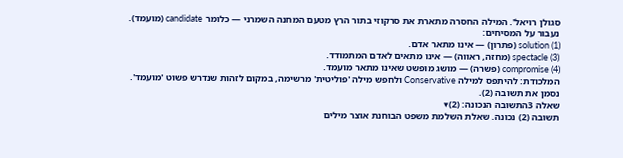סגולן רויאל'. המילה החסרה מתארת את סרקוזי בתור הרץ מטעם המחנה השמרני — כלומר candidate (מועמד).
נעבור על המסיחים:
(1) solution (פתרון) — אינו מתאר אדם.
(3) spectacle (מחזה, ראווה) — אינו מתאים לאדם המתמודד.
(4) compromise (פשרה) — מושג מופשט שאינו מתאר מועמד.
המלכודת: להיתפס למילה Conservative ולחפש מילה 'פוליטית' מרשימה, במקום לזהות שנדרש פשוט 'מועמד'.
נסמן את תשובה (2).
שאלה 3התשובה הנכונה: (2)▾
תשובה (2) נכונה. שאלת השלמת משפט הבוחנת אוצר מילים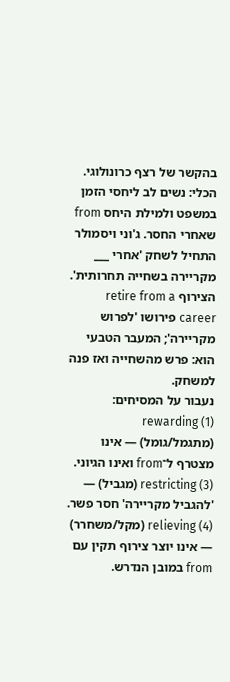בהקשר של רצף כרונולוגי.
הכלי: נשים לב ליחסי הזמן במשפט ולמילת היחס from שאחרי החסר. ג'וני ויסמולר התחיל לשחק 'אחרי ___ מקריירה בשחייה תחרותית'. הצירוף retire from a career פירושו 'לפרוש מקריירה'; המעבר הטבעי הוא: פרש מהשחייה ואז פנה למשחק.
נעבור על המסיחים:
(1) rewarding (מתגמל/גומל) — אינו מצטרף ל־from ואינו הגיוני.
(3) restricting (מגביל) — 'להגביל מקריירה' חסר פשר.
(4) relieving (מקל/משחרר) — אינו יוצר צירוף תקין עם from במובן הנדרש.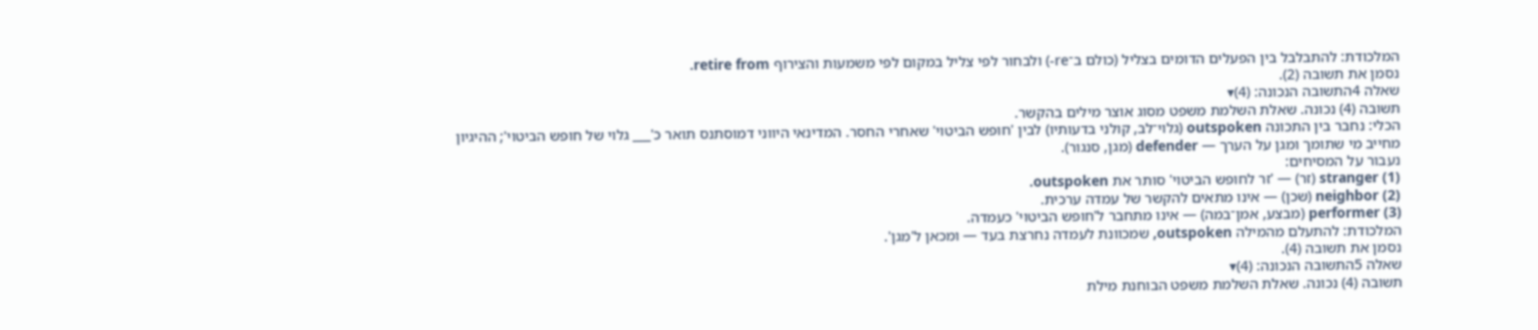המלכודת: להתבלבל בין הפעלים הדומים בצליל (כולם ב־re-) ולבחור לפי צליל במקום לפי משמעות והצירוף retire from.
נסמן את תשובה (2).
שאלה 4התשובה הנכונה: (4)▾
תשובה (4) נכונה. שאלת השלמת משפט מסוג אוצר מילים בהקשר.
הכלי: נחבר בין התכונה outspoken (גלוי־לב, קולני בדעותיו) לבין 'חופש הביטוי' שאחרי החסר. המדינאי היווני דמוסתנס תואר כ'___ גלוי של חופש הביטוי'; ההיגיון מחייב מי שתומך ומגן על הערך — defender (מגן, סנגור).
נעבור על המסיחים:
(1) stranger (זר) — 'זר לחופש הביטוי' סותר את outspoken.
(2) neighbor (שכן) — אינו מתאים להקשר של עמדה ערכית.
(3) performer (מבצע, אמן־במה) — אינו מתחבר ל'חופש הביטוי' כעמדה.
המלכודת: להתעלם מהמילה outspoken, שמכוונת לעמדה נחרצת בעד — ומכאן ל'מגן'.
נסמן את תשובה (4).
שאלה 5התשובה הנכונה: (4)▾
תשובה (4) נכונה. שאלת השלמת משפט הבוחנת מילת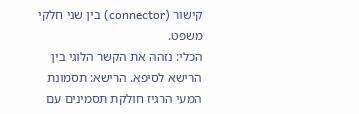קישור (connector) בין שני חלקי משפט.
הכלי: נזהה את הקשר הלוגי בין הרישא לסיפא. הרישא: תסמונת המעי הרגיז חולקת תסמינים עם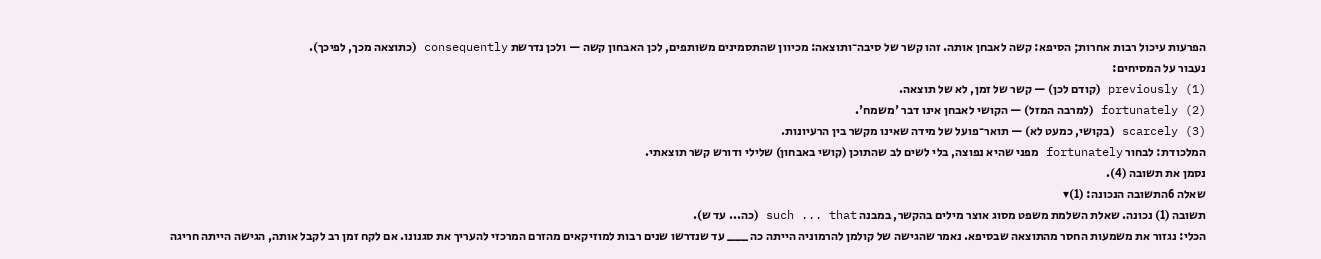הפרעות עיכול רבות אחרות; הסיפא: קשה לאבחן אותה. זהו קשר של סיבה־ותוצאה: מכיוון שהתסמינים משותפים, לכן האבחון קשה — ולכן נדרשת consequently (כתוצאה מכך, לפיכך).
נעבור על המסיחים:
(1) previously (קודם לכן) — קשר של זמן, לא של תוצאה.
(2) fortunately (למרבה המזל) — הקושי לאבחן אינו דבר 'משמח'.
(3) scarcely (בקושי, כמעט לא) — תואר־פועל של מידה שאינו מקשר בין הרעיונות.
המלכודת: לבחור fortunately מפני שהיא נפוצה, בלי לשים לב שהתוכן (קושי באבחון) שלילי ודורש קשר תוצאתי.
נסמן את תשובה (4).
שאלה 6התשובה הנכונה: (1)▾
תשובה (1) נכונה. שאלת השלמת משפט מסוג אוצר מילים בהקשר, במבנה such ... that (כה... עד ש).
הכלי: נגזור את משמעות החסר מהתוצאה שבסיפא. נאמר שהגישה של קולמן להרמוניה הייתה כה ___ עד שנדרשו שנים רבות למוזיקאים מהזרם המרכזי להעריך את סגנונו. אם לקח זמן רב לקבל אותה, הגישה הייתה חריגה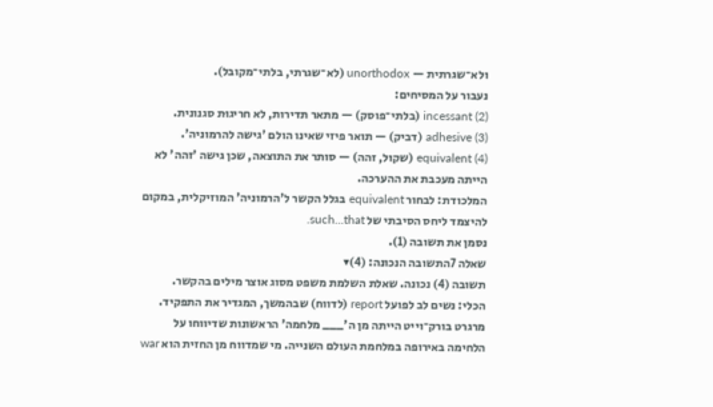ולא־שגרתית — unorthodox (לא־שגרתי, בלתי־מקובל).
נעבור על המסיחים:
(2) incessant (בלתי־פוסק) — מתאר תדירות, לא חריגוּת סגנונית.
(3) adhesive (דביק) — תואר פיזי שאינו הולם 'גישה להרמוניה'.
(4) equivalent (שקול, זהה) — סותר את התוצאה, שכן גישה 'זהה' לא הייתה מעכבת את ההערכה.
המלכודת: לבחור equivalent בגלל הקשר ל'הרמוניה' המוזיקלית, במקום להיצמד ליחס הסיבתי של such...that.
נסמן את תשובה (1).
שאלה 7התשובה הנכונה: (4)▾
תשובה (4) נכונה. שאלת השלמת משפט מסוג אוצר מילים בהקשר.
הכלי: נשים לב לפועל report (לדווח) שבהמשך, המגדיר את התפקיד. מרגרט בורק־וייט הייתה מן ה'___ מלחמה' הראשונות שדיווחו על הלחימה באירופה במלחמת העולם השנייה. מי שמדווח מן החזית הוא war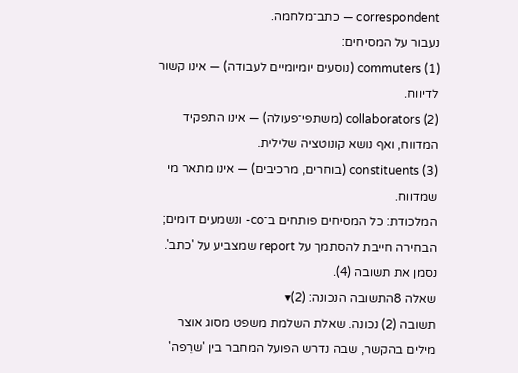correspondent — כתב־מלחמה.
נעבור על המסיחים:
(1) commuters (נוסעים יומיומיים לעבודה) — אינו קשור לדיווח.
(2) collaborators (משתפי־פעולה) — אינו התפקיד המדווח, ואף נושא קונוטציה שלילית.
(3) constituents (בוחרים, מרכיבים) — אינו מתאר מי שמדווח.
המלכודת: כל המסיחים פותחים ב־co- ונשמעים דומים; הבחירה חייבת להסתמך על report שמצביע על 'כתב'.
נסמן את תשובה (4).
שאלה 8התשובה הנכונה: (2)▾
תשובה (2) נכונה. שאלת השלמת משפט מסוג אוצר מילים בהקשר, שבה נדרש הפועל המחבר בין 'שרֵפה'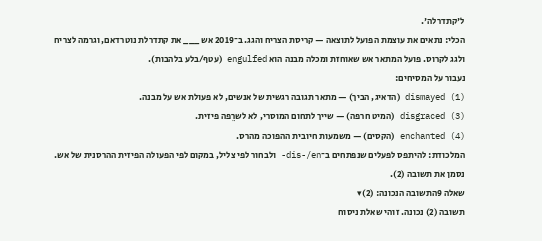ל'קתדרלה'.
הכלי: נתאים את עוצמת הפועל לתוצאה — קריסת הצריח והגג. ב־2019 אש ___ את קתדרלת נוטרדאם, וגרמה לצריח ולגג לקרוס. פועל המתאר אש שאוחזת ומכלה מבנה הוא engulfed (עטף/בלע בלהבות).
נעבור על המסיחים:
(1) dismayed (הדאיג, הביך) — מתאר תגובה רגשית של אנשים, לא פעולת אש על מבנה.
(3) disgraced (המיט חרפה) — שייך לתחום המוסרי, לא לשרֵפה פיזית.
(4) enchanted (הקסים) — משמעות חיובית ההפוכה מהרס.
המלכודת: להיתפס לפעלים שנפתחים ב־dis-/en- ולבחור לפי צליל, במקום לפי הפעולה הפיזית ההרסנית של אש.
נסמן את תשובה (2).
שאלה 9התשובה הנכונה: (2)▾
תשובה (2) נכונה. זוהי שאלת ניסוח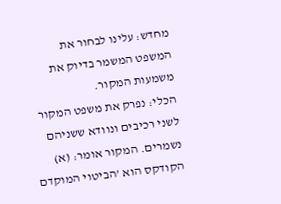מחדש: עלינו לבחור את המשפט המשמר בדיוק את משמעות המקור.
הכלי: נפרק את משפט המקור לשני רכיבים ונוודא ששניהם נשמרים. המקור אומר: (א) הקודקס הוא 'הביטוי המוקדם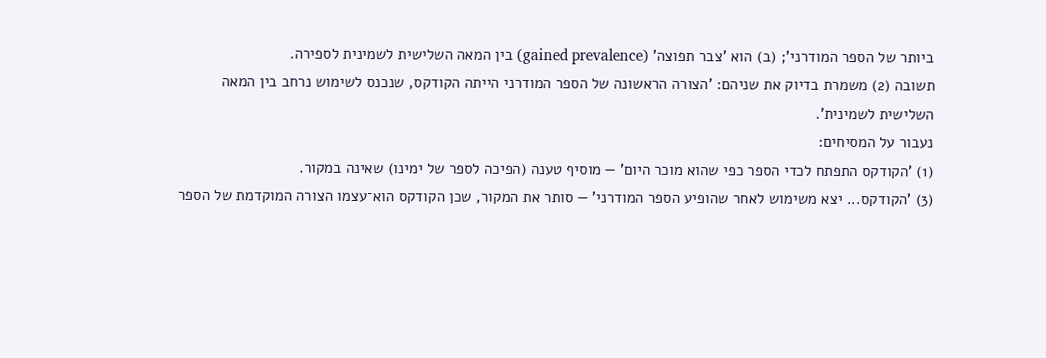ביותר של הספר המודרני'; (ב) הוא 'צבר תפוצה' (gained prevalence) בין המאה השלישית לשמינית לספירה.
תשובה (2) משמרת בדיוק את שניהם: 'הצורה הראשונה של הספר המודרני הייתה הקודקס, שנכנס לשימוש נרחב בין המאה השלישית לשמינית'.
נעבור על המסיחים:
(1) 'הקודקס התפתח לכדי הספר כפי שהוא מוכר היום' — מוסיף טענה (הפיכה לספר של ימינו) שאינה במקור.
(3) 'הקודקס... יצא משימוש לאחר שהופיע הספר המודרני' — סותר את המקור, שכן הקודקס הוא־עצמו הצורה המוקדמת של הספר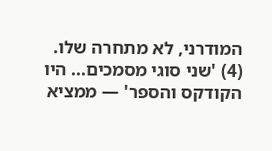המודרני, לא מתחרה שלו.
(4) 'שני סוגי מסמכים... היו הקודקס והספר' — ממציא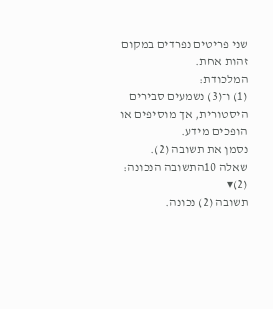שני פריטים נפרדים במקום זהות אחת.
המלכודת:
(1) ו־(3) נשמעים סבירים היסטורית, אך מוסיפים או הופכים מידע.
נסמן את תשובה (2).
שאלה 10התשובה הנכונה: (2)▾
תשובה (2) נכונה.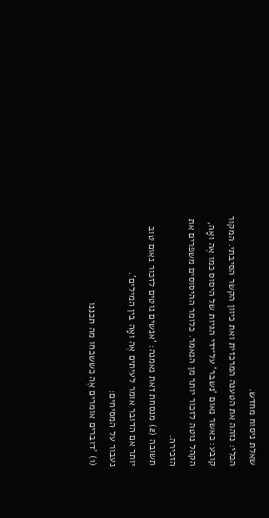שאלת ניסוח מחדש.
הכלי: נזהה את הטענה המרכזית ואת כיוון הקשר הסיבתי. המקור קובע: כאשר נאום 'נשבר' על־ידי הגיות של היסוס כמו אֶה ואָה, הקהל נוטה לזכור יותר מן הנאמר. כלומר ההיסוסים משפרים את הזכירה.
תשובה (2) מנסחת זאת נאמנה: 'אנשים נוטים לזכור נאום טוב יותר אם הדובר אומר לעיתים אֶה ואָה בין המילים'.
נעבור על המסיחים:
(1) 'דוברים אומרים אֶה כששכחו מה תכננו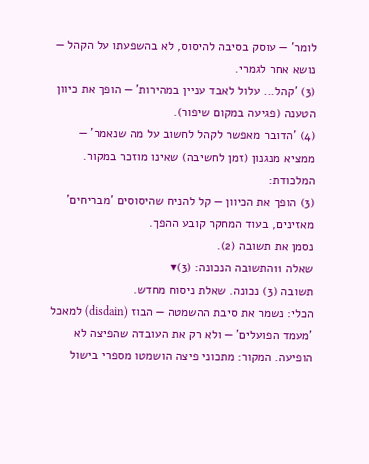לומר' — עוסק בסיבה להיסוס, לא בהשפעתו על הקהל — נושא אחר לגמרי.
(3) 'קהל... עלול לאבד עניין במהירות' — הופך את כיוון הטענה (פגיעה במקום שיפור).
(4) 'הדובר מאפשר לקהל לחשוב על מה שנאמר' — ממציא מנגנון (זמן לחשיבה) שאינו מוזכר במקור.
המלכודת:
(3) הופך את הכיוון — קל להניח שהיסוסים 'מבריחים' מאזינים, בעוד המחקר קובע ההפך.
נסמן את תשובה (2).
שאלה 11התשובה הנכונה: (3)▾
תשובה (3) נכונה. שאלת ניסוח מחדש.
הכלי: נשמר את סיבת ההשמטה — הבוז (disdain) למאכל 'מעמד הפועלים' — ולא רק את העובדה שהפיצה לא הופיעה. המקור: מתכוני פיצה הושמטו מספרי בישול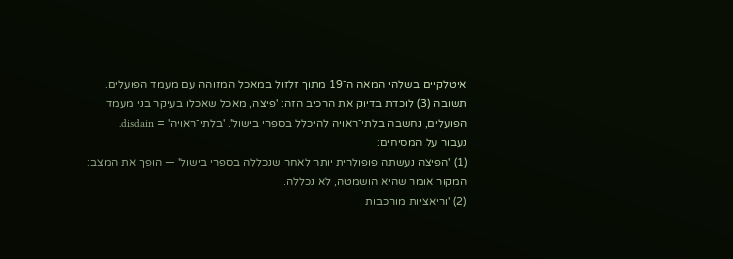איטלקיים בשלהי המאה ה־19 מתוך זלזול במאכל המזוהה עם מעמד הפועלים.
תשובה (3) לוכדת בדיוק את הרכיב הזה: 'פיצה, מאכל שאכלו בעיקר בני מעמד הפועלים, נחשבה בלתי־ראויה להיכלל בספרי בישול'. 'בלתי־ראויה' = disdain.
נעבור על המסיחים:
(1) 'הפיצה נעשתה פופולרית יותר לאחר שנכללה בספרי בישול' — הופך את המצב: המקור אומר שהיא הושמטה, לא נכללה.
(2) 'וריאציות מורכבות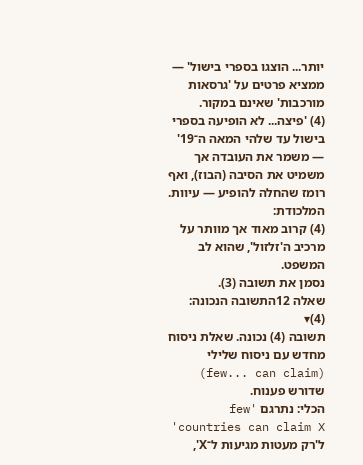יותר... הוצגו בספרי בישול' — ממציא פרטים על 'גרסאות מורכבות' שאינם במקור.
(4) 'פיצה... לא הופיעה בספרי בישול עד שלהי המאה ה־19' — משמר את העובדה אך משמיט את הסיבה (הבוז), ואף רומז שהחלה להופיע — עיוות.
המלכודת:
(4) קרוב מאוד אך מוותר על מרכיב ה'זלזול', שהוא לב המשפט.
נסמן את תשובה (3).
שאלה 12התשובה הנכונה: (4)▾
תשובה (4) נכונה. שאלת ניסוח מחדש עם ניסוח שלילי (few... can claim) שדורש פענוח.
הכלי: נתרגם 'few countries can claim X' ל'רק מעטות מגיעות ל־X',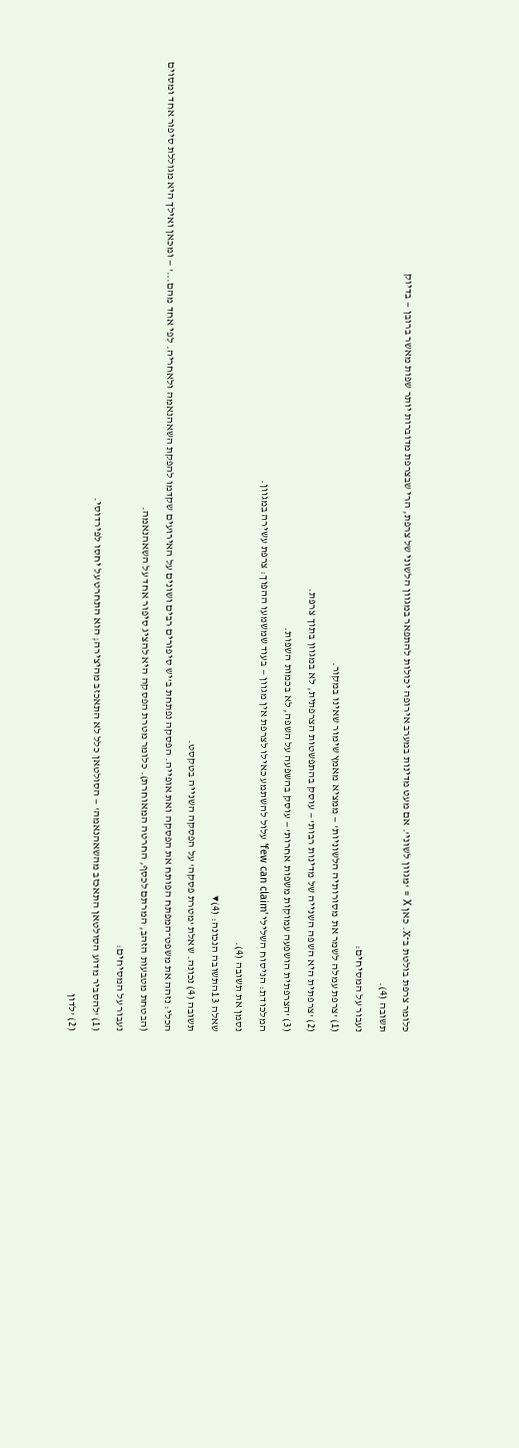כלומר צרפת בולטת ב־X. כאן X = 'מגוון לשוני'. אם מעט מדינות במערב אירופה יכולות להתפאר במגוון הלשוני של צרפת, הרי שבצרפת מדוברות יותר שפות מאשר ברובן — בדיוק
תשובה (4).
נעבור על המסיחים:
(1) 'צרפת עמלה לשמר את מסורותיה הלשוניות' — ממציא מאמץ שימור שאינו במקור.
(2) 'צרפתית היא השפה השנייה של מדינות רבות' — עוסק בהתפשטות הצרפתית, לא במגוון בתוך צרפת.
(3) 'הצרפתית הושפעה עמוקות משפות אחרות' — עוסק בהשפעה על השפה, לא בכמות השפות.
המלכודת: הניסוח השלילי 'few can claim' עלול להשתמע כאילו לצרפת אין מגוון — בעוד שמשמעו ההפוך: צרפת עשירה במגוון.
נסמן את תשובה (4).
שאלה 13התשובה הנכונה: (4)▾
תשובה (4) נכונה. שאלת 'מטרת פסקה' על הפסקה השנייה בטקסט.
הכלי: נזהה את משפט־המפתח הפותח את הפסקה ואת אופייה. הפסקה נפתחת ב'יש סיפורים רבים ושונים על האירועים שקדמו להפקת השאהנאמה ולאחריה. לפי אחד מהם...' — ומכאן ואילך היא מגוללת סיפור אחד ומסוים (הבטחת מטבעות הזהב, המרתם לכסף, החרטה המאוחרת). כלומר מטרת הפסקה היא להציג סיפור אחד על השאהנאמה.
נעבור על המסיחים:
(1) 'להסביר מדוע הסולטאן התאכזב מהשאהנאמה' — הסולטאן כלל לא התאכזב מהיצירה; הוא התחרט על יחסו לפירדוסי.
(2) 'לדון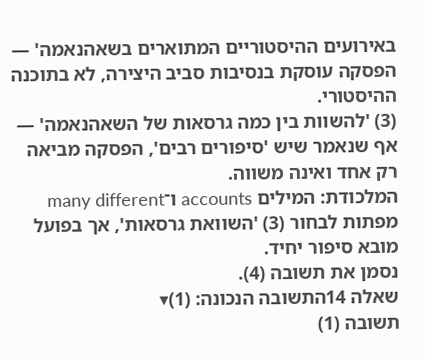באירועים ההיסטוריים המתוארים בשאהנאמה' — הפסקה עוסקת בנסיבות סביב היצירה, לא בתוכנה ההיסטורי.
(3) 'להשוות בין כמה גרסאות של השאהנאמה' — אף שנאמר שיש 'סיפורים רבים', הפסקה מביאה רק אחד ואינה משווה.
המלכודת: המילים accounts ו־many different מפתות לבחור (3) 'השוואת גרסאות', אך בפועל מובא סיפור יחיד.
נסמן את תשובה (4).
שאלה 14התשובה הנכונה: (1)▾
תשובה (1)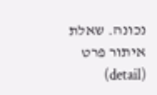נכונה. שאלת איתור פרט (detail)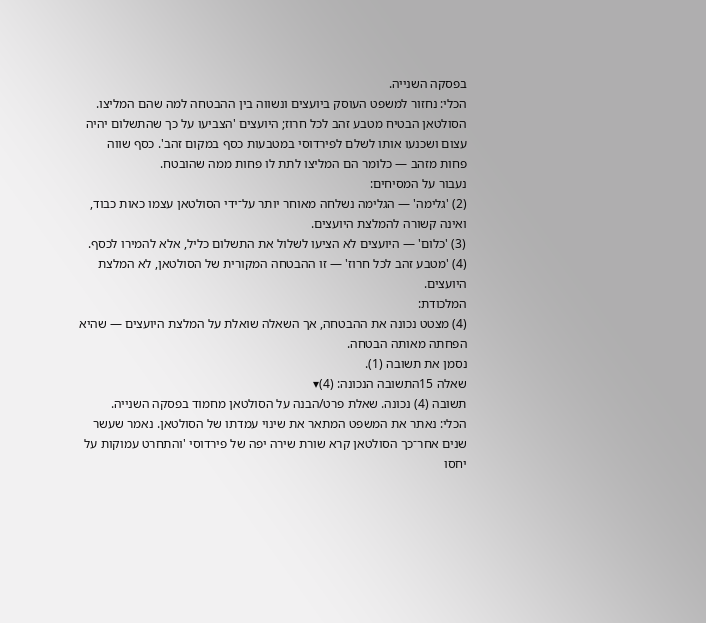בפסקה השנייה.
הכלי: נחזור למשפט העוסק ביועצים ונשווה בין ההבטחה למה שהם המליצו. הסולטאן הבטיח מטבע זהב לכל חרוז; היועצים 'הצביעו על כך שהתשלום יהיה עצום ושכנעו אותו לשלם לפירדוסי במטבעות כסף במקום זהב'. כסף שווה פחות מזהב — כלומר הם המליצו לתת לו פחות ממה שהובטח.
נעבור על המסיחים:
(2) 'גלימה' — הגלימה נשלחה מאוחר יותר על־ידי הסולטאן עצמו כאות כבוד, ואינה קשורה להמלצת היועצים.
(3) 'כלום' — היועצים לא הציעו לשלול את התשלום כליל, אלא להמירו לכסף.
(4) 'מטבע זהב לכל חרוז' — זו ההבטחה המקורית של הסולטאן, לא המלצת היועצים.
המלכודת:
(4) מצטט נכונה את ההבטחה, אך השאלה שואלת על המלצת היועצים — שהיא הפחתה מאותה הבטחה.
נסמן את תשובה (1).
שאלה 15התשובה הנכונה: (4)▾
תשובה (4) נכונה. שאלת פרט/הבנה על הסולטאן מחמוד בפסקה השנייה.
הכלי: נאתר את המשפט המתאר את שינוי עמדתו של הסולטאן. נאמר שעשר שנים אחר־כך הסולטאן קרא שורת שירה יפה של פירדוסי 'והתחרט עמוקות על יחסו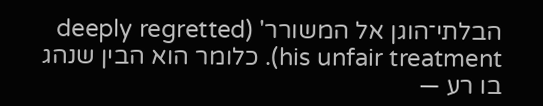הבלתי־הוגן אל המשורר' (deeply regretted his unfair treatment). כלומר הוא הבין שנהג בו רע —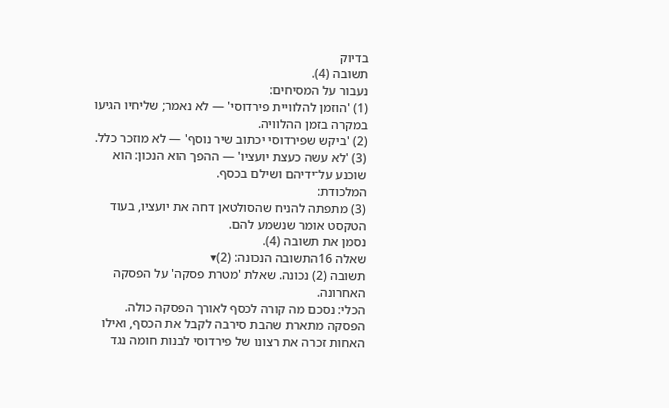בדיוק
תשובה (4).
נעבור על המסיחים:
(1) 'הוזמן להלוויית פירדוסי' — לא נאמר; שליחיו הגיעו במקרה בזמן ההלוויה.
(2) 'ביקש שפירדוסי יכתוב שיר נוסף' — לא מוזכר כלל.
(3) 'לא עשה כעצת יועציו' — ההפך הוא הנכון: הוא שוכנע על־ידיהם ושילם בכסף.
המלכודת:
(3) מתפתה להניח שהסולטאן דחה את יועציו, בעוד הטקסט אומר שנשמע להם.
נסמן את תשובה (4).
שאלה 16התשובה הנכונה: (2)▾
תשובה (2) נכונה. שאלת 'מטרת פסקה' על הפסקה האחרונה.
הכלי: נסכם מה קורה לכסף לאורך הפסקה כולה. הפסקה מתארת שהבת סירבה לקבל את הכסף, ואילו האחות זכרה את רצונו של פירדוסי לבנות חומה נגד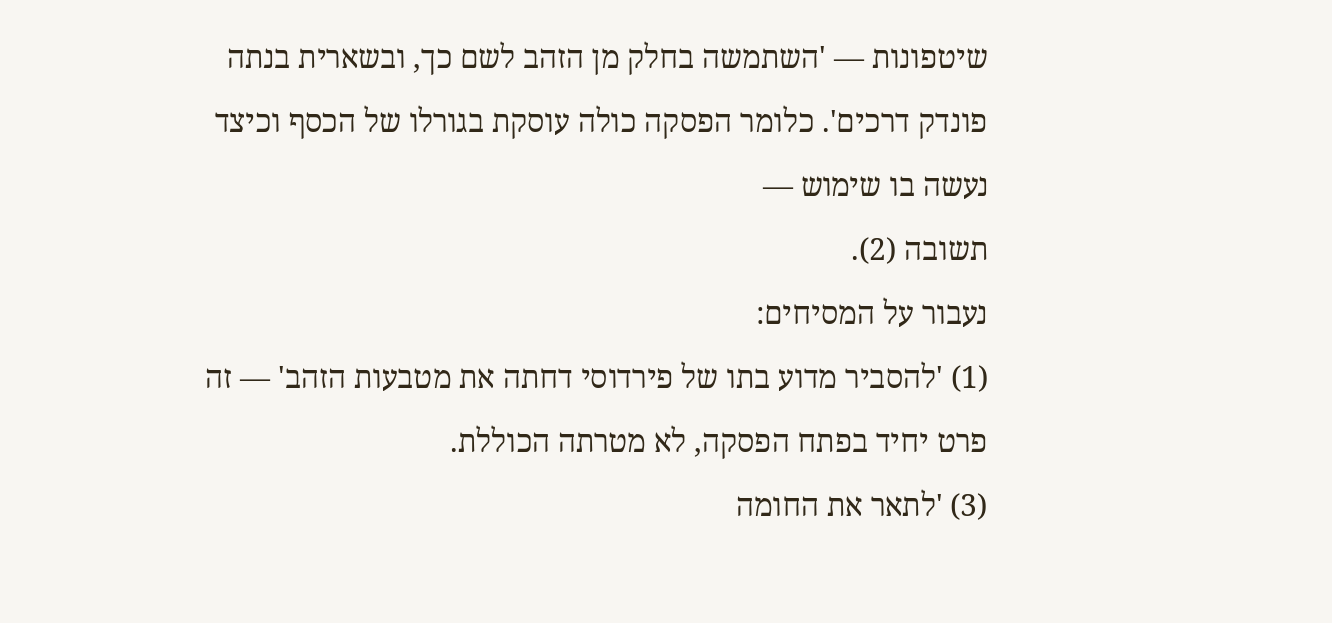שיטפונות — 'השתמשה בחלק מן הזהב לשם כך, ובשארית בנתה פונדק דרכים'. כלומר הפסקה כולה עוסקת בגורלו של הכסף וכיצד נעשה בו שימוש —
תשובה (2).
נעבור על המסיחים:
(1) 'להסביר מדוע בתו של פירדוסי דחתה את מטבעות הזהב' — זה פרט יחיד בפתח הפסקה, לא מטרתה הכוללת.
(3) 'לתאר את החומה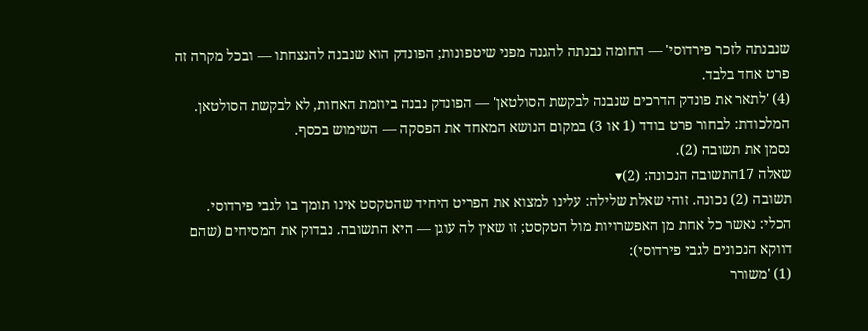שנבנתה לזכר פירדוסי' — החומה נבנתה להגנה מפני שיטפונות; הפונדק הוא שנבנה להנצחתו — ובכל מקרה זה פרט אחד בלבד.
(4) 'לתאר את פונדק הדרכים שנבנה לבקשת הסולטאן' — הפונדק נבנה ביוזמת האחות, לא לבקשת הסולטאן.
המלכודת: לבחור פרט בודד (1 או 3) במקום הנושא המאחד את הפסקה — השימוש בכסף.
נסמן את תשובה (2).
שאלה 17התשובה הנכונה: (2)▾
תשובה (2) נכונה. זוהי שאלת שלילה: עלינו למצוא את הפריט היחיד שהטקסט אינו תומך בו לגבי פירדוסי.
הכלי: נאשר כל אחת מן האפשרויות מול הטקסט; זו שאין לה עוגן — היא התשובה. נבדוק את המסיחים (שהם דווקא הנכונים לגבי פירדוסי):
(1) 'משורר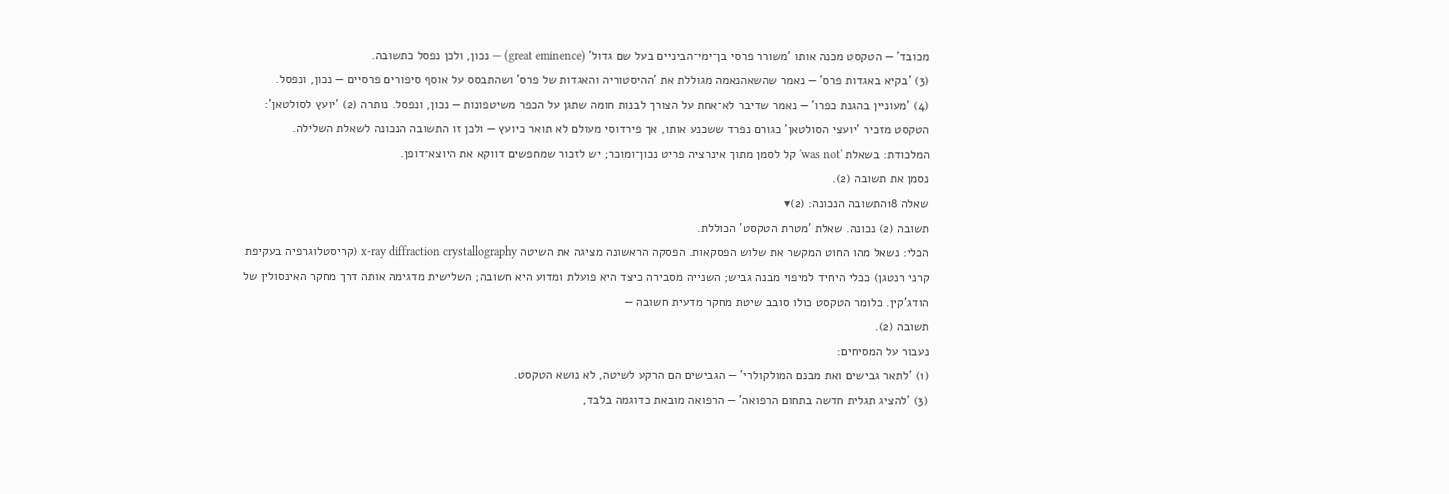מכובד' — הטקסט מכנה אותו 'משורר פרסי בן־ימי־הביניים בעל שם גדול' (great eminence) — נכון, ולכן נפסל כתשובה.
(3) 'בקיא באגדות פרס' — נאמר שהשאהנאמה מגוללת את 'ההיסטוריה והאגדות של פרס' ושהתבסס על אוסף סיפורים פרסיים — נכון, ונפסל.
(4) 'מעוניין בהגנת כפרו' — נאמר שדיבר לא־אחת על הצורך לבנות חומה שתגן על הכפר משיטפונות — נכון, ונפסל. נותרה (2) 'יועץ לסולטאן': הטקסט מזכיר 'יועצי הסולטאן' כגורם נפרד ששכנע אותו, אך פירדוסי מעולם לא תואר כיועץ — ולכן זו התשובה הנכונה לשאלת השלילה.
המלכודת: בשאלת 'was not' קל לסמן מתוך אינרציה פריט נכון־ומוכר; יש לזכור שמחפשים דווקא את היוצא־דופן.
נסמן את תשובה (2).
שאלה 18התשובה הנכונה: (2)▾
תשובה (2) נכונה. שאלת 'מטרת הטקסט' הכוללת.
הכלי: נשאל מהו החוט המקשר את שלוש הפסקאות. הפסקה הראשונה מציגה את השיטה x-ray diffraction crystallography (קריסטלוגרפיה בעקיפת קרני רנטגן) ככלי היחיד למיפוי מבנה גביש; השנייה מסבירה כיצד היא פועלת ומדוע היא חשובה; השלישית מדגימה אותה דרך מחקר האינסולין של הודג'קין. כלומר הטקסט כולו סובב שיטת מחקר מדעית חשובה —
תשובה (2).
נעבור על המסיחים:
(1) 'לתאר גבישים ואת מבנם המולקולרי' — הגבישים הם הרקע לשיטה, לא נושא הטקסט.
(3) 'להציג תגלית חדשה בתחום הרפואה' — הרפואה מובאת כדוגמה בלבד,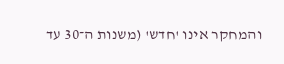והמחקר אינו 'חדש' (משנות ה־30 עד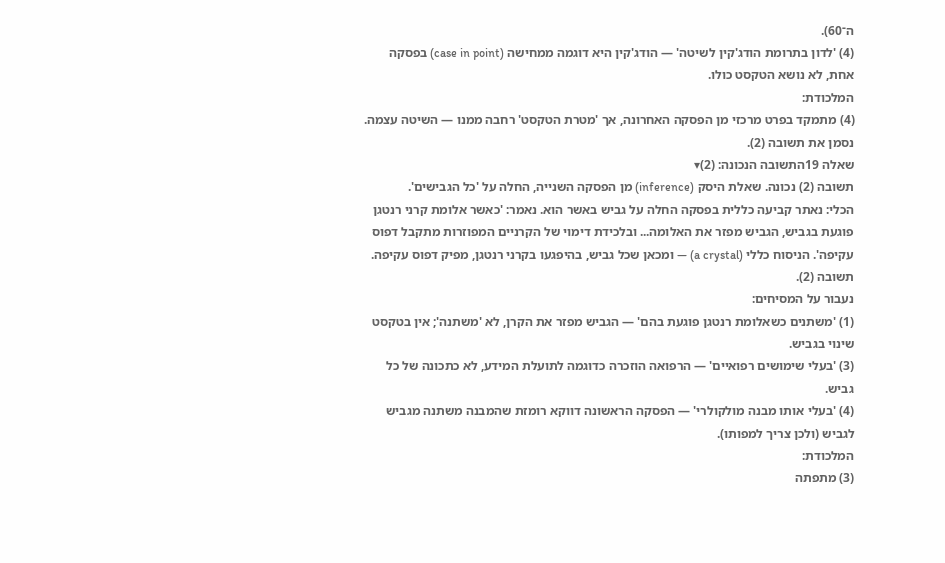ה־60).
(4) 'לדון בתרומת הודג'קין לשיטה' — הודג'קין היא דוגמה ממחישה (case in point) בפסקה אחת, לא נושא הטקסט כולו.
המלכודת:
(4) מתמקד בפרט מרכזי מן הפסקה האחרונה, אך 'מטרת הטקסט' רחבה ממנו — השיטה עצמה.
נסמן את תשובה (2).
שאלה 19התשובה הנכונה: (2)▾
תשובה (2) נכונה. שאלת היסק (inference) מן הפסקה השנייה, החלה על 'כל הגבישים'.
הכלי: נאתר קביעה כללית בפסקה החלה על גביש באשר הוא. נאמר: 'כאשר אלומת קרני רנטגן פוגעת בגביש, הגביש מפזר את האלומה... ובלכידת דימוי של הקרניים המפוזרות מתקבל דפוס עקיפה'. הניסוח כללי (a crystal) — ומכאן שכל גביש, בהיפגעו בקרני רנטגן, מפיק דפוס עקיפה.
תשובה (2).
נעבור על המסיחים:
(1) 'משתנים כשאלומת רנטגן פוגעת בהם' — הגביש מפזר את הקרן, לא 'משתנה'; אין בטקסט שינוי בגביש.
(3) 'בעלי שימושים רפואיים' — הרפואה הוזכרה כדוגמה לתועלת המידע, לא כתכונה של כל גביש.
(4) 'בעלי אותו מבנה מולקולרי' — הפסקה הראשונה דווקא רומזת שהמבנה משתנה מגביש לגביש (ולכן צריך למפותו).
המלכודת:
(3) מתפתה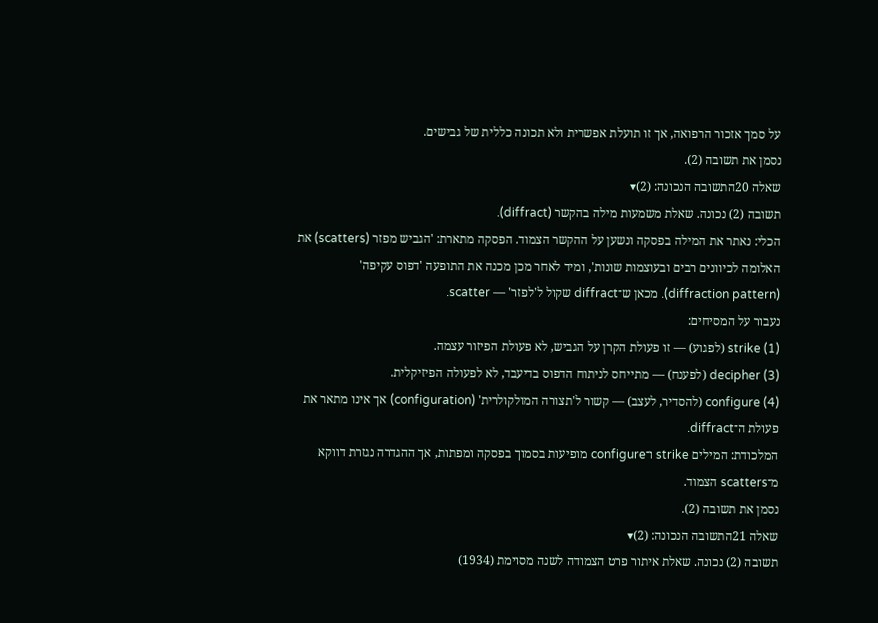על סמך אזכור הרפואה, אך זו תועלת אפשרית ולא תכונה כללית של גבישים.
נסמן את תשובה (2).
שאלה 20התשובה הנכונה: (2)▾
תשובה (2) נכונה. שאלת משמעות מילה בהקשר (diffract).
הכלי: נאתר את המילה בפסקה ונשען על ההקשר הצמוד. הפסקה מתארת: 'הגביש מפזר (scatters) את האלומה לכיוונים רבים ובעוצמות שונות', ומיד לאחר מכן מכנה את התופעה 'דפוס עקיפה' (diffraction pattern). מכאן ש־diffract שקול ל'לפזר' — scatter.
נעבור על המסיחים:
(1) strike (לפגוע) — זו פעולת הקרן על הגביש, לא פעולת הפיזור עצמה.
(3) decipher (לפענח) — מתייחס לניתוח הדפוס בדיעבד, לא לפעולה הפיזיקלית.
(4) configure (להסדיר, לעצב) — קשור ל'תצורה המולקולרית' (configuration) אך אינו מתאר את פעולת ה־diffract.
המלכודת: המילים strike ו־configure מופיעות בסמוך בפסקה ומפתות, אך ההגדרה נגזרת דווקא מ־scatters הצמוד.
נסמן את תשובה (2).
שאלה 21התשובה הנכונה: (2)▾
תשובה (2) נכונה. שאלת איתור פרט הצמודה לשנה מסוימת (1934)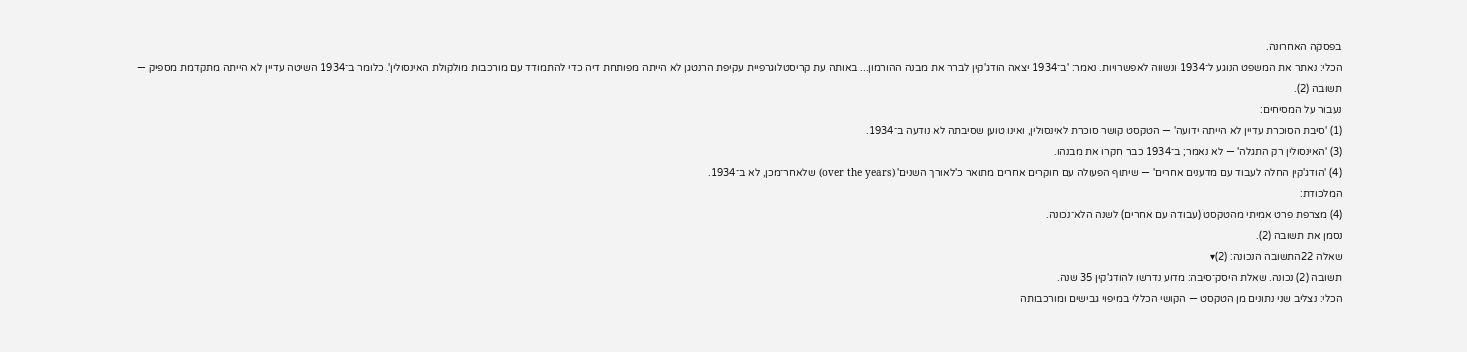בפסקה האחרונה.
הכלי: נאתר את המשפט הנוגע ל־1934 ונשווה לאפשרויות. נאמר: 'ב־1934 יצאה הודג'קין לברר את מבנה ההורמון... באותה עת קריסטלוגרפיית עקיפת הרנטגן לא הייתה מפותחת דיה כדי להתמודד עם מורכבות מולקולת האינסולין'. כלומר ב־1934 השיטה עדיין לא הייתה מתקדמת מספיק —
תשובה (2).
נעבור על המסיחים:
(1) 'סיבת הסוכרת עדיין לא הייתה ידועה' — הטקסט קושר סוכרת לאינסולין, ואינו טוען שסיבתה לא נודעה ב־1934.
(3) 'האינסולין רק התגלה' — לא נאמר; ב־1934 כבר חקרו את מבנהו.
(4) 'הודג'קין החלה לעבוד עם מדענים אחרים' — שיתוף הפעולה עם חוקרים אחרים מתואר כ'לאורך השנים' (over the years) שלאחר־מכן, לא ב־1934.
המלכודת:
(4) מצרפת פרט אמיתי מהטקסט (עבודה עם אחרים) לשנה הלא־נכונה.
נסמן את תשובה (2).
שאלה 22התשובה הנכונה: (2)▾
תשובה (2) נכונה. שאלת היסק־סיבה: מדוע נדרשו להודג'קין 35 שנה.
הכלי: נצליב שני נתונים מן הטקסט — הקושי הכללי במיפוי גבישים ומורכבותה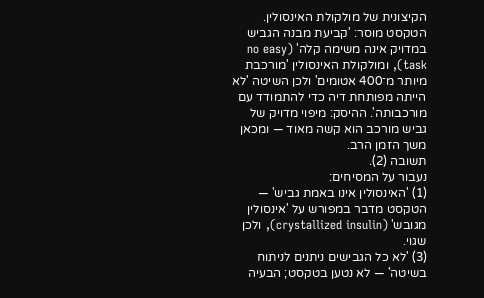הקיצונית של מולקולת האינסולין. הטקסט מוסר: 'קביעת מבנה הגביש במדויק אינה משימה קלה' (no easy task), ומולקולת האינסולין 'מורכבת מיותר מ־400 אטומים' ולכן השיטה 'לא הייתה מפותחת דיה כדי להתמודד עם מורכבותה'. ההיסק: מיפוי מדויק של גביש מורכב הוא קשה מאוד — ומכאן משך הזמן הרב.
תשובה (2).
נעבור על המסיחים:
(1) 'האינסולין אינו באמת גביש' — הטקסט מדבר במפורש על 'אינסולין מגובש' (crystallized insulin), ולכן שגוי.
(3) 'לא כל הגבישים ניתנים לניתוח בשיטה' — לא נטען בטקסט; הבעיה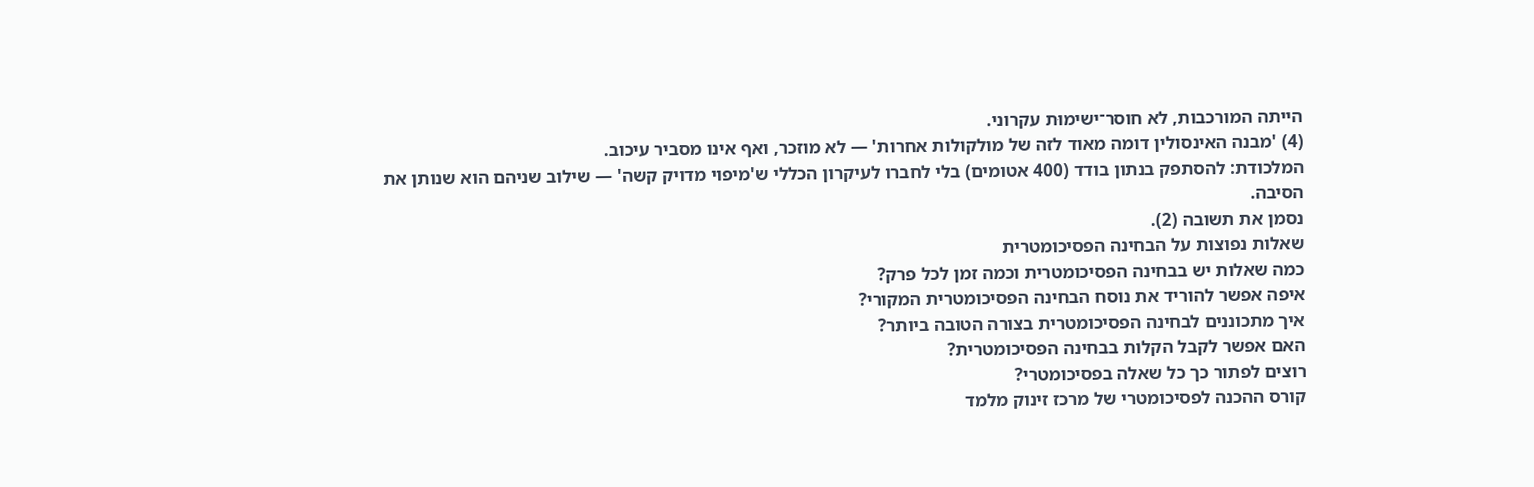הייתה המורכבות, לא חוסר־ישימוּת עקרוני.
(4) 'מבנה האינסולין דומה מאוד לזה של מולקולות אחרות' — לא מוזכר, ואף אינו מסביר עיכוב.
המלכודת: להסתפק בנתון בודד (400 אטומים) בלי לחברו לעיקרון הכללי ש'מיפוי מדויק קשה' — שילוב שניהם הוא שנותן את הסיבה.
נסמן את תשובה (2).
שאלות נפוצות על הבחינה הפסיכומטרית
כמה שאלות יש בבחינה הפסיכומטרית וכמה זמן לכל פרק?
איפה אפשר להוריד את נוסח הבחינה הפסיכומטרית המקורי?
איך מתכוננים לבחינה הפסיכומטרית בצורה הטובה ביותר?
האם אפשר לקבל הקלות בבחינה הפסיכומטרית?
רוצים לפתור כך כל שאלה בפסיכומטרי?
קורס ההכנה לפסיכומטרי של מרכז זינוק מלמד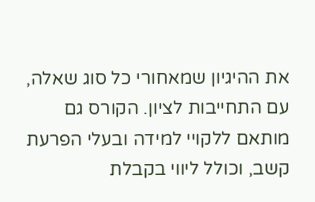את ההיגיון שמאחורי כל סוג שאלה, עם התחייבות לציון. הקורס גם מותאם ללקויי למידה ובעלי הפרעת קשב, וכולל ליווי בקבלת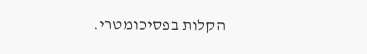הקלות בפסיכומטרי.